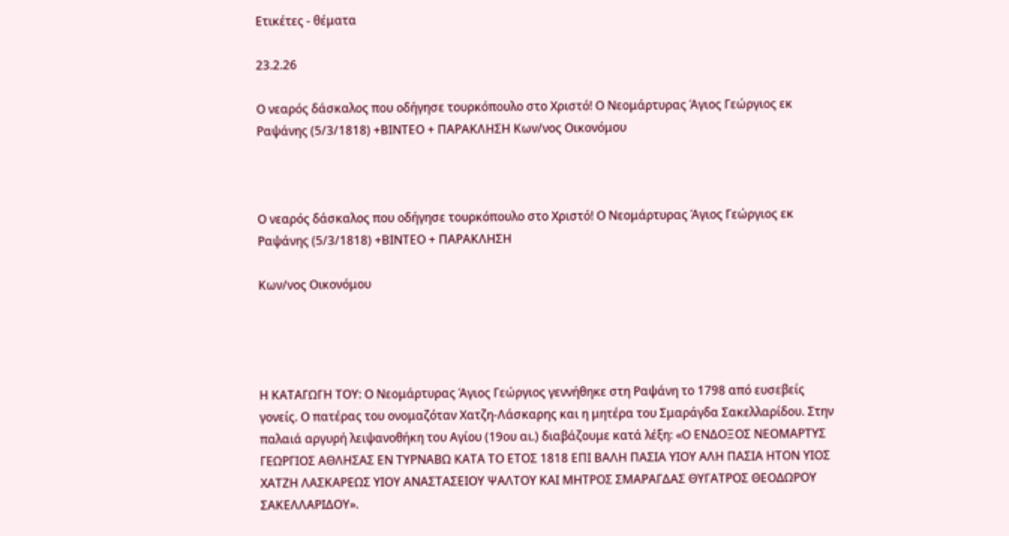Ετικέτες - θέματα

23.2.26

Ο νεαρός δάσκαλος που οδήγησε τουρκόπουλο στο Χριστό! Ο Νεομάρτυρας Άγιος Γεώργιος εκ Ραψάνης (5/3/1818) +ΒΙΝΤΕΟ + ΠΑΡΑΚΛΗΣΗ Κων/νος Οικονόμου



Ο νεαρός δάσκαλος που οδήγησε τουρκόπουλο στο Χριστό! Ο Νεομάρτυρας Άγιος Γεώργιος εκ Ραψάνης (5/3/1818) +ΒΙΝΤΕΟ + ΠΑΡΑΚΛΗΣΗ

Κων/νος Οικονόμου




Η ΚΑΤΑΓΩΓΗ ΤΟΥ: Ο Νεομάρτυρας Άγιος Γεώργιος γεννήθηκε στη Ραψάνη το 1798 από ευσεβείς γονείς. Ο πατέρας του ονομαζόταν Χατζη-Λάσκαρης και η μητέρα του Σμαράγδα Σακελλαρίδου. Στην παλαιά αργυρή λειψανοθήκη του Αγίου (19ου αι.) διαβάζουμε κατά λέξη: «Ο ΕΝΔΟΞΟΣ ΝΕΟΜΑΡΤΥΣ ΓΕΩΡΓΙΟΣ ΑΘΛΗΣΑΣ ΕΝ ΤΥΡΝΑΒΩ ΚΑΤΑ ΤΟ ΕΤΟΣ 1818 ΕΠΙ ΒΑΛΗ ΠΑΣΙΑ ΥΙΟΥ ΑΛΗ ΠΑΣΙΑ ΗΤΟΝ ΥΙΟΣ ΧΑΤΖΗ ΛΑΣΚΑΡΕΩΣ ΥΙΟΥ ΑΝΑΣΤΑΣΕΙΟΥ ΨΑΛΤΟΥ ΚΑΙ ΜΗΤΡΟΣ ΣΜΑΡΑΓΔΑΣ ΘΥΓΑΤΡΟΣ ΘΕΟΔΩΡΟΥ ΣΑΚΕΛΛΑΡΙΔΟΥ».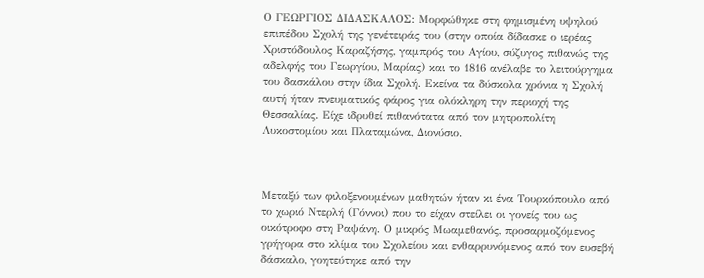Ο ΓΕΩΡΓΙΟΣ ΔΙΔΑΣΚΑΛΟΣ: Μορφώθηκε στη φημισμένη υψηλού επιπέδου Σχολή της γενέτειράς του (στην οποία δίδασκε ο ιερέας Χριστόδουλος Καραζήσης, γαμπρός του Αγίου, σύζυγος πιθανώς της αδελφής του Γεωργίου, Μαρίας) και το 1816 ανέλαβε το λειτούργημα του δασκάλου στην ίδια Σχολή. Εκείνα τα δύσκολα χρόνια η Σχολή αυτή ήταν πνευματικός φάρος για ολόκληρη την περιοχή της Θεσσαλίας. Είχε ιδρυθεί πιθανότατα από τον μητροπολίτη Λυκοστομίου και Πλαταμώνα, Διονύσιο.



Μεταξύ των φιλοξενουμένων μαθητών ήταν κι ένα Τουρκόπουλο από το χωριό Ντερλή (Γόννοι) που το είχαν στείλει οι γονείς του ως οικότροφο στη Ραψάνη. Ο μικρός Μωαμεθανός, προσαρμοζόμενος γρήγορα στο κλίμα του Σχολείου και ενθαρρυνόμενος από τον ευσεβή δάσκαλο, γοητεύτηκε από την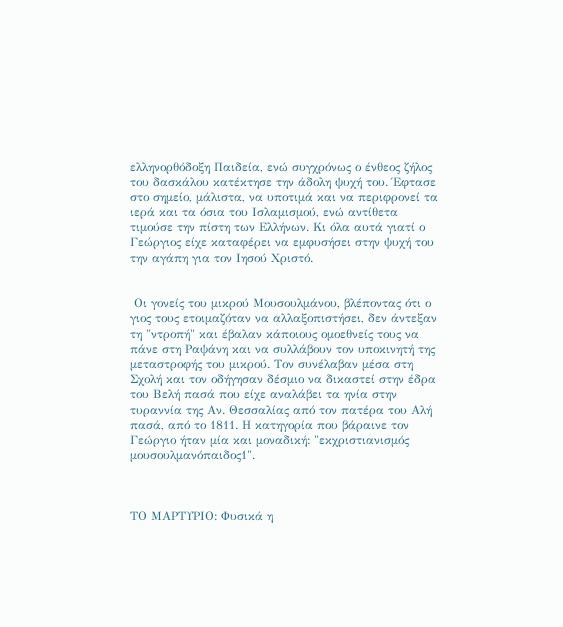ελληνορθόδοξη Παιδεία, ενώ συγχρόνως ο ένθεος ζήλος του δασκάλου κατέκτησε την άδολη ψυχή του. Έφτασε στο σημείο, μάλιστα, να υποτιμά και να περιφρονεί τα ιερά και τα όσια του Ισλαμισμού, ενώ αντίθετα τιμούσε την πίστη των Ελλήνων. Κι όλα αυτά γιατί ο Γεώργιος είχε καταφέρει να εμφυσήσει στην ψυχή του την αγάπη για τον Ιησού Χριστό.


 Οι γονείς του μικρού Μουσουλμάνου, βλέποντας ότι ο γιος τους ετοιμαζόταν να αλλαξοπιστήσει, δεν άντεξαν τη "ντροπή" και έβαλαν κάποιους ομοεθνείς τους να πάνε στη Ραψάνη και να συλλάβουν τον υποκινητή της μεταστροφής του μικρού. Τον συνέλαβαν μέσα στη Σχολή και τον οδήγησαν δέσμιο να δικαστεί στην έδρα του Βελή πασά που είχε αναλάβει τα ηνία στην τυραννία της Αν. Θεσσαλίας από τον πατέρα του Αλή πασά, από το 1811. Η κατηγορία που βάραινε τον Γεώργιο ήταν μία και μοναδική: "εκχριστιανισμός μουσουλμανόπαιδος1".



ΤΟ ΜΑΡΤΥΡΙΟ: Φυσικά η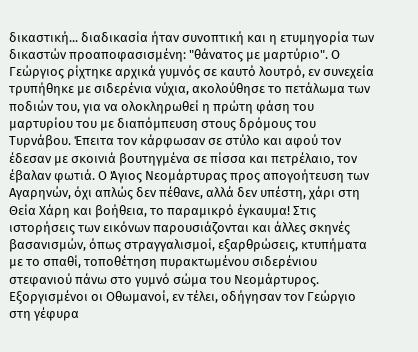δικαστική... διαδικασία ήταν συνοπτική και η ετυμηγορία των δικαστών προαποφασισμένη: "θάνατος με μαρτύριο". Ο Γεώργιος ρίχτηκε αρχικά γυμνός σε καυτό λουτρό, εν συνεχεία τρυπήθηκε με σιδερένια νύχια, ακολούθησε το πετάλωμα των ποδιών του, για να ολοκληρωθεί η πρώτη φάση του μαρτυρίου του με διαπόμπευση στους δρόμους του Τυρνάβου. Έπειτα τον κάρφωσαν σε στύλο και αφού τον έδεσαν με σκοινιά βουτηγμένα σε πίσσα και πετρέλαιο, τον έβαλαν φωτιά. Ο Άγιος Νεομάρτυρας προς απογοήτευση των Αγαρηνών, όχι απλώς δεν πέθανε, αλλά δεν υπέστη, χάρι στη Θεία Χάρη και βοήθεια, το παραμικρό έγκαυμα! Στις ιστορήσεις των εικόνων παρουσιάζονται και άλλες σκηνές βασανισμών, όπως στραγγαλισμοί, εξαρθρώσεις, κτυπήματα με το σπαθί, τοποθέτηση πυρακτωμένου σιδερένιου στεφανιού πάνω στο γυμνό σώμα του Νεομάρτυρος. Εξοργισμένοι οι Οθωμανοί, εν τέλει, οδήγησαν τον Γεώργιο στη γέφυρα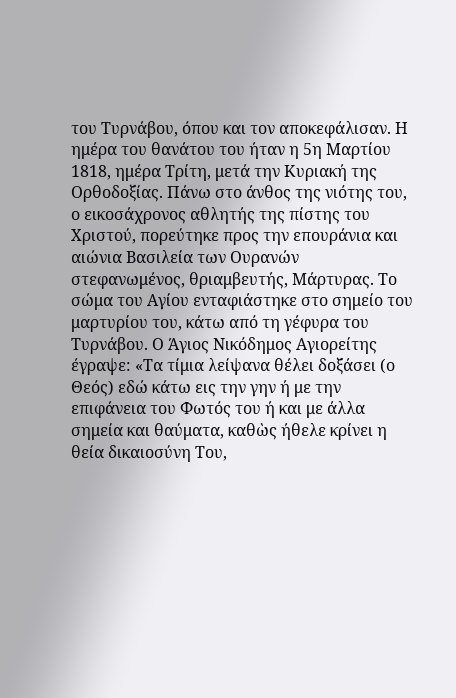του Τυρνάβου, όπου και τον αποκεφάλισαν. Η ημέρα του θανάτου του ήταν η 5η Μαρτίου 1818, ημέρα Τρίτη, μετά την Κυριακή της Ορθοδοξίας. Πάνω στο άνθος της νιότης του, ο εικοσάχρονος αθλητής της πίστης του Χριστού, πορεύτηκε προς την επουράνια και αιώνια Βασιλεία των Ουρανών στεφανωμένος, θριαμβευτής, Μάρτυρας. Το σώμα του Αγίου ενταφιάστηκε στο σημείο του μαρτυρίου του, κάτω από τη γέφυρα του Τυρνάβου. Ο Άγιος Νικόδημος Αγιορείτης έγραψε: «Τα τίμια λείψανα θέλει δοξάσει (ο Θεός) εδώ κάτω εις την γην ή με την επιφάνεια του Φωτός του ή και με άλλα σημεία και θαύματα, καθὼς ήθελε κρίνει η θεία δικαιοσύνη Του,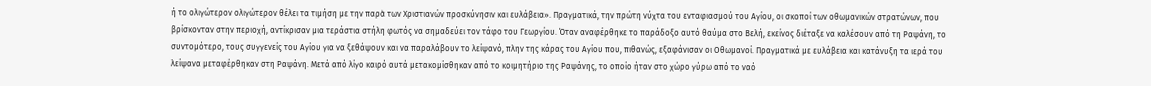ή το ολιγώτερον ολιγώτερον θέλει τα τιμήση με την παρὰ των Χριστιανών προσκύνησιν και ευλάβεια». Πραγματικά, την πρώτη νύχτα του ενταφιασμού του Αγίου, οι σκοποί των οθωμανικών στρατώνων, που βρίσκονταν στην περιοχή, αντίκρισαν μια τεράστια στήλη φωτός να σημαδεύει τον τάφο του Γεωργίου. Όταν αναφέρθηκε το παράδοξο αυτό θαύμα στο Βελή, εκείνος διέταξε να καλέσουν από τη Ραψάνη, το συντομότερο, τους συγγενείς του Αγίου για να ξεθάψουν και να παραλάβουν το λείψανό, πλην της κάρας του Αγίου που, πιθανώς, εξαφάνισαν οι Οθωμανοί. Πραγματικά με ευλάβεια και κατάνυξη τα ιερά του λείψανα μεταφέρθηκαν στη Ραψάνη. Μετά από λίγο καιρό αυτά μετακομίσθηκαν από το κοιμητήριο της Ραψάνης, το οποίο ήταν στο χώρο γύρω από το ναό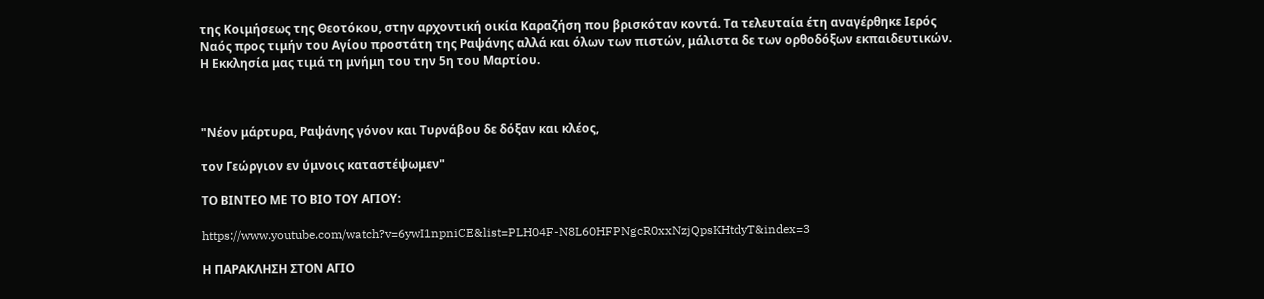της Κοιμήσεως της Θεοτόκου, στην αρχοντική οικία Καραζήση που βρισκόταν κοντά. Τα τελευταία έτη αναγέρθηκε Ιερός Ναός προς τιμήν του Αγίου προστάτη της Ραψάνης αλλά και όλων των πιστών, μάλιστα δε των ορθοδόξων εκπαιδευτικών. Η Εκκλησία μας τιμά τη μνήμη του την 5η του Μαρτίου.



"Νέον μάρτυρα, Ραψάνης γόνον και Τυρνάβου δε δόξαν και κλέος,

τον Γεώργιον εν ύμνοις καταστέψωμεν"

ΤΟ ΒΙΝΤΕΟ ΜΕ ΤΟ ΒΙΟ ΤΟΥ ΑΓΙΟΥ:

https://www.youtube.com/watch?v=6ywI1npniCE&list=PLH04F-N8L60HFPNgcR0xxNzjQpsKHtdyT&index=3

Η ΠΑΡΑΚΛΗΣΗ ΣΤΟΝ ΑΓΙΟ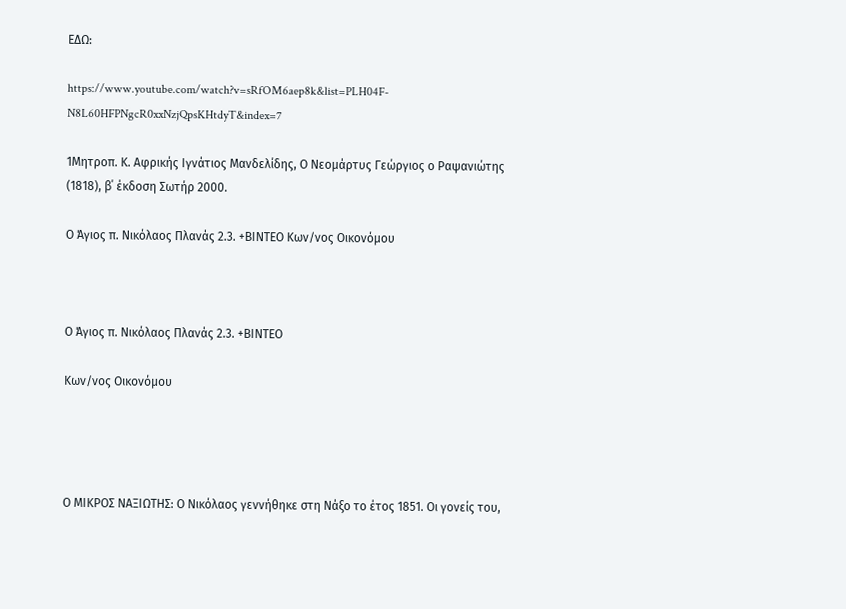ΕΔΩ:

https://www.youtube.com/watch?v=sRfOM6aep8k&list=PLH04F-N8L60HFPNgcR0xxNzjQpsKHtdyT&index=7

1Μητροπ. Κ. Αφρικής Ιγνάτιος Μανδελίδης, Ο Νεομάρτυς Γεώργιος ο Ραψανιώτης (1818), β΄ έκδοση Σωτήρ 2000.

Ο Άγιος π. Νικόλαος Πλανάς 2.3. +ΒΙΝΤΕΟ Κων/νος Οικονόμου



Ο Άγιος π. Νικόλαος Πλανάς 2.3. +ΒΙΝΤΕΟ

Κων/νος Οικονόμου




Ο ΜΙΚΡΟΣ ΝΑΞΙΩΤΗΣ: Ο Νικόλαος γεννήθηκε στη Νάξο το έτος 1851. Οι γονείς του,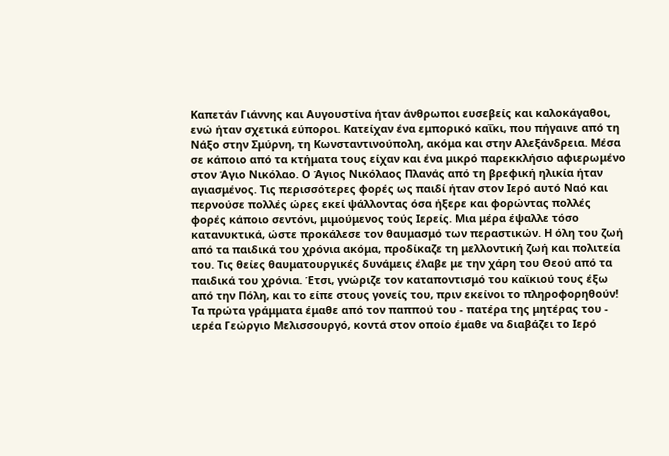Καπετάν Γιάννης και Αυγουστίνα ήταν άνθρωποι ευσεβείς και καλοκάγαθοι, ενώ ήταν σχετικά εύποροι. Κατείχαν ένα εμπορικό καΐκι, που πήγαινε από τη Νάξο στην Σμύρνη, τη Κωνσταντινούπολη, ακόμα και στην Αλεξάνδρεια. Μέσα σε κάποιο από τα κτήματα τους είχαν και ένα μικρό παρεκκλήσιο αφιερωμένο στον Άγιο Νικόλαο. Ο Άγιος Νικόλαος Πλανάς από τη βρεφική ηλικία ήταν αγιασμένος. Τις περισσότερες φορές ως παιδί ήταν στον Ιερό αυτό Ναό και περνούσε πολλές ώρες εκεί ψάλλοντας όσα ήξερε και φορώντας πολλές φορές κάποιο σεντόνι, μιμούμενος τούς Ιερείς. Μια μέρα έψαλλε τόσο κατανυκτικά, ώστε προκάλεσε τον θαυμασμό των περαστικών. Η όλη του ζωή από τα παιδικά του χρόνια ακόμα, προδίκαζε τη μελλοντική ζωή και πολιτεία του. Τις θείες θαυματουργικές δυνάμεις έλαβε με την χάρη του Θεού από τα παιδικά του χρόνια. Έτσι, γνώριζε τον καταποντισμό του καϊκιού τους έξω από την Πόλη, και το είπε στους γονείς του, πριν εκείνοι το πληροφορηθούν! Τα πρώτα γράμματα έμαθε από τον παππού του - πατέρα της μητέρας του - ιερέα Γεώργιο Μελισσουργό, κοντά στον οποίο έμαθε να διαβάζει το Ιερό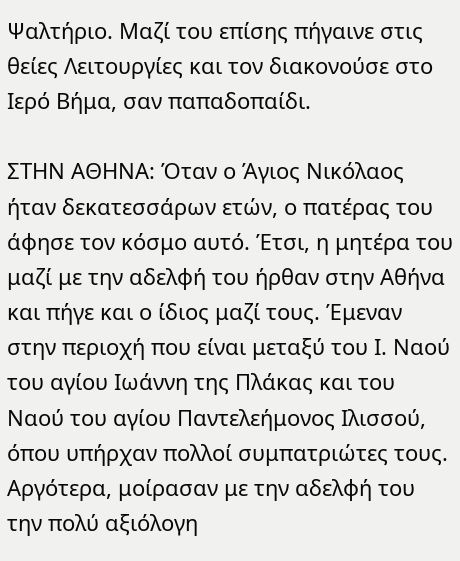Ψαλτήριο. Μαζί του επίσης πήγαινε στις θείες Λειτουργίες και τον διακονούσε στο Ιερό Βήμα, σαν παπαδοπαίδι.

ΣΤΗΝ ΑΘΗΝΑ: Όταν ο Άγιος Νικόλαος ήταν δεκατεσσάρων ετών, ο πατέρας του άφησε τον κόσμο αυτό. Έτσι, η μητέρα του μαζί με την αδελφή του ήρθαν στην Αθήνα και πήγε και ο ίδιος μαζί τους. Έμεναν στην περιοχή που είναι μεταξύ του Ι. Ναού του αγίου Ιωάννη της Πλάκας και του Ναού του αγίου Παντελεήμονος Ιλισσού, όπου υπήρχαν πολλοί συμπατριώτες τους. Αργότερα, μοίρασαν με την αδελφή του την πολύ αξιόλογη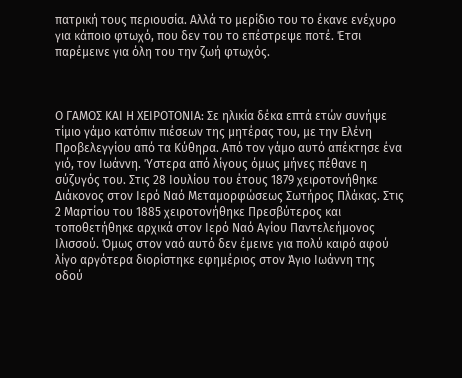πατρική τους περιουσία. Αλλά το μερίδιο του το έκανε ενέχυρο για κάποιο φτωχό, που δεν του το επέστρεψε ποτέ. Έτσι παρέμεινε για όλη του την ζωή φτωχός.



Ο ΓΑΜΟΣ ΚΑΙ Η ΧΕΙΡΟΤΟΝΙΑ: Σε ηλικία δέκα επτά ετών συνήψε τίμιο γάμο κατόπιν πιέσεων της μητέρας του, με την Ελένη Προβελεγγίου από τα Κύθηρα. Από τον γάμο αυτό απέκτησε ένα γιό, τον Ιωάννη. Ύστερα από λίγους όμως μήνες πέθανε η σύζυγός του. Στις 28 Ιουλίου του έτους 1879 χειροτονήθηκε Διάκονος στον Ιερό Ναό Μεταμορφώσεως Σωτήρος Πλάκας. Στις 2 Μαρτίου του 1885 χειροτονήθηκε Πρεσβύτερος και τοποθετήθηκε αρχικά στον Ιερό Ναό Αγίου Παντελεήμονος Ιλισσού. Όμως στον ναό αυτό δεν έμεινε για πολύ καιρό αφού λίγο αργότερα διορίστηκε εφημέριος στον Άγιο Ιωάννη της οδού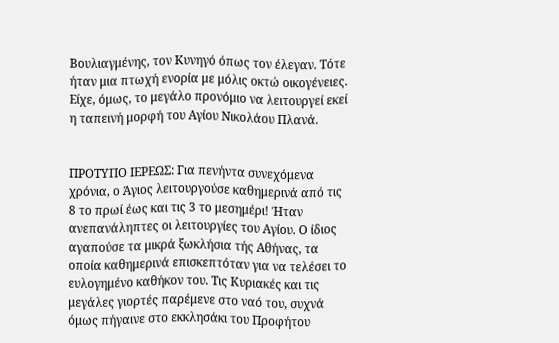Βουλιαγμένης, τον Κυνηγό όπως τον έλεγαν. Τότε ήταν μια πτωχή ενορία με μόλις οκτώ οικογένειες. Είχε, όμως, το μεγάλο προνόμιο να λειτουργεί εκεί η ταπεινή μορφή του Αγίου Νικολάου Πλανά.


ΠΡΟΤΥΠΟ ΙΕΡΕΩΣ: Για πενήντα συνεχόμενα χρόνια, ο Άγιος λειτουργούσε καθημερινά από τις 8 το πρωί έως και τις 3 το μεσημέρι! Ήταν ανεπανάληπτες οι λειτουργίες του Αγίου. Ο ίδιος αγαπούσε τα μικρά ξωκλήσια τής Αθήνας, τα οποία καθημερινά επισκεπτόταν για να τελέσει το ευλογημένο καθήκον του. Τις Κυριακές και τις μεγάλες γιορτές παρέμενε στο ναό του, συχνά όμως πήγαινε στο εκκλησάκι του Προφήτου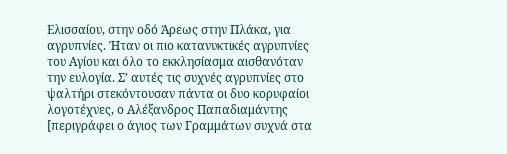Ελισσαίου, στην οδό Άρεως στην Πλάκα, για αγρυπνίες. Ήταν οι πιο κατανυκτικές αγρυπνίες του Αγίου και όλο το εκκλησίασμα αισθανόταν την ευλογία. Σ’ αυτές τις συχνές αγρυπνίες στο ψαλτήρι στεκόντουσαν πάντα οι δυο κορυφαίοι λογοτέχνες, ο Αλέξανδρος Παπαδιαμάντης [περιγράφει ο άγιος των Γραμμάτων συχνά στα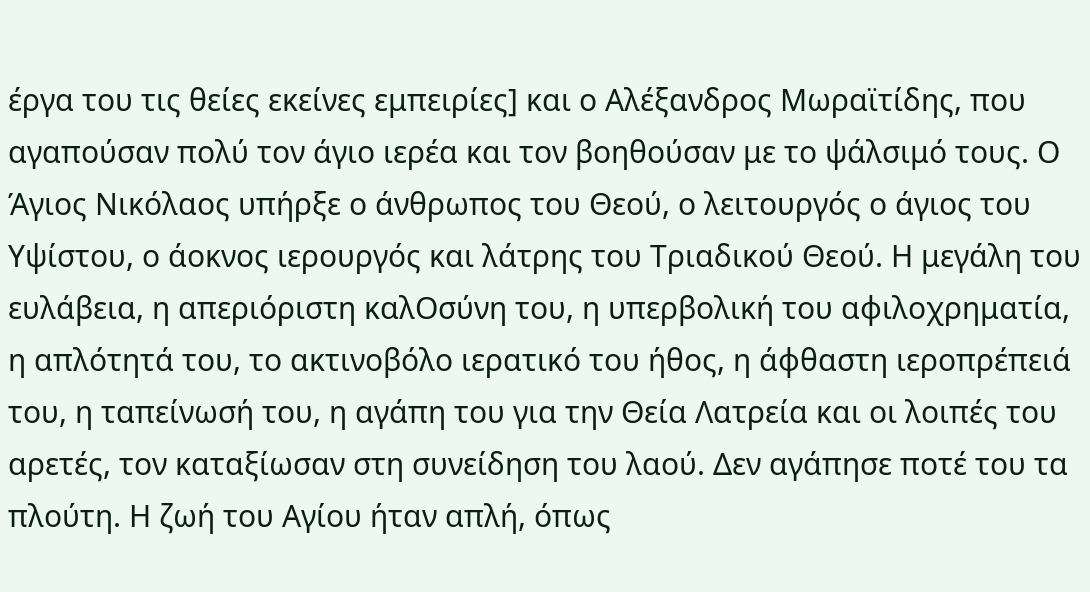έργα του τις θείες εκείνες εμπειρίες] και ο Αλέξανδρος Μωραϊτίδης, που αγαπούσαν πολύ τον άγιο ιερέα και τον βοηθούσαν με το ψάλσιμό τους. Ο Άγιος Νικόλαος υπήρξε ο άνθρωπος του Θεού, ο λειτουργός ο άγιος του Υψίστου, ο άοκνος ιερουργός και λάτρης του Τριαδικού Θεού. Η μεγάλη του ευλάβεια, η απεριόριστη καλΟσύνη του, η υπερβολική του αφιλοχρηματία, η απλότητά του, το ακτινοβόλο ιερατικό του ήθος, η άφθαστη ιεροπρέπειά του, η ταπείνωσή του, η αγάπη του για την Θεία Λατρεία και οι λοιπές του αρετές, τον καταξίωσαν στη συνείδηση του λαού. Δεν αγάπησε ποτέ του τα πλούτη. Η ζωή του Αγίου ήταν απλή, όπως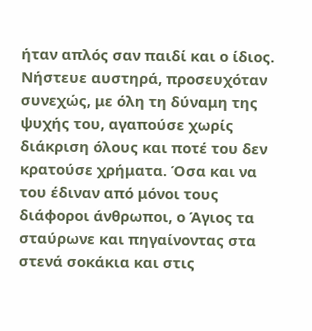ήταν απλός σαν παιδί και ο ίδιος. Νήστευε αυστηρά, προσευχόταν συνεχώς, με όλη τη δύναμη της ψυχής του, αγαπούσε χωρίς διάκριση όλους και ποτέ του δεν κρατούσε χρήματα. Όσα και να του έδιναν από μόνοι τους διάφοροι άνθρωποι, ο Άγιος τα σταύρωνε και πηγαίνοντας στα στενά σοκάκια και στις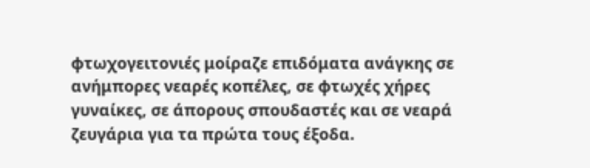φτωχογειτονιές μοίραζε επιδόματα ανάγκης σε ανήμπορες νεαρές κοπέλες, σε φτωχές χήρες γυναίκες, σε άπορους σπουδαστές και σε νεαρά ζευγάρια για τα πρώτα τους έξοδα.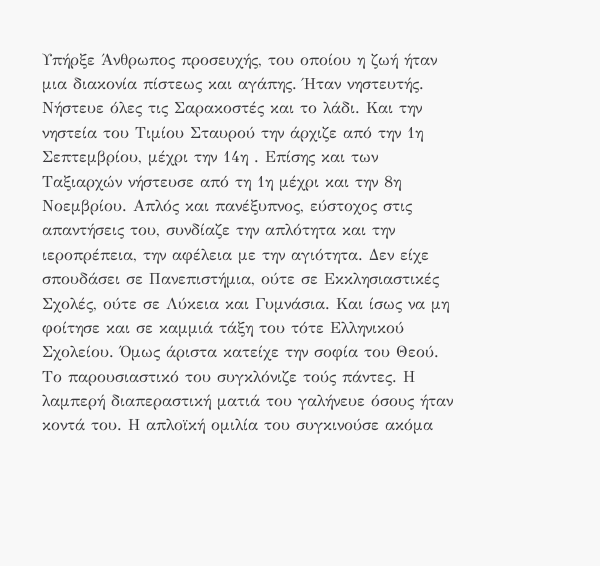Υπήρξε Άνθρωπος προσευχής, του οποίου η ζωή ήταν μια διακονία πίστεως και αγάπης. Ήταν νηστευτής. Νήστευε όλες τις Σαρακοστές και το λάδι. Και την νηστεία του Τιμίου Σταυρού την άρχιζε από την 1η Σεπτεμβρίου, μέχρι την 14η . Επίσης και των Ταξιαρχών νήστευσε από τη 1η μέχρι και την 8η Νοεμβρίου. Απλός και πανέξυπνος, εύστοχος στις απαντήσεις του, συνδίαζε την απλότητα και την ιεροπρέπεια, την αφέλεια με την αγιότητα. Δεν είχε σπουδάσει σε Πανεπιστήμια, ούτε σε Εκκλησιαστικές Σχολές, ούτε σε Λύκεια και Γυμνάσια. Και ίσως να μη φοίτησε και σε καμμιά τάξη του τότε Ελληνικού Σχολείου. Όμως άριστα κατείχε την σοφία του Θεού. Το παρουσιαστικό του συγκλόνιζε τούς πάντες. Η λαμπερή διαπεραστική ματιά του γαλήνευε όσους ήταν κοντά του. Η απλοϊκή ομιλία του συγκινούσε ακόμα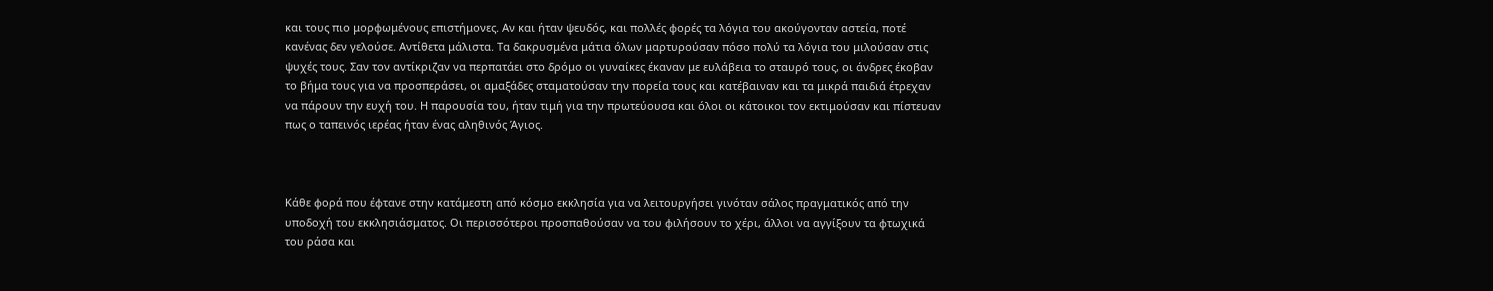και τους πιο μορφωμένους επιστήμονες. Αν και ήταν ψευδός, και πολλές φορές τα λόγια του ακούγονταν αστεία, ποτέ κανένας δεν γελούσε. Αντίθετα μάλιστα. Τα δακρυσμένα μάτια όλων μαρτυρούσαν πόσο πολύ τα λόγια του μιλούσαν στις ψυχές τους. Σαν τον αντίκριζαν να περπατάει στο δρόμο οι γυναίκες έκαναν με ευλάβεια το σταυρό τους, οι άνδρες έκοβαν το βήμα τους για να προσπεράσει, οι αμαξάδες σταματούσαν την πορεία τους και κατέβαιναν και τα μικρά παιδιά έτρεχαν να πάρουν την ευχή του. Η παρουσία του, ήταν τιμή για την πρωτεύουσα και όλοι οι κάτοικοι τον εκτιμούσαν και πίστευαν πως ο ταπεινός ιερέας ήταν ένας αληθινός Άγιος.



Κάθε φορά που έφτανε στην κατάμεστη από κόσμο εκκλησία για να λειτουργήσει γινόταν σάλος πραγματικός από την υποδοχή του εκκλησιάσματος. Οι περισσότεροι προσπαθούσαν να του φιλήσουν το χέρι, άλλοι να αγγίξουν τα φτωχικά του ράσα και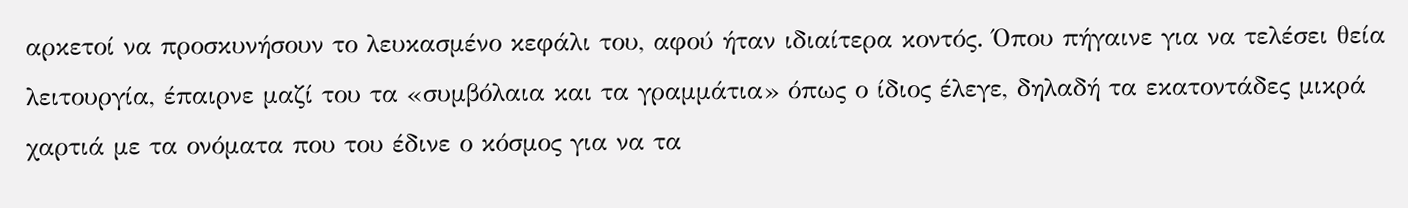αρκετοί να προσκυνήσουν το λευκασμένο κεφάλι του, αφού ήταν ιδιαίτερα κοντός. Όπου πήγαινε για να τελέσει θεία λειτουργία, έπαιρνε μαζί του τα «συμβόλαια και τα γραμμάτια» όπως ο ίδιος έλεγε, δηλαδή τα εκατοντάδες μικρά χαρτιά με τα ονόματα που του έδινε ο κόσμος για να τα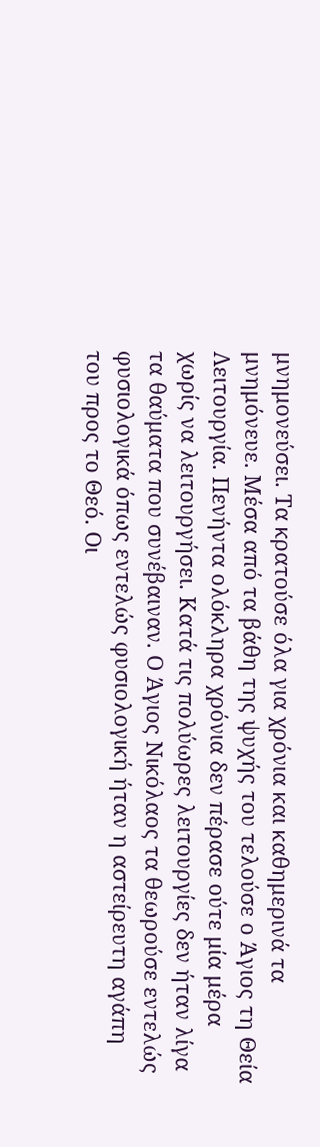μνημονεύσει. Τα κρατούσε όλα για χρόνια και καθημερινά τα μνημόνευε. Μέσα από τα βάθη της ψυχής του τελούσε ο Άγιος τη Θεία Λειτουργία. Πενήντα ολόκληρα χρόνια δεν πέρασε ούτε μία μέρα χωρίς να λειτουργήσει. Κατά τις πολύωρες λειτουργίες δεν ήταν λίγα τα θαύματα που συνέβαιναν. Ο Άγιος Νικόλαος τα θεωρούσε εντελώς φυσιολογικά όπως εντελώς φυσιολογική ήταν η αστείρευτη αγάπη του προς το Θεό. Οι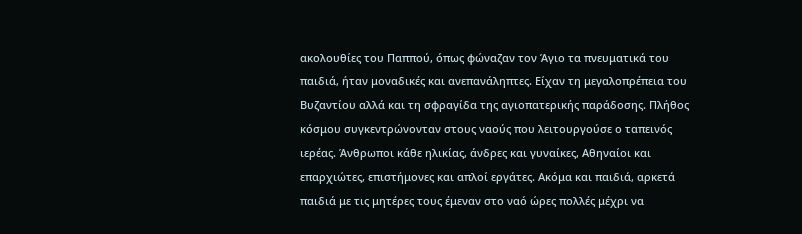ακολουθίες του Παππού, όπως φώναζαν τον Άγιο τα πνευματικά του παιδιά, ήταν μοναδικές και ανεπανάληπτες. Είχαν τη μεγαλοπρέπεια του Βυζαντίου αλλά και τη σφραγίδα της αγιοπατερικής παράδοσης. Πλήθος κόσμου συγκεντρώνονταν στους ναούς που λειτουργούσε ο ταπεινός ιερέας. Άνθρωποι κάθε ηλικίας, άνδρες και γυναίκες, Αθηναίοι και επαρχιώτες, επιστήμονες και απλοί εργάτες. Ακόμα και παιδιά, αρκετά παιδιά με τις μητέρες τους έμεναν στο ναό ώρες πολλές μέχρι να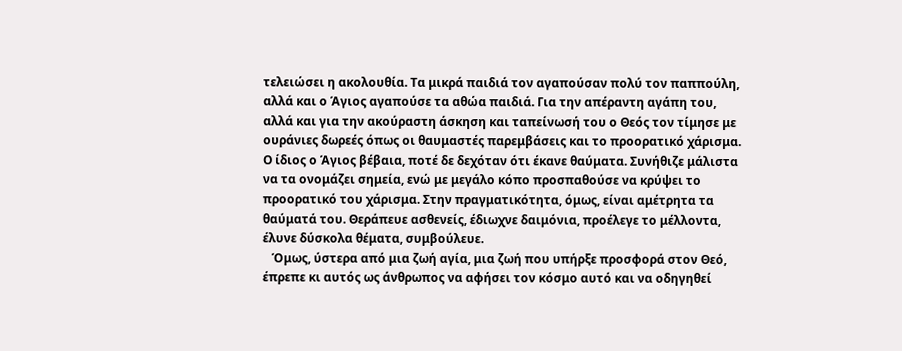τελειώσει η ακολουθία. Τα μικρά παιδιά τον αγαπούσαν πολύ τον παππούλη, αλλά και ο Άγιος αγαπούσε τα αθώα παιδιά. Για την απέραντη αγάπη του, αλλά και για την ακούραστη άσκηση και ταπείνωσή του ο Θεός τον τίμησε με ουράνιες δωρεές όπως οι θαυμαστές παρεμβάσεις και το προορατικό χάρισμα. Ο ίδιος ο Άγιος βέβαια, ποτέ δε δεχόταν ότι έκανε θαύματα. Συνήθιζε μάλιστα να τα ονομάζει σημεία, ενώ με μεγάλο κόπο προσπαθούσε να κρύψει το προορατικό του χάρισμα. Στην πραγματικότητα, όμως, είναι αμέτρητα τα θαύματά του. Θεράπευε ασθενείς, έδιωχνε δαιμόνια, προέλεγε το μέλλοντα, έλυνε δύσκολα θέματα, συμβούλευε.
   Όμως, ύστερα από μια ζωή αγία, μια ζωή που υπήρξε προσφορά στον Θεό, έπρεπε κι αυτός ως άνθρωπος να αφήσει τον κόσμο αυτό και να οδηγηθεί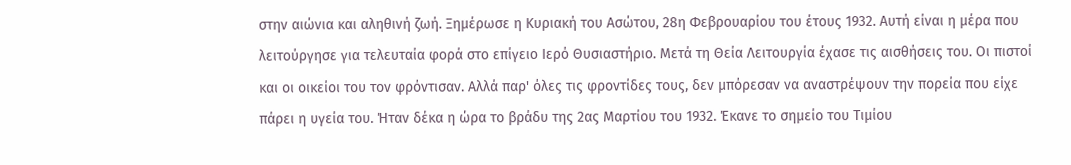στην αιώνια και αληθινή ζωή. Ξημέρωσε η Κυριακή του Ασώτου, 28η Φεβρουαρίου του έτους 1932. Αυτή είναι η μέρα που λειτούργησε για τελευταία φορά στο επίγειο Ιερό Θυσιαστήριο. Μετά τη Θεία Λειτουργία έχασε τις αισθήσεις του. Οι πιστοί και οι οικείοι του τον φρόντισαν. Αλλά παρ' όλες τις φροντίδες τους, δεν μπόρεσαν να αναστρέψουν την πορεία που είχε πάρει η υγεία του. Ήταν δέκα η ώρα το βράδυ της 2ας Μαρτίου του 1932. Έκανε το σημείο του Τιμίου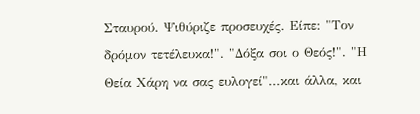Σταυρού. Ψιθύριζε προσευχές. Είπε: "Τον δρόμον τετέλευκα!". "Δόξα σοι ο Θεός!". "Η Θεία Χάρη να σας ευλογεί"...και άλλα, και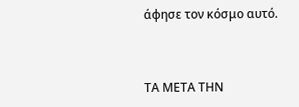άφησε τον κόσμο αυτό.



ΤΑ ΜΕΤΑ ΤΗΝ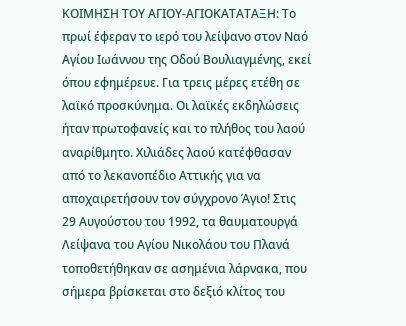ΚΟΙΜΗΣΗ ΤΟΥ ΑΓΙΟΥ-ΑΓΙΟΚΑΤΑΤΑΞΗ: Το πρωί έφεραν το ιερό του λείψανο στον Ναό Αγίου Ιωάννου της Οδού Βουλιαγμένης, εκεί όπου εφημέρευε. Για τρεις μέρες ετέθη σε λαϊκό προσκύνημα. Οι λαϊκές εκδηλώσεις ήταν πρωτοφανείς και το πλήθος του λαού αναρίθμητο. Χιλιάδες λαού κατέφθασαν από το λεκανοπέδιο Αττικής για να αποχαιρετήσουν τον σύγχρονο Άγιο! Στις 29 Αυγούστου του 1992, τα θαυματουργά Λείψανα του Αγίου Νικολάου του Πλανά τοποθετήθηκαν σε ασημένια λάρνακα, που σήμερα βρίσκεται στο δεξιό κλίτος του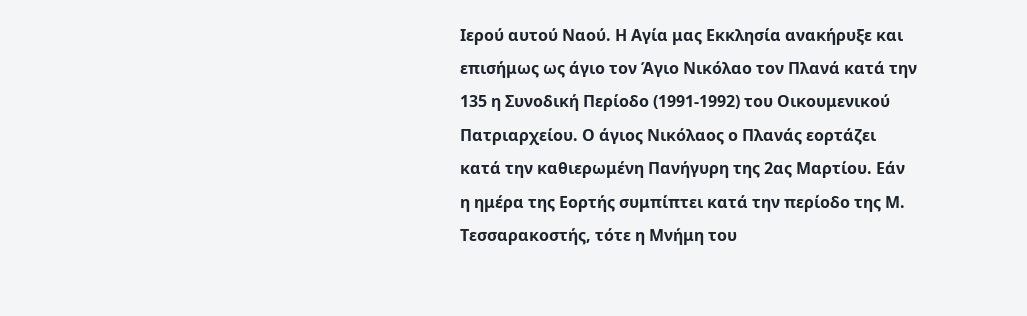Ιερού αυτού Ναού. Η Αγία μας Εκκλησία ανακήρυξε και επισήμως ως άγιο τον Άγιο Νικόλαο τον Πλανά κατά την 135 η Συνοδική Περίοδο (1991-1992) του Οικουμενικού Πατριαρχείου. Ο άγιος Νικόλαος ο Πλανάς εορτάζει κατά την καθιερωμένη Πανήγυρη της 2ας Μαρτίου. Εάν η ημέρα της Εορτής συμπίπτει κατά την περίοδο της Μ. Τεσσαρακοστής, τότε η Μνήμη του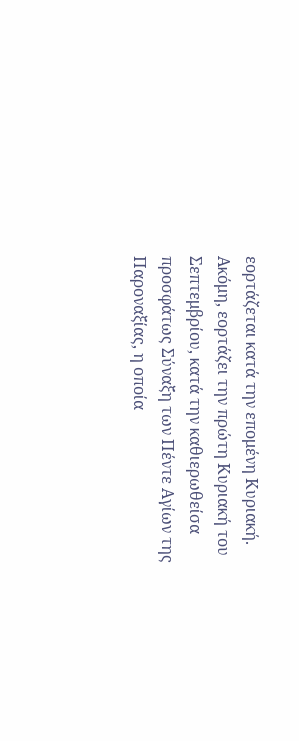εορτάζεται κατά την επομένη Κυριακή. Ακόμη, εορτάζει την πρώτη Κυριακή του Σεπτεμβρίου, κατά την καθιερωθείσα προσφάτως Σύναξη των Πέντε Αγίων της Παροναξίας, η οποία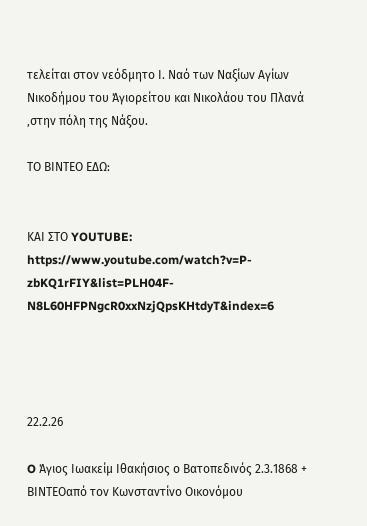τελείται στον νεόδμητο Ι. Ναό των Ναξίων Αγίων Νικοδήμου του Άγιορείτου και Νικολάου του Πλανά ‚στην πόλη της Νάξου.

ΤΟ ΒΙΝΤΕΟ ΕΔΩ:


ΚΑΙ ΣΤΟ YOUTUBE:
https://www.youtube.com/watch?v=P-zbKQ1rFIY&list=PLH04F-N8L60HFPNgcR0xxNzjQpsKHtdyT&index=6




22.2.26

O Άγιος Ιωακείμ Ιθακήσιος ο Βατοπεδινός 2.3.1868 + ΒΙΝΤΕΟαπό τον Κωνσταντίνο Οικονόμου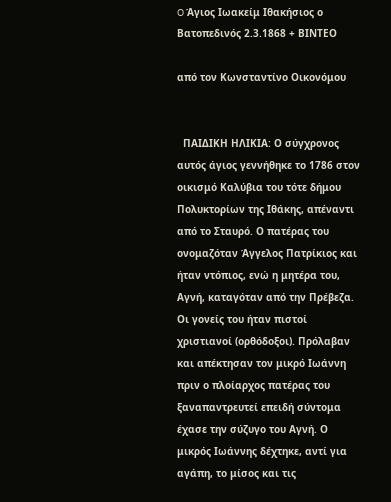O Άγιος Ιωακείμ Ιθακήσιος ο Βατοπεδινός 2.3.1868 + ΒΙΝΤΕΟ

από τον Κωνσταντίνο Οικονόμου


  ΠΑΙΔΙΚΗ ΗΛΙΚΙΑ: Ο σύγχρονος αυτός άγιος γεννήθηκε το 1786 στον οικισμό Καλύβια του τότε δήμου Πολυκτορίων της Ιθάκης, απέναντι από το Σταυρό. Ο πατέρας του ονομαζόταν Άγγελος Πατρίκιος και ήταν ντόπιος, ενώ η μητέρα του, Αγνή, καταγόταν από την Πρέβεζα. Οι γονείς του ήταν πιστοί χριστιανοί (ορθόδοξοι). Πρόλαβαν και απέκτησαν τον μικρό Ιωάννη πριν ο πλοίαρχος πατέρας του ξαναπαντρευτεί επειδή σύντομα έχασε την σύζυγο του Αγνή. Ο μικρός Ιωάννης δέχτηκε, αντί για αγάπη, το μίσος και τις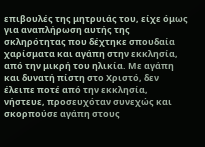επιβουλές της μητρυιάς του, είχε όμως για αναπλήρωση αυτής της σκληρότητας που δέχτηκε σπουδαία χαρίσματα και αγάπη στην εκκλησία, από την μικρή του ηλικία. Με αγάπη και δυνατή πίστη στο Χριστό, δεν έλειπε ποτέ από την εκκλησία, νήστευε, προσευχόταν συνεχώς και σκορπούσε αγάπη στους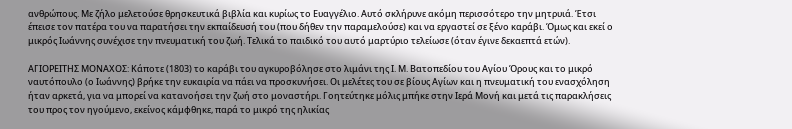ανθρώπους. Με ζήλο μελετούσε θρησκευτικά βιβλία και κυρίως το Ευαγγέλιο. Αυτό σκλήρυνε ακόμη περισσότερο την μητρυιά. Έτσι έπεισε τον πατέρα του να παρατήσει την εκπαίδευσή του (που δήθεν την παραμελούσε) και να εργαστεί σε ξένο καράβι. Όμως και εκεί ο μικρός Ιωάννης συνέχισε την πνευματική του ζωή. Τελικά το παιδικό του αυτό μαρτύριο τελείωσε (όταν έγινε δεκαεπτά ετών).

ΑΓΙΟΡΕΙΤΗΣ ΜΟΝΑΧΟΣ: Κάποτε (1803) το καράβι του αγκυροβόλησε στο λιμάνι της Ι. Μ. Βατοπεδίου του Αγίου Όρους και το μικρό ναυτόπουλο (ο Ιωάννης) βρήκε την ευκαιρία να πάει να προσκυνήσει. Οι μελέτες του σε βίους Αγίων και η πνευματική του ενασχόληση ήταν αρκετά, για να μπορεί να κατανοήσει την ζωή στο μοναστήρι. Γοητεύτηκε μόλις μπήκε στην Ιερά Μονή και μετά τις παρακλήσεις του προς τον ηγούμενο, εκείνος κάμφθηκε, παρά το μικρό της ηλικίας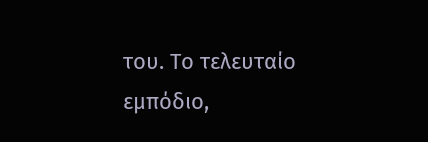του. Το τελευταίο εμπόδιο,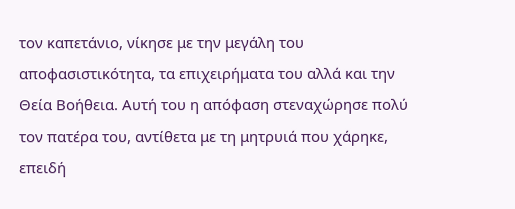τον καπετάνιο, νίκησε με την μεγάλη του αποφασιστικότητα, τα επιχειρήματα του αλλά και την Θεία Βοήθεια. Αυτή του η απόφαση στεναχώρησε πολύ τον πατέρα του, αντίθετα με τη μητρυιά που χάρηκε, επειδή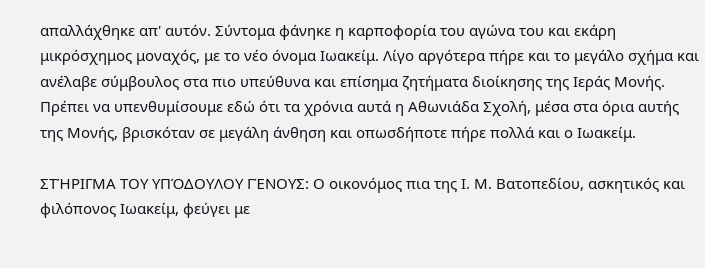απαλλάχθηκε απ' αυτόν. Σύντομα φάνηκε η καρποφορία του αγώνα του και εκάρη μικρόσχημος μοναχός, με το νέο όνομα Ιωακείμ. Λίγο αργότερα πήρε και το μεγάλο σχήμα και ανέλαβε σύμβουλος στα πιο υπεύθυνα και επίσημα ζητήματα διοίκησης της Ιεράς Μονής. Πρέπει να υπενθυμίσουμε εδώ ότι τα χρόνια αυτά η Αθωνιάδα Σχολή, μέσα στα όρια αυτής της Μονής, βρισκόταν σε μεγάλη άνθηση και οπωσδήποτε πήρε πολλά και ο Ιωακείμ.

ΣΤΉΡΙΓΜΑ ΤΟΥ ΥΠΌΔΟΥΛΟΥ ΓΈΝΟΥΣ: Ο οικονόμος πια της Ι. Μ. Βατοπεδίου, ασκητικός και φιλόπονος Ιωακείμ, φεύγει με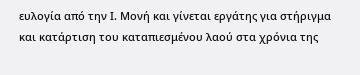ευλογία από την Ι. Μονή και γίνεται εργάτης για στήριγμα και κατάρτιση του καταπιεσμένου λαού στα χρόνια της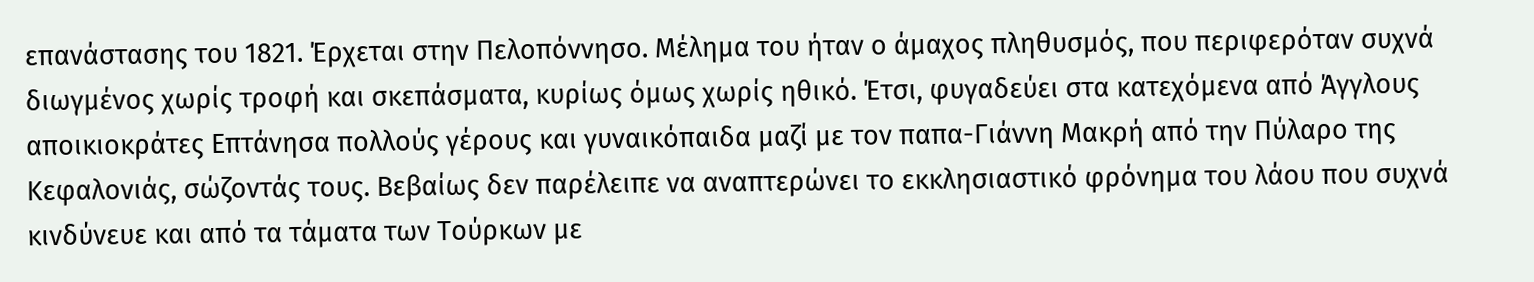επανάστασης του 1821. Έρχεται στην Πελοπόννησο. Μέλημα του ήταν ο άμαχος πληθυσμός, που περιφερόταν συχνά διωγμένος χωρίς τροφή και σκεπάσματα, κυρίως όμως χωρίς ηθικό. Έτσι, φυγαδεύει στα κατεχόμενα από Άγγλους αποικιοκράτες Επτάνησα πολλούς γέρους και γυναικόπαιδα μαζί με τον παπα-Γιάννη Μακρή από την Πύλαρο της Κεφαλονιάς, σώζοντάς τους. Βεβαίως δεν παρέλειπε να αναπτερώνει το εκκλησιαστικό φρόνημα του λάου που συχνά κινδύνευε και από τα τάματα των Τούρκων με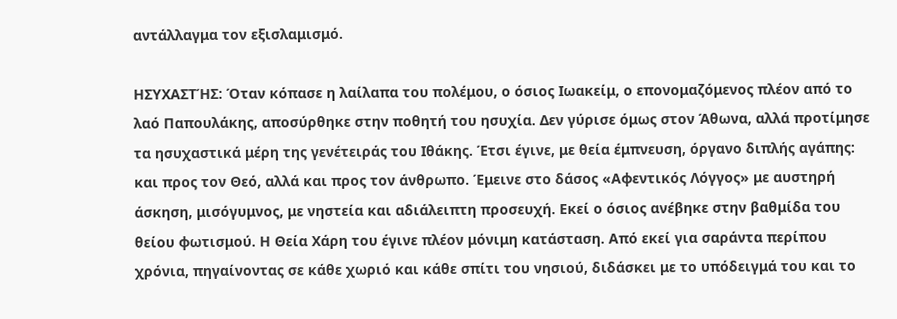αντάλλαγμα τον εξισλαμισμό.

ΗΣΥΧΑΣΤΉΣ: Όταν κόπασε η λαίλαπα του πολέμου, ο όσιος Ιωακείμ, ο επονομαζόμενος πλέον από το λαό Παπουλάκης, αποσύρθηκε στην ποθητή του ησυχία. Δεν γύρισε όμως στον Άθωνα, αλλά προτίμησε τα ησυχαστικά μέρη της γενέτειράς του Ιθάκης. Έτσι έγινε, με θεία έμπνευση, όργανο διπλής αγάπης: και προς τον Θεό, αλλά και προς τον άνθρωπο. Έμεινε στο δάσος «Αφεντικός Λόγγος» με αυστηρή άσκηση, μισόγυμνος, με νηστεία και αδιάλειπτη προσευχή. Εκεί ο όσιος ανέβηκε στην βαθμίδα του θείου φωτισμού. Η Θεία Χάρη του έγινε πλέον μόνιμη κατάσταση. Από εκεί για σαράντα περίπου χρόνια, πηγαίνοντας σε κάθε χωριό και κάθε σπίτι του νησιού, διδάσκει με το υπόδειγμά του και το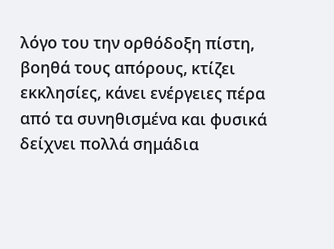λόγο του την ορθόδοξη πίστη, βοηθά τους απόρους, κτίζει εκκλησίες, κάνει ενέργειες πέρα από τα συνηθισμένα και φυσικά δείχνει πολλά σημάδια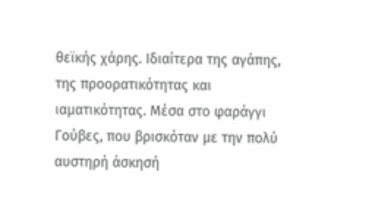θεϊκής χάρης. Ιδιαίτερα της αγάπης, της προορατικότητας και ιαματικότητας. Μέσα στο φαράγγι Γούβες, που βρισκόταν με την πολύ αυστηρή άσκησή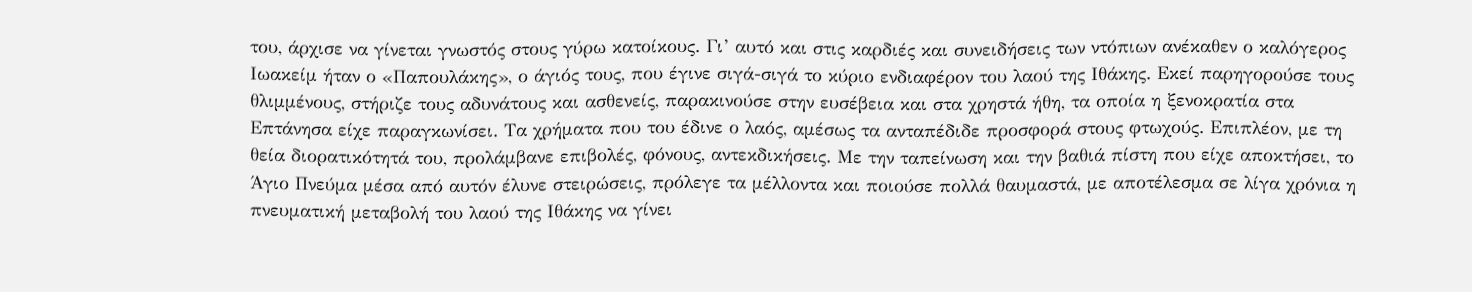του, άρχισε να γίνεται γνωστός στους γύρω κατοίκους. Γι’ αυτό και στις καρδιές και συνειδήσεις των ντόπιων ανέκαθεν ο καλόγερος Ιωακείμ ήταν ο «Παπουλάκης», ο άγιός τους, που έγινε σιγά-σιγά το κύριο ενδιαφέρον του λαού της Ιθάκης. Εκεί παρηγορούσε τους θλιμμένους, στήριζε τους αδυνάτους και ασθενείς, παρακινούσε στην ευσέβεια και στα χρηστά ήθη, τα οποία η ξενοκρατία στα Επτάνησα είχε παραγκωνίσει. Τα χρήματα που του έδινε ο λαός, αμέσως τα ανταπέδιδε προσφορά στους φτωχούς. Επιπλέον, με τη θεία διορατικότητά του, προλάμβανε επιβολές, φόνους, αντεκδικήσεις. Με την ταπείνωση και την βαθιά πίστη που είχε αποκτήσει, το Άγιο Πνεύμα μέσα από αυτόν έλυνε στειρώσεις, πρόλεγε τα μέλλοντα και ποιούσε πολλά θαυμαστά, με αποτέλεσμα σε λίγα χρόνια η πνευματική μεταβολή του λαού της Ιθάκης να γίνει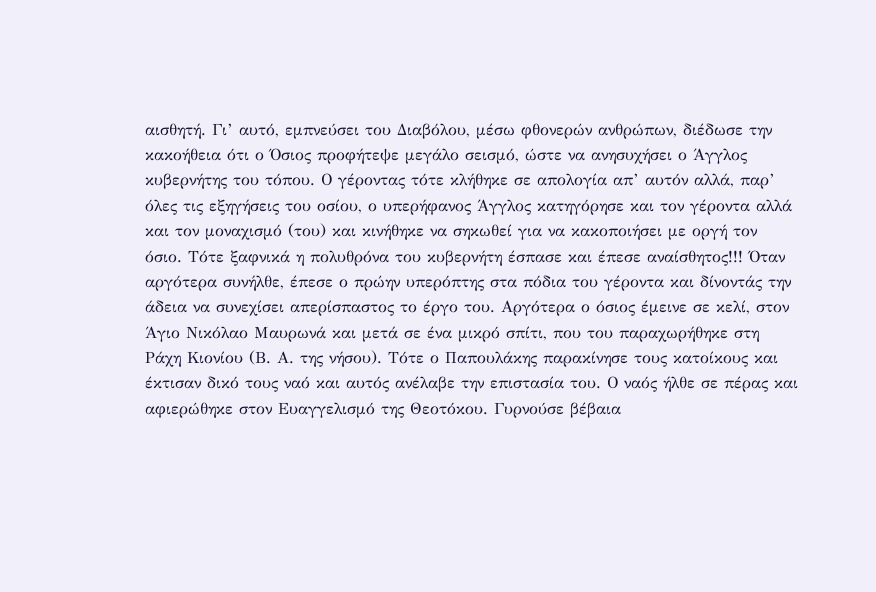αισθητή. Γι’ αυτό, εμπνεύσει του Διαβόλου, μέσω φθονερών ανθρώπων, διέδωσε την κακοήθεια ότι ο Όσιος προφήτεψε μεγάλο σεισμό, ώστε να ανησυχήσει ο Άγγλος κυβερνήτης του τόπου. Ο γέροντας τότε κλήθηκε σε απολογία απ’ αυτόν αλλά, παρ’ όλες τις εξηγήσεις του οσίου, ο υπερήφανος Άγγλος κατηγόρησε και τον γέροντα αλλά και τον μοναχισμό (του) και κινήθηκε να σηκωθεί για να κακοποιήσει με οργή τον όσιο. Τότε ξαφνικά η πολυθρόνα του κυβερνήτη έσπασε και έπεσε αναίσθητος!!! Όταν αργότερα συνήλθε, έπεσε ο πρώην υπερόπτης στα πόδια του γέροντα και δίνοντάς την άδεια να συνεχίσει απερίσπαστος το έργο του. Αργότερα ο όσιος έμεινε σε κελί, στον Άγιο Νικόλαο Μαυρωνά και μετά σε ένα μικρό σπίτι, που του παραχωρήθηκε στη Ράχη Κιονίου (Β. Α. της νήσου). Τότε ο Παπουλάκης παρακίνησε τους κατοίκους και έκτισαν δικό τους ναό και αυτός ανέλαβε την επιστασία του. Ο ναός ήλθε σε πέρας και αφιερώθηκε στον Ευαγγελισμό της Θεοτόκου. Γυρνούσε βέβαια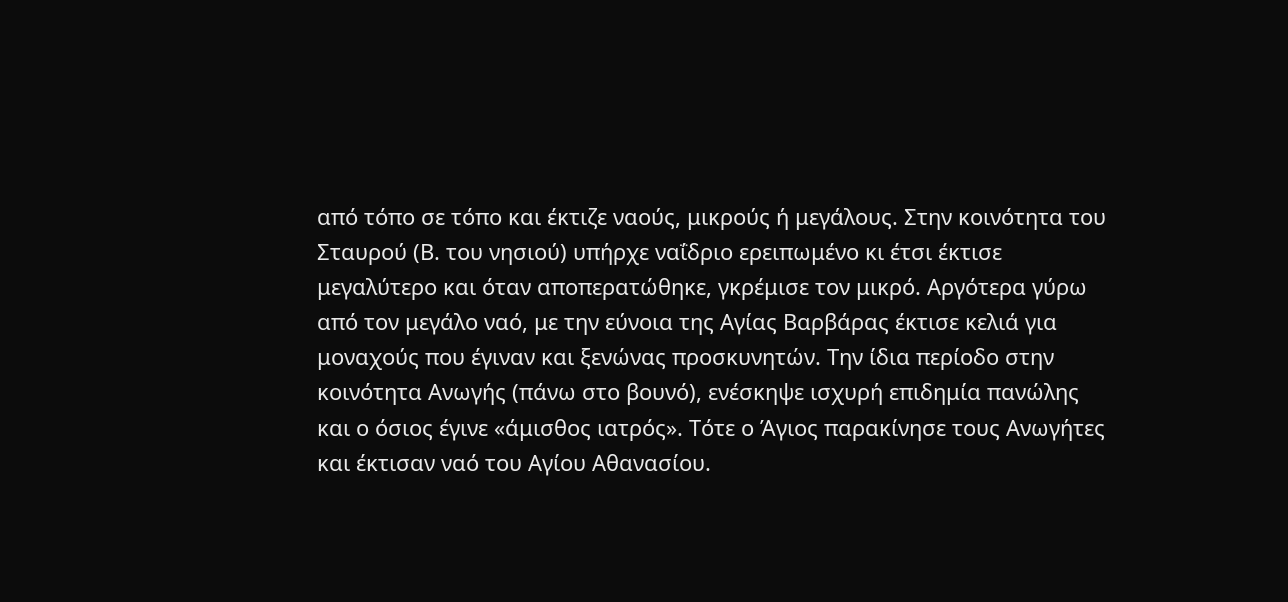από τόπο σε τόπο και έκτιζε ναούς, μικρούς ή μεγάλους. Στην κοινότητα του Σταυρού (Β. του νησιού) υπήρχε ναΐδριο ερειπωμένο κι έτσι έκτισε μεγαλύτερο και όταν αποπερατώθηκε, γκρέμισε τον μικρό. Αργότερα γύρω από τον μεγάλο ναό, με την εύνοια της Αγίας Βαρβάρας έκτισε κελιά για μοναχούς που έγιναν και ξενώνας προσκυνητών. Την ίδια περίοδο στην κοινότητα Ανωγής (πάνω στο βουνό), ενέσκηψε ισχυρή επιδημία πανώλης και ο όσιος έγινε «άμισθος ιατρός». Τότε ο Άγιος παρακίνησε τους Ανωγήτες και έκτισαν ναό του Αγίου Αθανασίου.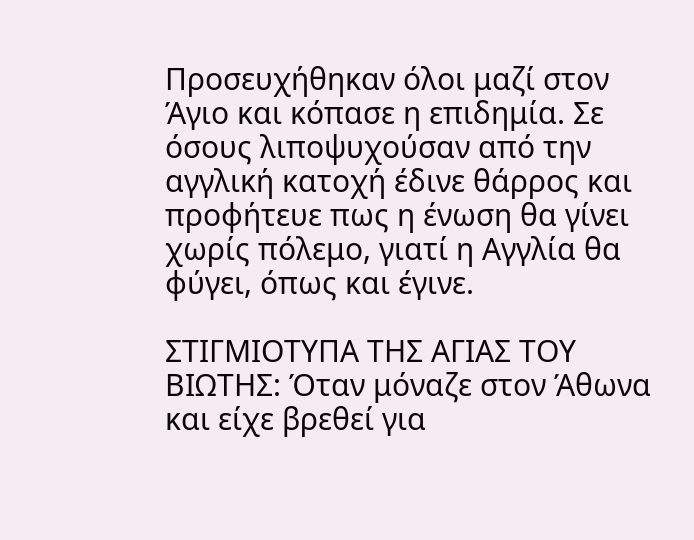Προσευχήθηκαν όλοι μαζί στον Άγιο και κόπασε η επιδημία. Σε όσους λιποψυχούσαν από την αγγλική κατοχή έδινε θάρρος και προφήτευε πως η ένωση θα γίνει χωρίς πόλεμο, γιατί η Αγγλία θα φύγει, όπως και έγινε.

ΣΤΙΓΜΙΟΤΥΠΑ ΤΗΣ ΑΓΙΑΣ ΤΟΥ ΒΙΩΤΗΣ: Όταν μόναζε στον Άθωνα και είχε βρεθεί για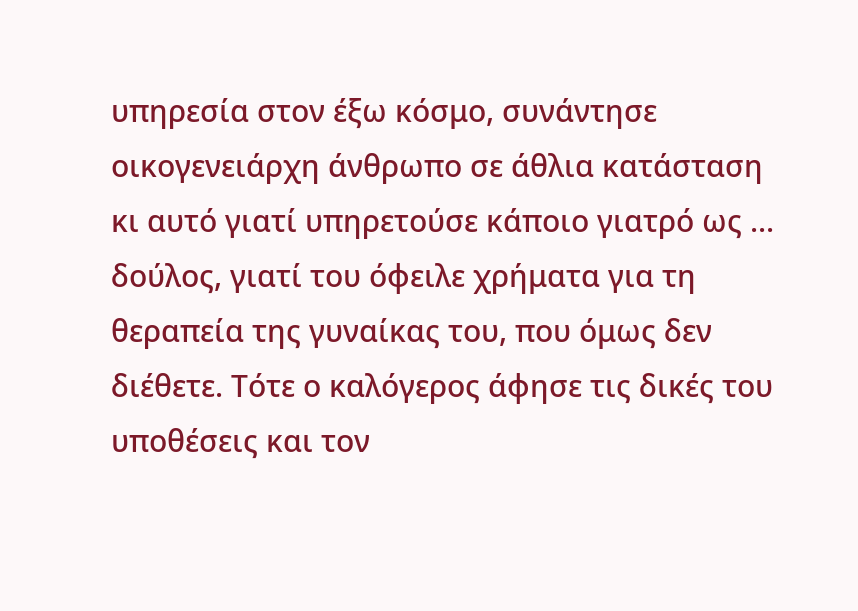υπηρεσία στον έξω κόσμο, συνάντησε οικογενειάρχη άνθρωπο σε άθλια κατάσταση κι αυτό γιατί υπηρετούσε κάποιο γιατρό ως ... δούλος, γιατί του όφειλε χρήματα για τη θεραπεία της γυναίκας του, που όμως δεν διέθετε. Τότε ο καλόγερος άφησε τις δικές του υποθέσεις και τον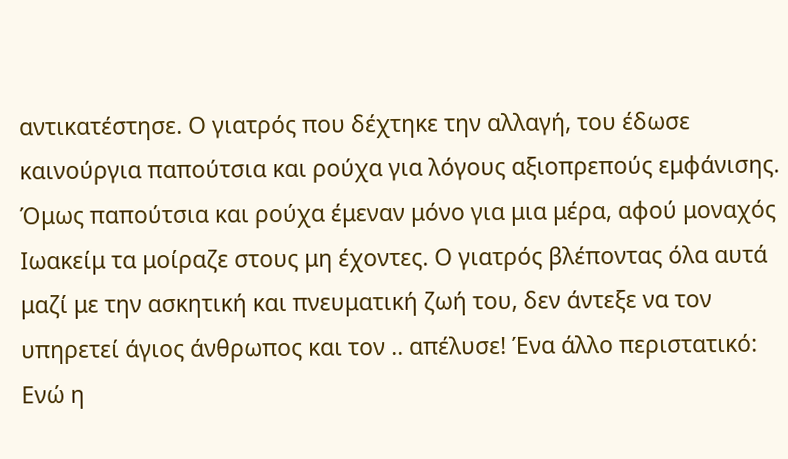αντικατέστησε. Ο γιατρός που δέχτηκε την αλλαγή, του έδωσε καινούργια παπούτσια και ρούχα για λόγους αξιοπρεπούς εμφάνισης. Όμως παπούτσια και ρούχα έμεναν μόνο για μια μέρα, αφού μοναχός Ιωακείμ τα μοίραζε στους μη έχοντες. Ο γιατρός βλέποντας όλα αυτά μαζί με την ασκητική και πνευματική ζωή του, δεν άντεξε να τον υπηρετεί άγιος άνθρωπος και τον .. απέλυσε! Ένα άλλο περιστατικό: Ενώ η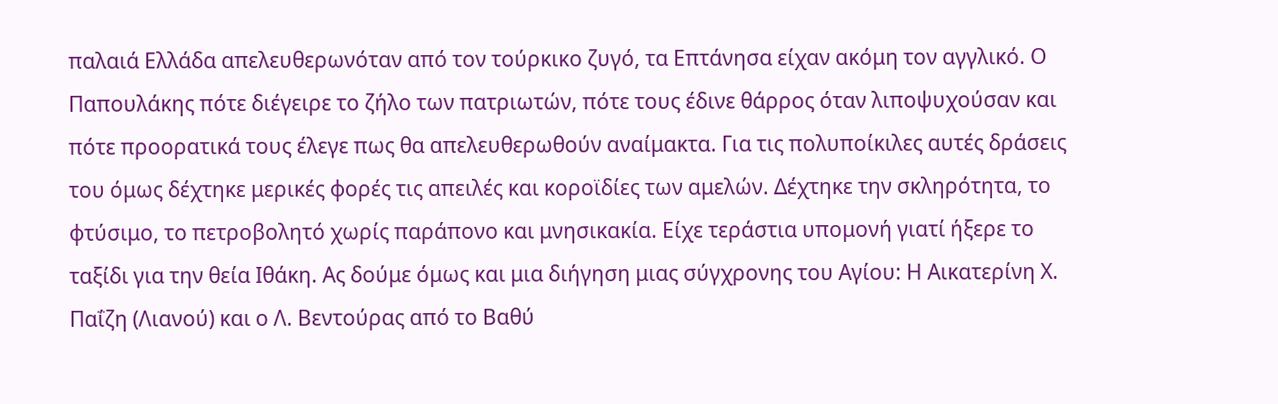παλαιά Ελλάδα απελευθερωνόταν από τον τούρκικο ζυγό, τα Επτάνησα είχαν ακόμη τον αγγλικό. Ο Παπουλάκης πότε διέγειρε το ζήλο των πατριωτών, πότε τους έδινε θάρρος όταν λιποψυχούσαν και πότε προορατικά τους έλεγε πως θα απελευθερωθούν αναίμακτα. Για τις πολυποίκιλες αυτές δράσεις του όμως δέχτηκε μερικές φορές τις απειλές και κοροϊδίες των αμελών. Δέχτηκε την σκληρότητα, το φτύσιμο, το πετροβολητό χωρίς παράπονο και μνησικακία. Είχε τεράστια υπομονή γιατί ήξερε το ταξίδι για την θεία Ιθάκη. Ας δούμε όμως και μια διήγηση μιας σύγχρονης του Αγίου: Η Αικατερίνη Χ. Παΐζη (Λιανού) και ο Λ. Βεντούρας από το Βαθύ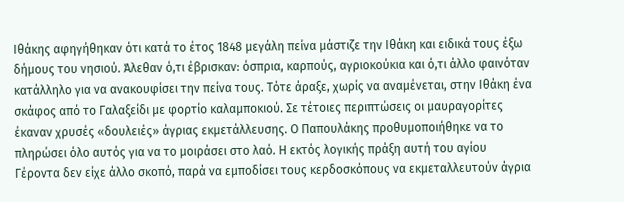Ιθάκης αφηγήθηκαν ότι κατά το έτος 1848 μεγάλη πείνα μάστιζε την Ιθάκη και ειδικά τους έξω δήμους του νησιού. Άλεθαν ό,τι έβρισκαν: όσπρια, καρπούς, αγριοκούκια και ό,τι άλλο φαινόταν κατάλληλο για να ανακουφίσει την πείνα τους. Τότε άραξε, χωρίς να αναμένεται, στην Ιθάκη ένα σκάφος από το Γαλαξείδι με φορτίο καλαμποκιού. Σε τέτοιες περιπτώσεις οι μαυραγορίτες έκαναν χρυσές «δουλειές» άγριας εκμετάλλευσης. Ο Παπουλάκης προθυμοποιήθηκε να το πληρώσει όλο αυτός για να το μοιράσει στο λαό. Η εκτός λογικής πράξη αυτή του αγίου Γέροντα δεν είχε άλλο σκοπό, παρά να εμποδίσει τους κερδοσκόπους να εκμεταλλευτούν άγρια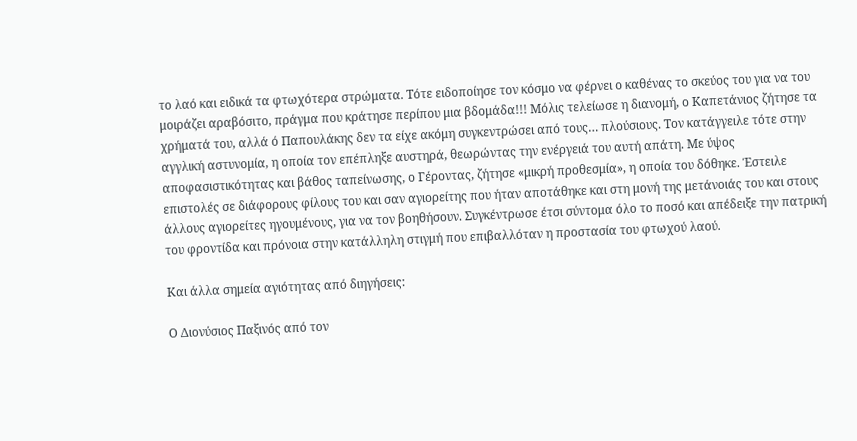το λαό και ειδικά τα φτωχότερα στρώματα. Τότε ειδοποίησε τον κόσμο να φέρνει ο καθένας το σκεύος του για να του μοιράζει αραβόσιτο, πράγμα που κράτησε περίπου μια βδομάδα!!! Μόλις τελείωσε η διανομή, ο Καπετάνιος ζήτησε τα χρήματά του, αλλά ό Παπουλάκης δεν τα είχε ακόμη συγκεντρώσει από τους… πλούσιους. Τον κατάγγειλε τότε στην αγγλική αστυνομία, η οποία τον επέπληξε αυστηρά, θεωρώντας την ενέργειά του αυτή απάτη. Με ύψος αποφασιστικότητας και βάθος ταπείνωσης, ο Γέροντας, ζήτησε «μικρή προθεσμία», η οποία του δόθηκε. Έστειλε επιστολές σε διάφορους φίλους του και σαν αγιορείτης που ήταν αποτάθηκε και στη μονή της μετάνοιάς του και στους άλλους αγιορείτες ηγουμένους, για να τον βοηθήσουν. Συγκέντρωσε έτσι σύντομα όλο το ποσό και απέδειξε την πατρική του φροντίδα και πρόνοια στην κατάλληλη στιγμή που επιβαλλόταν η προστασία του φτωχού λαού.

Και άλλα σημεία αγιότητας από διηγήσεις:

Ο Διονύσιος Παξινός από τον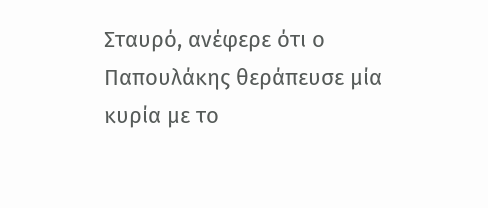Σταυρό, ανέφερε ότι ο Παπουλάκης θεράπευσε μία κυρία με το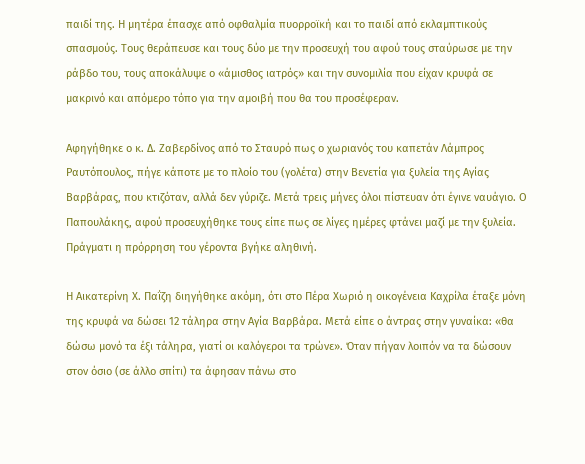παιδί της. Η μητέρα έπασχε από οφθαλμία πυορροϊκή και το παιδί από εκλαμπτικούς σπασμούς. Τους θεράπευσε και τους δύο με την προσευχή του αφού τους σταύρωσε με την ράβδο του, τους αποκάλυψε ο «άμισθος ιατρός» και την συνομιλία που είχαν κρυφά σε μακρινό και απόμερο τόπο για την αμοιβή που θα του προσέφεραν.

Αφηγήθηκε ο κ. Δ. Ζαβερδίνος από το Σταυρό πως ο χωριανός του καπετάν Λάμπρος Ραυτόπουλος, πήγε κάποτε με το πλοίο του (γολέτα) στην Βενετία για ξυλεία της Αγίας Βαρβάρας, που κτιζόταν, αλλά δεν γύριζε. Μετά τρεις μήνες όλοι πίστευαν ότι έγινε ναυάγιο. Ο Παπουλάκης, αφού προσευχήθηκε τους είπε πως σε λίγες ημέρες φτάνει μαζί με την ξυλεία. Πράγματι η πρόρρηση του γέροντα βγήκε αληθινή.

Η Αικατερίνη Χ. Παΐζη διηγήθηκε ακόμη, ότι στο Πέρα Χωριό η οικογένεια Καχρίλα έταξε μόνη της κρυφά να δώσει 12 τάληρα στην Αγία Βαρβάρα. Μετά είπε ο άντρας στην γυναίκα: «θα δώσω μονό τα έξι τάληρα, γιατί οι καλόγεροι τα τρώνε». Όταν πήγαν λοιπόν να τα δώσουν στον όσιο (σε άλλο σπίτι) τα άφησαν πάνω στο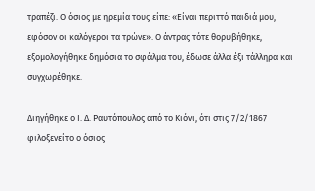τραπέζι. Ο όσιος με ηρεμία τους είπε: «Είναι περιττό παιδιά μου, εφόσον οι καλόγεροι τα τρώνε». Ο άντρας τότε θορυβήθηκε, εξομολογήθηκε δημόσια το σφάλμα του, έδωσε άλλα έξι τάλληρα και συγχωρέθηκε.

Διηγήθηκε ο Ι. Δ. Ραυτόπουλος από το Κιόνι, ότι στις 7/2/1867 φιλοξενείτο ο όσιος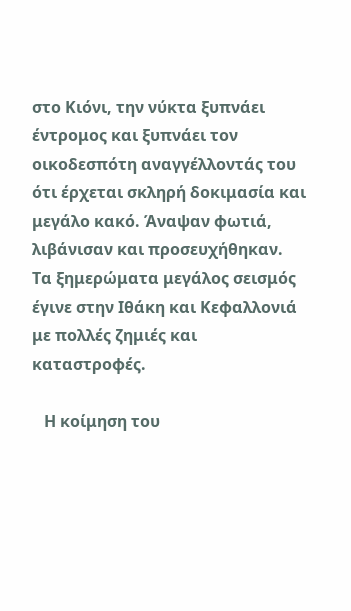στο Κιόνι, την νύκτα ξυπνάει έντρομος και ξυπνάει τον οικοδεσπότη αναγγέλλοντάς του ότι έρχεται σκληρή δοκιμασία και μεγάλο κακό. Άναψαν φωτιά, λιβάνισαν και προσευχήθηκαν. Τα ξημερώματα μεγάλος σεισμός έγινε στην Ιθάκη και Κεφαλλονιά με πολλές ζημιές και καταστροφές.

   Η κοίμηση του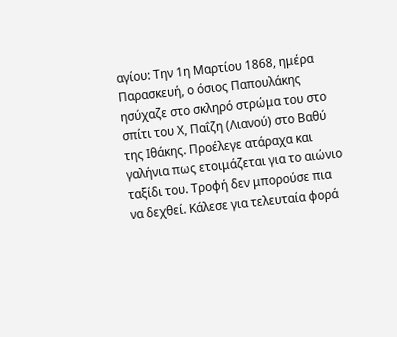αγίου: Την 1η Μαρτίου 1868, ημέρα Παρασκευή, ο όσιος Παπουλάκης ησύχαζε στο σκληρό στρώμα του στο σπίτι του Χ, Παΐζη (Λιανού) στο Βαθύ της Ιθάκης. Προέλεγε ατάραχα και γαλήνια πως ετοιμάζεται για το αιώνιο ταξίδι του. Τροφή δεν μπορούσε πια να δεχθεί. Κάλεσε για τελευταία φορά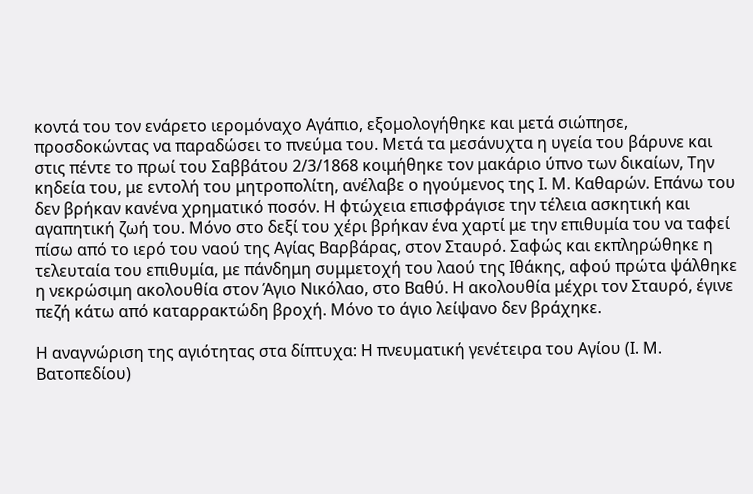κοντά του τον ενάρετο ιερομόναχο Αγάπιο, εξομολογήθηκε και μετά σιώπησε, προσδοκώντας να παραδώσει το πνεύμα του. Μετά τα μεσάνυχτα η υγεία του βάρυνε και στις πέντε το πρωί του Σαββάτου 2/3/1868 κοιμήθηκε τον μακάριο ύπνο των δικαίων, Την κηδεία του, με εντολή του μητροπολίτη, ανέλαβε ο ηγούμενος της Ι. Μ. Καθαρών. Επάνω του δεν βρήκαν κανένα χρηματικό ποσόν. Η φτώχεια επισφράγισε την τέλεια ασκητική και αγαπητική ζωή του. Μόνο στο δεξί του χέρι βρήκαν ένα χαρτί με την επιθυμία του να ταφεί πίσω από το ιερό του ναού της Αγίας Βαρβάρας, στον Σταυρό. Σαφώς και εκπληρώθηκε η τελευταία του επιθυμία, με πάνδημη συμμετοχή του λαού της Ιθάκης, αφού πρώτα ψάλθηκε η νεκρώσιμη ακολουθία στον Άγιο Νικόλαο, στο Βαθύ. Η ακολουθία μέχρι τον Σταυρό, έγινε πεζή κάτω από καταρρακτώδη βροχή. Μόνο το άγιο λείψανο δεν βράχηκε.

Η αναγνώριση της αγιότητας στα δίπτυχα: Η πνευματική γενέτειρα του Αγίου (Ι. Μ. Βατοπεδίου)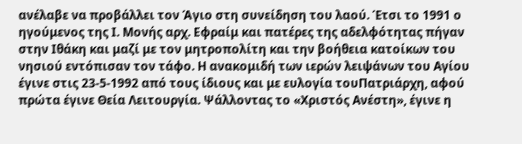ανέλαβε να προβάλλει τον Άγιο στη συνείδηση του λαού. Έτσι το 1991 ο ηγούμενος της Ι. Μονής αρχ. Εφραίμ και πατέρες της αδελφότητας πήγαν στην Ιθάκη και μαζί με τον μητροπολίτη και την βοήθεια κατοίκων του νησιού εντόπισαν τον τάφο. Η ανακομιδή των ιερών λειψάνων του Αγίου έγινε στις 23-5-1992 από τους ίδιους και με ευλογία τουΠατριάρχη, αφού πρώτα έγινε Θεία Λειτουργία. Ψάλλοντας το «Χριστός Ανέστη», έγινε η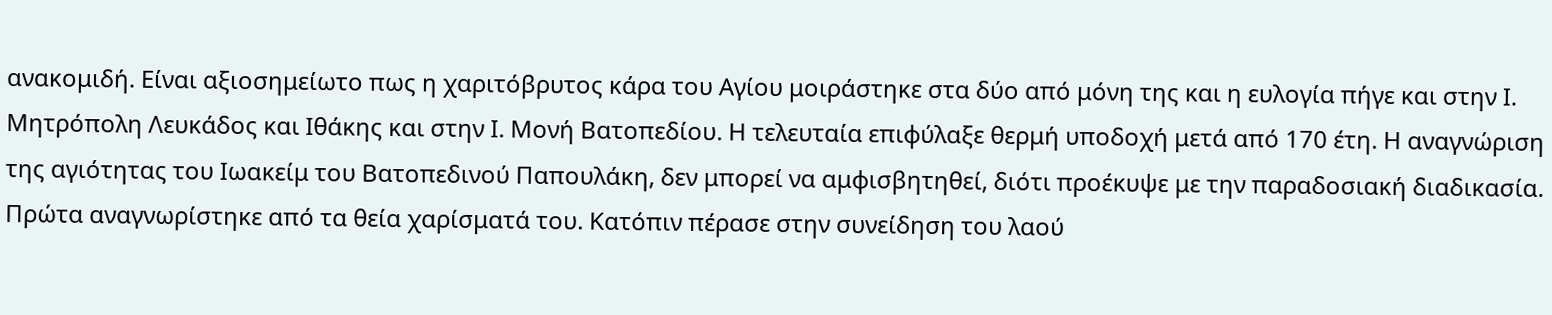ανακομιδή. Είναι αξιοσημείωτο πως η χαριτόβρυτος κάρα του Αγίου μοιράστηκε στα δύο από μόνη της και η ευλογία πήγε και στην Ι. Μητρόπολη Λευκάδος και Ιθάκης και στην Ι. Μονή Βατοπεδίου. Η τελευταία επιφύλαξε θερμή υποδοχή μετά από 170 έτη. Η αναγνώριση της αγιότητας του Ιωακείμ του Βατοπεδινού Παπουλάκη, δεν μπορεί να αμφισβητηθεί, διότι προέκυψε με την παραδοσιακή διαδικασία. Πρώτα αναγνωρίστηκε από τα θεία χαρίσματά του. Κατόπιν πέρασε στην συνείδηση του λαού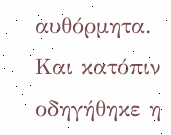αυθόρμητα. Και κατόπιν οδηγήθηκε η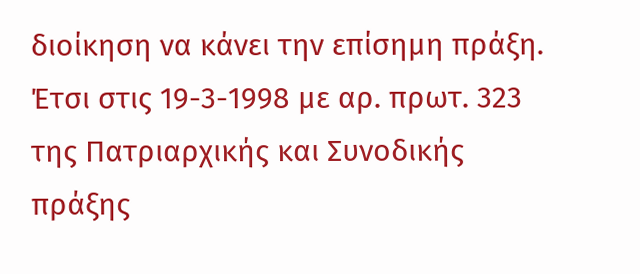διοίκηση να κάνει την επίσημη πράξη. Έτσι στις 19-3-1998 με αρ. πρωτ. 323 της Πατριαρχικής και Συνοδικής πράξης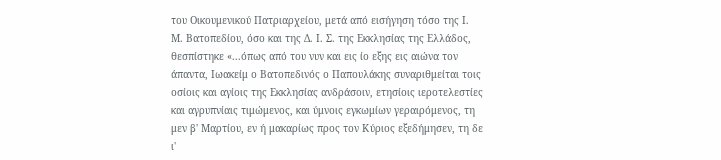του Οικουμενικού Πατριαρχείου, μετά από εισήγηση τόσο της Ι. Μ. Βατοπεδίου, όσο και της Δ. Ι. Σ. της Εκκλησίας της Ελλάδος, θεσπίστηκε «...όπως από του νυν και εις ίο εξης εις αιώνα τον άπαντα, Ιωακείμ ο Βατοπεδινός ο Παπουλάκης συναριθμείται τοις οσίοις και αγίοις της Εκκλησίας ανδράσοιν, ετησίοις ιεροτελεστίες και αγρυπνίαις τιμώμενος, και ύμνοις εγκωμίων γεραιρόμενος, τη μεν β' Μαρτίου, εν ή μακαρίως προς τον Κύριος εξεδήμησεν, τη δε ι'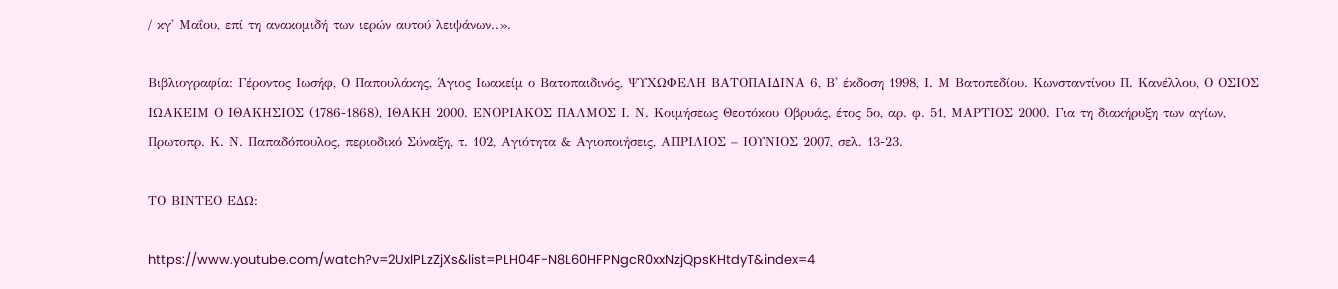/ κγ' Μαΐου, επί τη ανακομιδή των ιερών αυτού λειψάνων..».

Βιβλιογραφία: Γέροντος Ιωσήφ, Ο Παπουλάκης, Άγιος Ιωακείμ ο Βατοπαιδινός, ΨΥΧΩΦΕΛΗ ΒΑΤΟΠΑΙΔΙΝΑ 6, Β' έκδοση 1998, Ι. Μ Βατοπεδίου. Κωνσταντίνου Π. Κανέλλου, Ο ΟΣΙΟΣ ΙΩΑΚΕΙΜ Ο ΙΘΑΚΗΣΙΟΣ (1786-1868), ΙΘΑΚΗ 2000. ΕΝΟΡΙΑΚΟΣ ΠΑΛΜΟΣ Ι. Ν. Κοιμήσεως Θεοτόκου Οβρυάς, έτος 5ο, αρ. φ. 51, ΜΑΡΤΙΟΣ 2000. Για τη διακήρυξη των αγίων, Πρωτοπρ. Κ. Ν. Παπαδόπουλος, περιοδικό Σύναξη, τ. 102, Αγιότητα & Αγιοποιήσεις, ΑΠΡΙΛΙΟΣ – ΙΟΥΝΙΟΣ 2007, σελ. 13-23.

ΤΟ ΒΙΝΤΕΟ ΕΔΩ:

https://www.youtube.com/watch?v=2UxlPLzZjXs&list=PLH04F-N8L60HFPNgcR0xxNzjQpsKHtdyT&index=4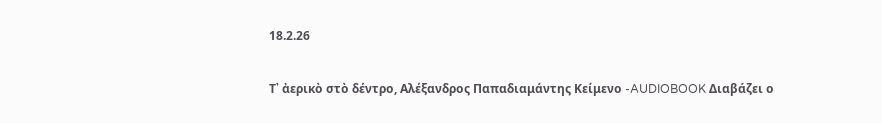18.2.26

Τ᾿ ἀερικὸ στὸ δέντρο, Αλέξανδρος Παπαδιαμάντης Κείμενο -AUDIOBOOK Διαβάζει ο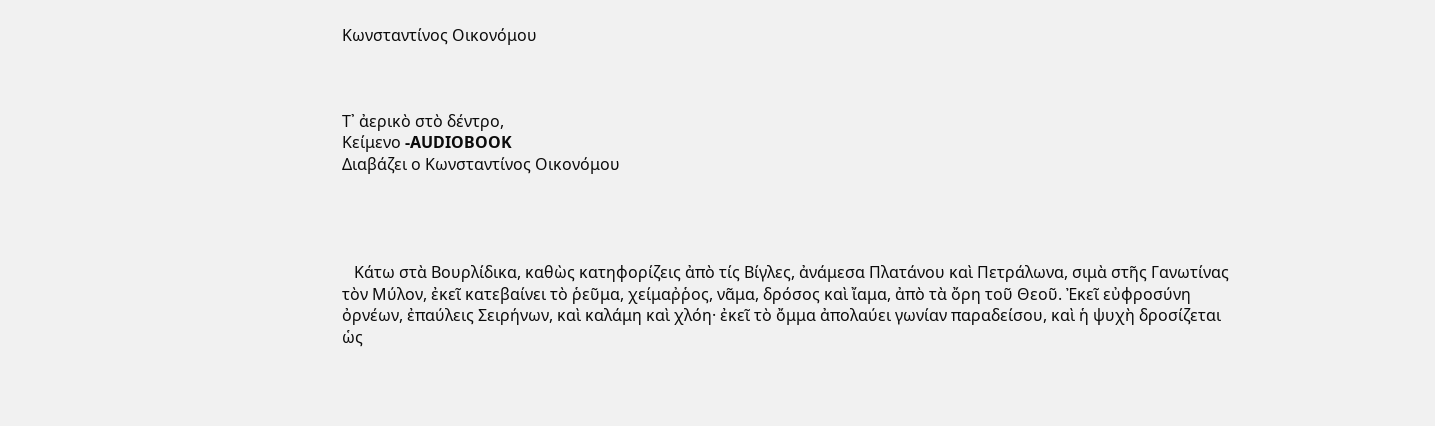Κωνσταντίνος Οικονόμου



Τ᾿ ἀερικὸ στὸ δέντρο,
Κείμενο -AUDIOBOOK
Διαβάζει ο Κωνσταντίνος Οικονόμου




   Κάτω στὰ Βουρλίδικα, καθὼς κατηφορίζεις ἀπὸ τίς Βίγλες, ἀνάμεσα Πλατάνου καὶ Πετράλωνα, σιμὰ στῆς Γανωτίνας τὸν Μύλον, ἐκεῖ κατεβαίνει τὸ ῥεῦμα, χείμαῤῥος, νᾶμα, δρόσος καὶ ἴαμα, ἀπὸ τὰ ὄρη τοῦ Θεοῦ. Ἐκεῖ εὐφροσύνη ὀρνέων, ἐπαύλεις Σειρήνων, καὶ καλάμη καὶ χλόη· ἐκεῖ τὸ ὄμμα ἀπολαύει γωνίαν παραδείσου, καὶ ἡ ψυχὴ δροσίζεται ὡς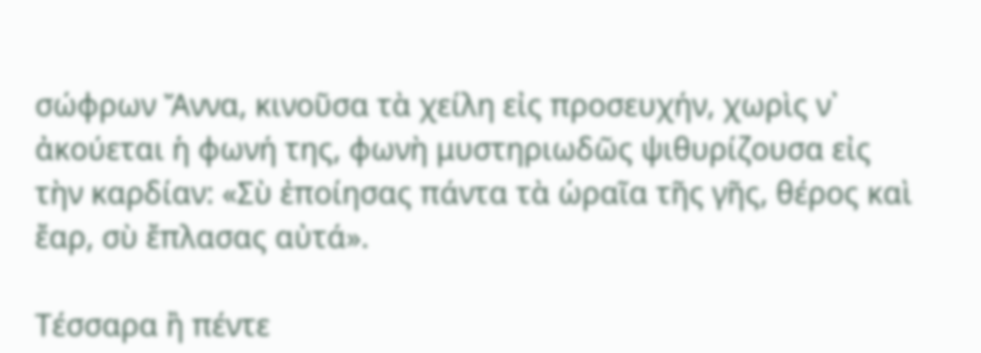σώφρων Ἄννα, κινοῦσα τὰ χείλη εἰς προσευχήν, χωρὶς ν᾿ ἀκούεται ἡ φωνή της, φωνὴ μυστηριωδῶς ψιθυρίζουσα εἰς τὴν καρδίαν: «Σὺ ἐποίησας πάντα τὰ ὡραῖα τῆς γῆς, θέρος καὶ ἔαρ, σὺ ἔπλασας αὐτά».

Τέσσαρα ἢ πέντε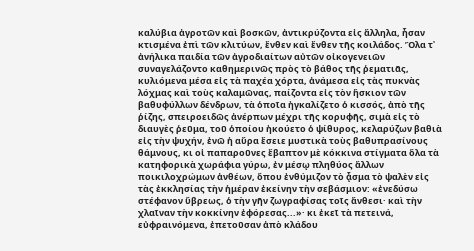καλύβια ἀγροτῶν καὶ βοσκῶν, ἀντικρύζοντα εἰς ἄλληλα, ἦσαν κτισμένα ἐπὶ τῶν κλιτύων, ἔνθεν καὶ ἔνθεν τῆς κοιλάδος. Ὅλα τ᾿ ἀνήλικα παιδία τῶν ἀγροδιαίτων αὐτῶν οἰκογενειῶν συναγελάζοντο καθημερινῶς πρὸς τὸ βάθος τῆς ῥεματιᾶς, κυλιόμενα μέσα εἰς τὰ παχέα χόρτα, ἀνάμεσα εἰς τὰς πυκνὰς λόχμας καὶ τοὺς καλαμῶνας, παίζοντα εἰς τὸν ἥσκιον τῶν βαθυφύλλων δένδρων, τὰ ὁποῖα ἠγκαλίζετο ὁ κισσός, ἀπὸ τῆς ῥίζης, σπειροειδῶς ἀνέρπων μέχρι τῆς κορυφῆς, σιμὰ εἰς τὸ διαυγὲς ῥεῦμα, τοῦ ὁποίου ἠκούετο ὁ ψίθυρος, κελαρύζων βαθιὰ εἰς τὴν ψυχήν, ἐνῶ ἡ αὔρα ἔσειε μυστικὰ τοὺς βαθυπρασίνους θάμνους, κι οἱ παπαροῦνες ἔβαπτον μὲ κόκκινα στίγματα ὅλα τὰ κατηφορικὰ χωράφια γύρω, ἐν μέσῳ πληθύος ἄλλων ποικιλοχρώμων ἀνθέων, ὅπου ἐνθύμιζον τὸ ᾆσμα τὸ ψαλὲν εἰς τὰς ἐκκλησίας τὴν ἡμέραν ἐκείνην τὴν σεβάσμιον: «ἐνεδύσω στέφανον ὕβρεως, ὁ τὴν γῆν ζωγραφίσας τοῖς ἄνθεσι· καὶ τὴν χλαῖναν τὴν κοκκίνην ἐφόρεσας...»· κι ἐκεῖ τὰ πετεινά, εὐφραινόμενα, ἐπετοῦσαν ἀπὸ κλάδου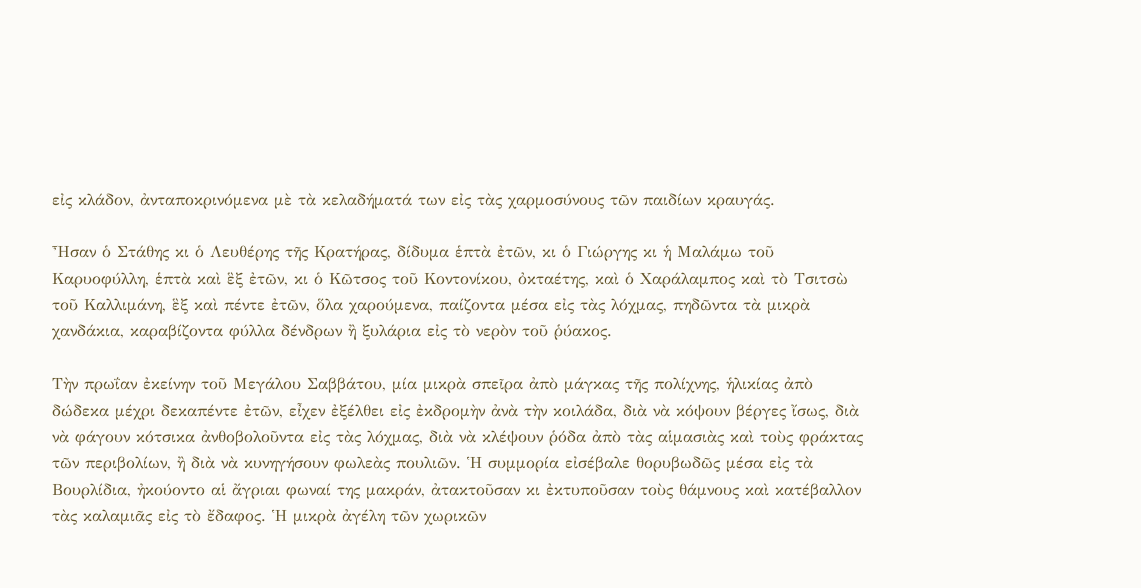εἰς κλάδον, ἀνταποκρινόμενα μὲ τὰ κελαδήματά των εἰς τὰς χαρμοσύνους τῶν παιδίων κραυγάς.

Ἦσαν ὁ Στάθης κι ὁ Λευθέρης τῆς Κρατήρας, δίδυμα ἑπτὰ ἐτῶν, κι ὁ Γιώργης κι ἡ Μαλάμω τοῦ Καρυοφύλλη, ἑπτὰ καὶ ἓξ ἐτῶν, κι ὁ Κῶτσος τοῦ Κοντονίκου, ὀκταέτης, καὶ ὁ Χαράλαμπος καὶ τὸ Τσιτσὼ τοῦ Καλλιμάνη, ἓξ καὶ πέντε ἐτῶν, ὅλα χαρούμενα, παίζοντα μέσα εἰς τὰς λόχμας, πηδῶντα τὰ μικρὰ χανδάκια, καραβίζοντα φύλλα δένδρων ἢ ξυλάρια εἰς τὸ νερὸν τοῦ ῥύακος.

Τὴν πρωΐαν ἐκείνην τοῦ Μεγάλου Σαββάτου, μία μικρὰ σπεῖρα ἀπὸ μάγκας τῆς πολίχνης, ἡλικίας ἀπὸ δώδεκα μέχρι δεκαπέντε ἐτῶν, εἶχεν ἐξέλθει εἰς ἐκδρομὴν ἀνὰ τὴν κοιλάδα, διὰ νὰ κόψουν βέργες ἴσως, διὰ νὰ φάγουν κότσικα ἀνθοβολοῦντα εἰς τὰς λόχμας, διὰ νὰ κλέψουν ῥόδα ἀπὸ τὰς αἱμασιὰς καὶ τοὺς φράκτας τῶν περιβολίων, ἢ διὰ νὰ κυνηγήσουν φωλεὰς πουλιῶν. Ἡ συμμορία εἰσέβαλε θορυβωδῶς μέσα εἰς τὰ Βουρλίδια, ἠκούοντο αἱ ἄγριαι φωναί της μακράν, ἀτακτοῦσαν κι ἐκτυποῦσαν τοὺς θάμνους καὶ κατέβαλλον τὰς καλαμιᾶς εἰς τὸ ἔδαφος. Ἡ μικρὰ ἀγέλη τῶν χωρικῶν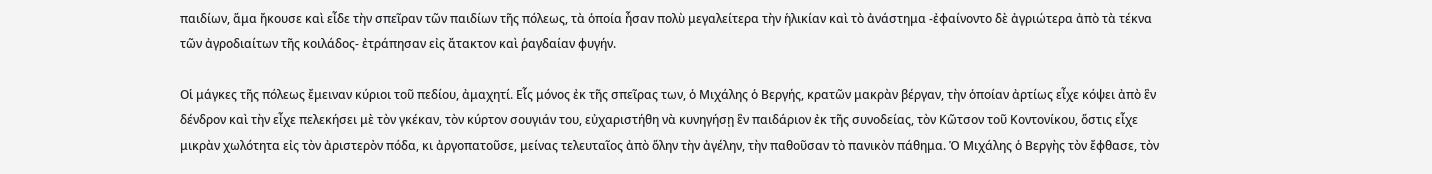παιδίων, ἅμα ἤκουσε καὶ εἶδε τὴν σπεῖραν τῶν παιδίων τῆς πόλεως, τὰ ὁποία ἦσαν πολὺ μεγαλείτερα τὴν ἡλικίαν καὶ τὸ ἀνάστημα -ἐφαίνοντο δὲ ἀγριώτερα ἀπὸ τὰ τέκνα τῶν ἀγροδιαίτων τῆς κοιλάδος- ἐτράπησαν εἰς ἄτακτον καὶ ῥαγδαίαν φυγήν.

Οἱ μάγκες τῆς πόλεως ἔμειναν κύριοι τοῦ πεδίου, ἀμαχητί. Εἷς μόνος ἐκ τῆς σπεῖρας των, ὁ Μιχάλης ὁ Βεργής, κρατῶν μακρὰν βέργαν, τὴν ὁποίαν ἀρτίως εἶχε κόψει ἀπὸ ἓν δένδρον καὶ τὴν εἶχε πελεκήσει μὲ τὸν γκέκαν, τὸν κύρτον σουγιάν του, εὐχαριστήθη νὰ κυνηγήσῃ ἓν παιδάριον ἐκ τῆς συνοδείας, τὸν Κῶτσον τοῦ Κοντονίκου, ὅστις εἶχε μικρὰν χωλότητα εἰς τὸν ἀριστερὸν πόδα, κι ἀργοπατοῦσε, μείνας τελευταῖος ἀπὸ ὅλην τὴν ἀγέλην, τὴν παθοῦσαν τὸ πανικὸν πάθημα. Ὁ Μιχάλης ὁ Βεργὴς τὸν ἔφθασε, τὸν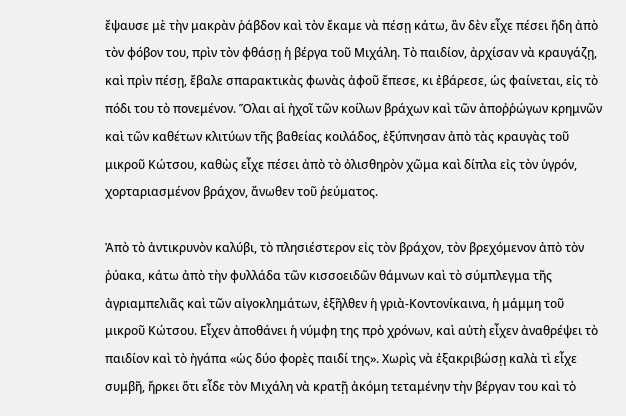ἔψαυσε μὲ τὴν μακρὰν ῥάβδον καὶ τὸν ἔκαμε νὰ πέσῃ κάτω, ἂν δὲν εἶχε πέσει ἤδη ἀπὸ τὸν φόβον του, πρὶν τὸν φθάσῃ ἡ βέργα τοῦ Μιχάλη. Τὸ παιδίον, ἀρχίσαν νὰ κραυγάζῃ, καὶ πρὶν πέσῃ, ἔβαλε σπαρακτικὰς φωνὰς ἀφοῦ ἔπεσε, κι ἐβάρεσε, ὡς φαίνεται, εἰς τὸ πόδι του τὸ πονεμένον. Ὅλαι αἱ ἠχοῖ τῶν κοίλων βράχων καὶ τῶν ἀποῤῥώγων κρημνῶν καὶ τῶν καθέτων κλιτύων τῆς βαθείας κοιλάδος, ἐξύπνησαν ἀπὸ τὰς κραυγὰς τοῦ μικροῦ Κώτσου, καθὼς εἶχε πέσει ἀπὸ τὸ ὀλισθηρὸν χῶμα καὶ δίπλα εἰς τὸν ὑγρόν, χορταριασμένον βράχον, ἄνωθεν τοῦ ῥεύματος.

Ἀπὸ τὸ ἀντικρυνὸν καλύβι, τὸ πλησιέστερον εἰς τὸν βράχον, τὸν βρεχόμενον ἀπὸ τὸν ῥύακα, κάτω ἀπὸ τὴν φυλλάδα τῶν κισσοειδῶν θάμνων καὶ τὸ σύμπλεγμα τῆς ἀγριαμπελιᾶς καὶ τῶν αἰγοκλημάτων, ἐξῆλθεν ἡ γριὰ-Κοντονίκαινα, ἡ μάμμη τοῦ μικροῦ Κώτσου. Εἶχεν ἀποθάνει ἡ νύμφη της πρὸ χρόνων, καὶ αὐτὴ εἶχεν ἀναθρέψει τὸ παιδίον καὶ τὸ ἠγάπα «ὡς δύο φορὲς παιδί της». Χωρὶς νὰ ἐξακριβώσῃ καλὰ τὶ εἶχε συμβῆ, ἤρκει ὅτι εἶδε τὸν Μιχάλη νὰ κρατῇ ἀκόμη τεταμένην τὴν βέργαν του καὶ τὸ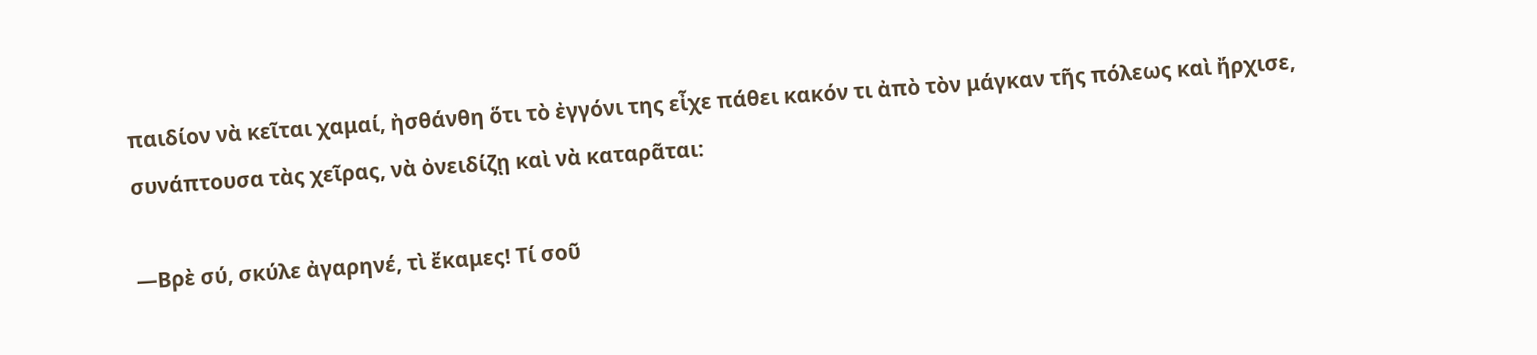παιδίον νὰ κεῖται χαμαί, ἠσθάνθη ὅτι τὸ ἐγγόνι της εἶχε πάθει κακόν τι ἀπὸ τὸν μάγκαν τῆς πόλεως καὶ ἤρχισε, συνάπτουσα τὰς χεῖρας, νὰ ὀνειδίζῃ καὶ νὰ καταρᾶται:

—Βρὲ σύ, σκύλε ἀγαρηνέ, τὶ ἔκαμες! Τί σοῦ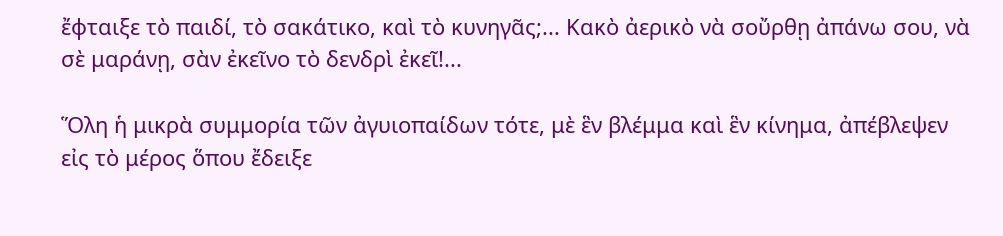ἔφταιξε τὸ παιδί, τὸ σακάτικο, καὶ τὸ κυνηγᾶς;... Κακὸ ἀερικὸ νὰ σοὔρθῃ ἀπάνω σου, νὰ σὲ μαράνῃ, σὰν ἐκεῖνο τὸ δενδρὶ ἐκεῖ!...

Ὅλη ἡ μικρὰ συμμορία τῶν ἀγυιοπαίδων τότε, μὲ ἓν βλέμμα καὶ ἓν κίνημα, ἀπέβλεψεν εἰς τὸ μέρος ὅπου ἔδειξε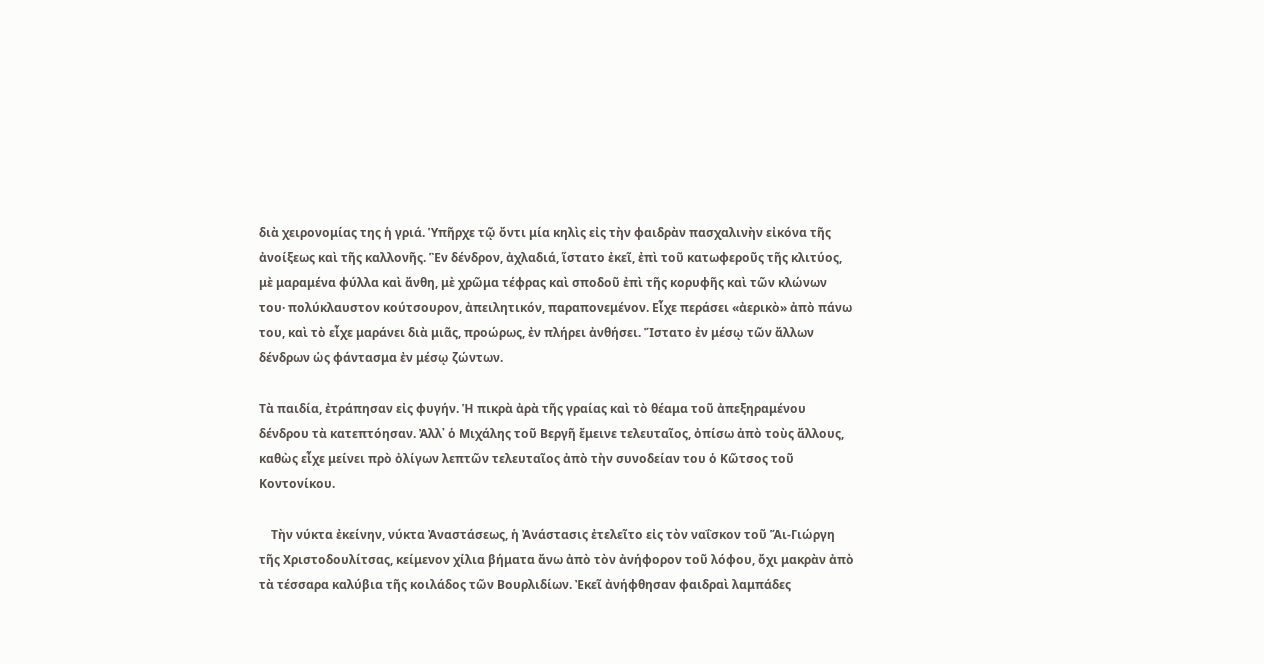διὰ χειρονομίας της ἡ γριά. Ὑπῆρχε τῷ ὄντι μία κηλὶς εἰς τὴν φαιδρὰν πασχαλινὴν εἰκόνα τῆς ἀνοίξεως καὶ τῆς καλλονῆς. Ἓν δένδρον, ἀχλαδιά, ἵστατο ἐκεῖ, ἐπὶ τοῦ κατωφεροῦς τῆς κλιτύος, μὲ μαραμένα φύλλα καὶ ἄνθη, μὲ χρῶμα τέφρας καὶ σποδοῦ ἐπὶ τῆς κορυφῆς καὶ τῶν κλώνων του· πολύκλαυστον κούτσουρον, ἀπειλητικόν, παραπονεμένον. Εἶχε περάσει «ἀερικὸ» ἀπὸ πάνω του, καὶ τὸ εἶχε μαράνει διὰ μιᾶς, προώρως, ἐν πλήρει ἀνθήσει. Ἵστατο ἐν μέσῳ τῶν ἄλλων δένδρων ὡς φάντασμα ἐν μέσῳ ζώντων.

Τὰ παιδία, ἐτράπησαν εἰς φυγήν. Ἡ πικρὰ ἀρὰ τῆς γραίας καὶ τὸ θέαμα τοῦ ἀπεξηραμένου δένδρου τὰ κατεπτόησαν. Ἀλλ᾿ ὁ Μιχάλης τοῦ Βεργῆ ἔμεινε τελευταῖος, ὀπίσω ἀπὸ τοὺς ἄλλους, καθὼς εἶχε μείνει πρὸ ὀλίγων λεπτῶν τελευταῖος ἀπὸ τὴν συνοδείαν του ὁ Κῶτσος τοῦ Κοντονίκου.

    Τὴν νύκτα ἐκείνην, νύκτα Ἀναστάσεως, ἡ Ἀνάστασις ἐτελεῖτο εἰς τὸν ναΐσκον τοῦ Ἅι-Γιώργη τῆς Χριστοδουλίτσας, κείμενον χίλια βήματα ἄνω ἀπὸ τὸν ἀνήφορον τοῦ λόφου, ὄχι μακρὰν ἀπὸ τὰ τέσσαρα καλύβια τῆς κοιλάδος τῶν Βουρλιδίων. Ἐκεῖ ἀνήφθησαν φαιδραὶ λαμπάδες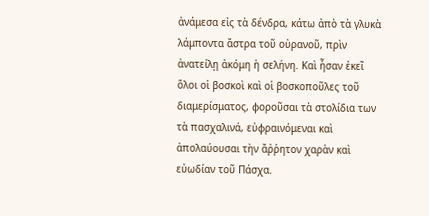ἀνάμεσα εἰς τὰ δένδρα, κάτω ἀπὸ τὰ γλυκὰ λάμποντα ἄστρα τοῦ οὐρανοῦ, πρὶν ἀνατείλῃ ἀκόμη ἡ σελήνη. Καὶ ἦσαν ἐκεῖ ὅλοι οἱ βοσκοὶ καὶ οἱ βοσκοποῦλες τοῦ διαμερίσματος, φοροῦσαι τὰ στολίδια των τὰ πασχαλινά, εὐφραινόμεναι καὶ ἀπολαύουσαι τὴν ἄῤῥητον χαρὰν καὶ εὐωδίαν τοῦ Πάσχα.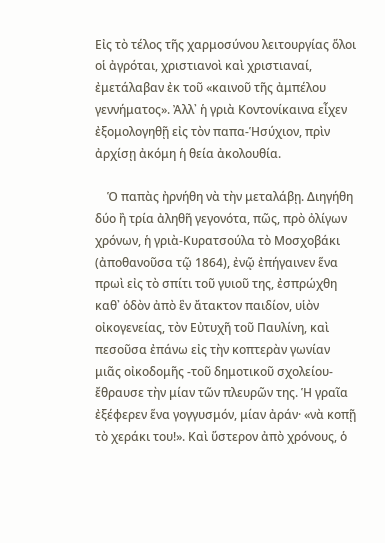Εἰς τὸ τέλος τῆς χαρμοσύνου λειτουργίας ὅλοι οἱ ἀγρόται, χριστιανοὶ καὶ χριστιαναί, ἐμετάλαβαν ἐκ τοῦ «καινοῦ τῆς ἀμπέλου γεννήματος». Ἀλλ᾿ ἡ γριὰ Κοντονίκαινα εἶχεν ἐξομολογηθῇ εἰς τὸν παπα-Ἡσύχιον, πρὶν ἀρχίσῃ ἀκόμη ἡ θεία ἀκολουθία.

    Ὁ παπὰς ἠρνήθη νὰ τὴν μεταλάβῃ. Διηγήθη δύο ἢ τρία ἀληθῆ γεγονότα, πῶς, πρὸ ὀλίγων χρόνων, ἡ γριὰ-Κυρατσούλα τὸ Μοσχοβάκι (ἀποθανοῦσα τῷ 1864), ἐνῷ ἐπήγαινεν ἕνα πρωὶ εἰς τὸ σπίτι τοῦ γυιοῦ της, ἐσπρώχθη καθ᾿ ὁδὸν ἀπὸ ἓν ἄτακτον παιδίον, υἱὸν οἰκογενείας, τὸν Εὐτυχῆ τοῦ Παυλίνη, καὶ πεσοῦσα ἐπάνω εἰς τὴν κοπτερὰν γωνίαν μιᾶς οἰκοδομῆς -τοῦ δημοτικοῦ σχολείου- ἔθραυσε τὴν μίαν τῶν πλευρῶν της. Ἡ γραῖα ἐξέφερεν ἕνα γογγυσμόν, μίαν ἀράν· «νὰ κοπῇ τὸ χεράκι του!». Καὶ ὕστερον ἀπὸ χρόνους, ὁ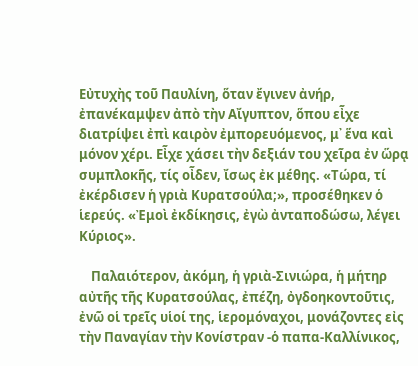Εὐτυχὴς τοῦ Παυλίνη, ὅταν ἔγινεν ἀνήρ, ἐπανέκαμψεν ἀπὸ τὴν Αἴγυπτον, ὅπου εἶχε διατρίψει ἐπὶ καιρὸν ἐμπορευόμενος, μ᾿ ἕνα καὶ μόνον χέρι. Εἶχε χάσει τὴν δεξιάν του χεῖρα ἐν ὥρᾳ συμπλοκῆς, τίς οἶδεν, ἴσως ἐκ μέθης. «Τώρα, τί ἐκέρδισεν ἡ γριὰ Κυρατσούλα;», προσέθηκεν ὁ ἱερεύς. «Ἐμοὶ ἐκδίκησις, ἐγὼ ἀνταποδώσω, λέγει Κύριος».

    Παλαιότερον, ἀκόμη, ἡ γριὰ-Σινιώρα, ἡ μήτηρ αὐτῆς τῆς Κυρατσούλας, ἐπέζη, ὀγδοηκοντοῦτις, ἐνῶ οἱ τρεῖς υἱοί της, ἱερομόναχοι, μονάζοντες εἰς τὴν Παναγίαν τὴν Κονίστραν -ὁ παπα-Καλλίνικος,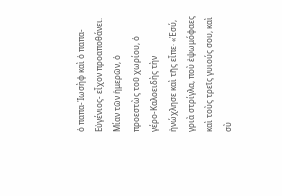ὁ παπα-Ἰωσὴφ καὶ ὁ παπα-Εὐγένιος- εἶχον προαποθάνει. Μίαν τῶν ἡμερῶν, ὁ προεστὼς τοῦ χωρίου, ὁ γέρο-Καλοειδὴς τὴν ἠνώχλησε καὶ τῆς εἶπε· «Ἐσύ, γριὰ στρίγλα, ποὺ ἐψωμόφαες καὶ τοὺς τρεῖς γυιούς σου, καὶ σὺ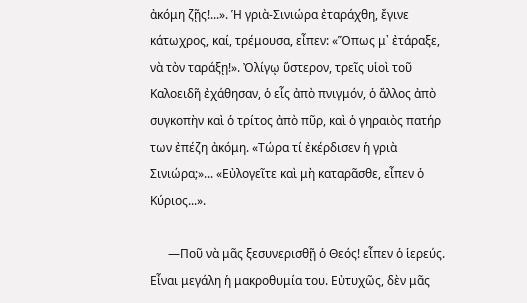ἀκόμη ζῇς!...». Ἡ γριὰ-Σινιώρα ἐταράχθη, ἔγινε κάτωχρος, καί, τρέμουσα, εἶπεν: «Ὅπως μ᾿ ἐτάραξε, νὰ τὸν ταράξῃ!». Ὀλίγῳ ὕστερον, τρεῖς υἱοὶ τοῦ Καλοειδῆ ἐχάθησαν, ὁ εἷς ἀπὸ πνιγμόν, ὁ ἄλλος ἀπὸ συγκοπὴν καὶ ὁ τρίτος ἀπὸ πῦρ, καὶ ὁ γηραιὸς πατήρ των ἐπέζη ἀκόμη. «Τώρα τί ἐκέρδισεν ἡ γριὰ Σινιώρα;»... «Εὐλογεῖτε καὶ μὴ καταρᾶσθε, εἶπεν ὁ Κύριος...».

      —Ποῦ νὰ μᾶς ξεσυνερισθῇ ὁ Θεός! εἶπεν ὁ ἱερεύς. Εἶναι μεγάλη ἡ μακροθυμία του. Εὐτυχῶς, δὲν μᾶς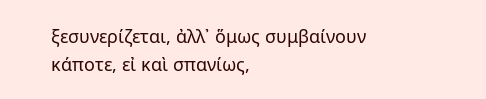ξεσυνερίζεται, ἀλλ᾿ ὅμως συμβαίνουν κάποτε, εἰ καὶ σπανίως,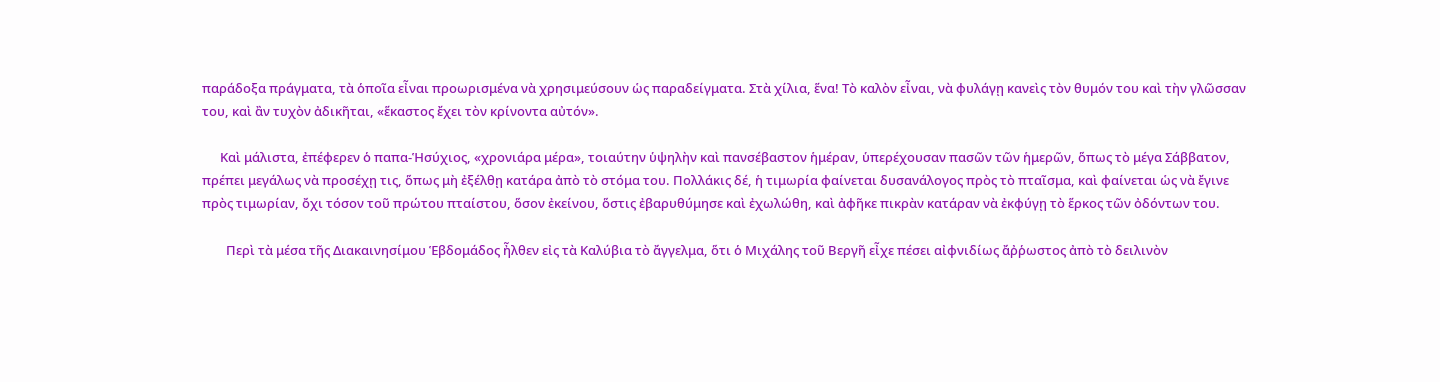παράδοξα πράγματα, τὰ ὁποῖα εἶναι προωρισμένα νὰ χρησιμεύσουν ὡς παραδείγματα. Στὰ χίλια, ἕνα! Τὸ καλὸν εἶναι, νὰ φυλάγῃ κανεὶς τὸν θυμόν του καὶ τὴν γλῶσσαν του, καὶ ἂν τυχὸν ἀδικῆται, «ἕκαστος ἔχει τὸν κρίνοντα αὐτόν».

      Καὶ μάλιστα, ἐπέφερεν ὁ παπα-Ἡσύχιος, «χρονιάρα μέρα», τοιαύτην ὑψηλὴν καὶ πανσέβαστον ἡμέραν, ὑπερέχουσαν πασῶν τῶν ἡμερῶν, ὅπως τὸ μέγα Σάββατον, πρέπει μεγάλως νὰ προσέχῃ τις, ὅπως μὴ ἐξέλθῃ κατάρα ἀπὸ τὸ στόμα του. Πολλάκις δέ, ἡ τιμωρία φαίνεται δυσανάλογος πρὸς τὸ πταῖσμα, καὶ φαίνεται ὡς νὰ ἔγινε πρὸς τιμωρίαν, ὄχι τόσον τοῦ πρώτου πταίστου, ὅσον ἐκείνου, ὅστις ἐβαρυθύμησε καὶ ἐχωλώθη, καὶ ἀφῆκε πικρὰν κατάραν νὰ ἐκφύγῃ τὸ ἕρκος τῶν ὀδόντων του.

        Περὶ τὰ μέσα τῆς Διακαινησίμου Ἑβδομάδος ἦλθεν εἰς τὰ Καλύβια τὸ ἄγγελμα, ὅτι ὁ Μιχάλης τοῦ Βεργῆ εἶχε πέσει αἰφνιδίως ἄῤῥωστος ἀπὸ τὸ δειλινὸν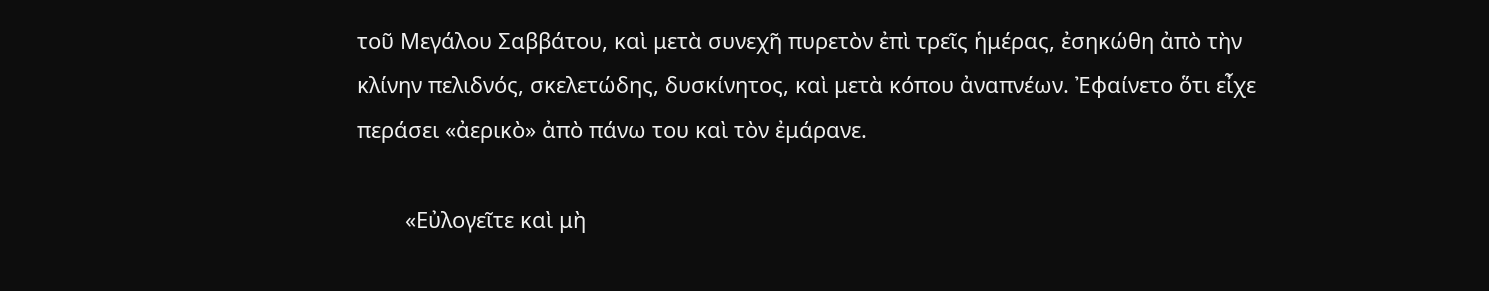τοῦ Μεγάλου Σαββάτου, καὶ μετὰ συνεχῆ πυρετὸν ἐπὶ τρεῖς ἡμέρας, ἐσηκώθη ἀπὸ τὴν κλίνην πελιδνός, σκελετώδης, δυσκίνητος, καὶ μετὰ κόπου ἀναπνέων. Ἐφαίνετο ὅτι εἶχε περάσει «ἀερικὸ» ἀπὸ πάνω του καὶ τὸν ἐμάρανε.

        «Εὐλογεῖτε καὶ μὴ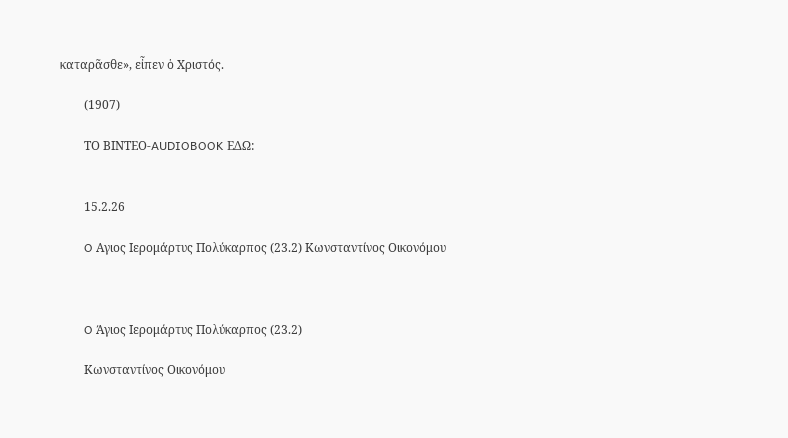καταρᾶσθε», εἶπεν ὁ Χριστός.

        (1907)

        ΤΟ ΒΙΝΤΕΟ-AUDIOBOOK ΕΔΩ:


        15.2.26

        O Αγιος Ιερομάρτυς Πολύκαρπος (23.2) Κωνσταντίνος Οικονόμου



        O Άγιος Ιερομάρτυς Πολύκαρπος (23.2)

        Κωνσταντίνος Οικονόμου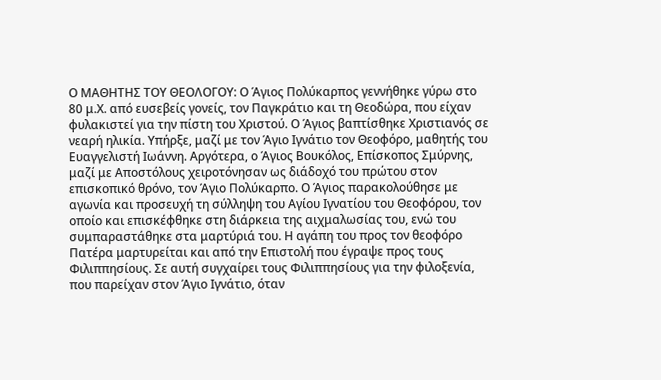Ο ΜΑΘΗΤΗΣ ΤΟΥ ΘΕΟΛΟΓΟΥ: Ο Άγιος Πολύκαρπος γεννήθηκε γύρω στο 80 μ.Χ. από ευσεβείς γονείς, τον Παγκράτιο και τη Θεοδώρα, που είχαν φυλακιστεί για την πίστη του Χριστού. Ο Άγιος βαπτίσθηκε Χριστιανός σε νεαρή ηλικία. Υπήρξε, μαζί με τον Άγιο Ιγνάτιο τον Θεοφόρο, μαθητής του Ευαγγελιστή Ιωάννη. Αργότερα, ο Άγιος Βουκόλος, Επίσκοπος Σμύρνης, μαζί με Αποστόλους χειροτόνησαν ως διάδοχό του πρώτου στον επισκοπικό θρόνο, τον Άγιο Πολύκαρπο. Ο Άγιος παρακολούθησε με αγωνία και προσευχή τη σύλληψη του Αγίου Ιγνατίου του Θεοφόρου, τον οποίο και επισκέφθηκε στη διάρκεια της αιχμαλωσίας του, ενώ του συμπαραστάθηκε στα μαρτύριά του. Η αγάπη του προς τον θεοφόρο Πατέρα μαρτυρείται και από την Επιστολή που έγραψε προς τους Φιλιππησίους. Σε αυτή συγχαίρει τους Φιλιππησίους για την φιλοξενία, που παρείχαν στον Άγιο Ιγνάτιο, όταν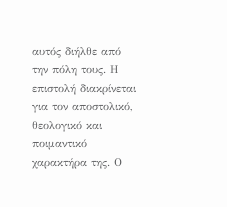αυτός διήλθε από την πόλη τους. Η επιστολή διακρίνεται για τον αποστολικό, θεολογικό και ποιμαντικό χαρακτήρα της. Ο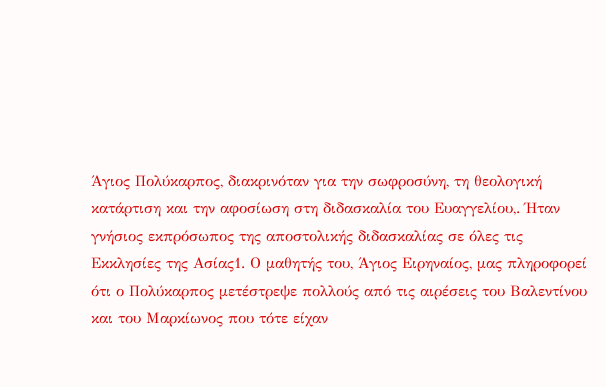Άγιος Πολύκαρπος, διακρινόταν για την σωφροσύνη, τη θεολογική κατάρτιση και την αφοσίωση στη διδασκαλία του Ευαγγελίου,. Ήταν γνήσιος εκπρόσωπος της αποστολικής διδασκαλίας σε όλες τις Εκκλησίες της Ασίας1. Ο μαθητής του, Άγιος Ειρηναίος, μας πληροφορεί ότι ο Πολύκαρπος μετέστρεψε πολλούς από τις αιρέσεις του Βαλεντίνου και του Μαρκίωνος που τότε είχαν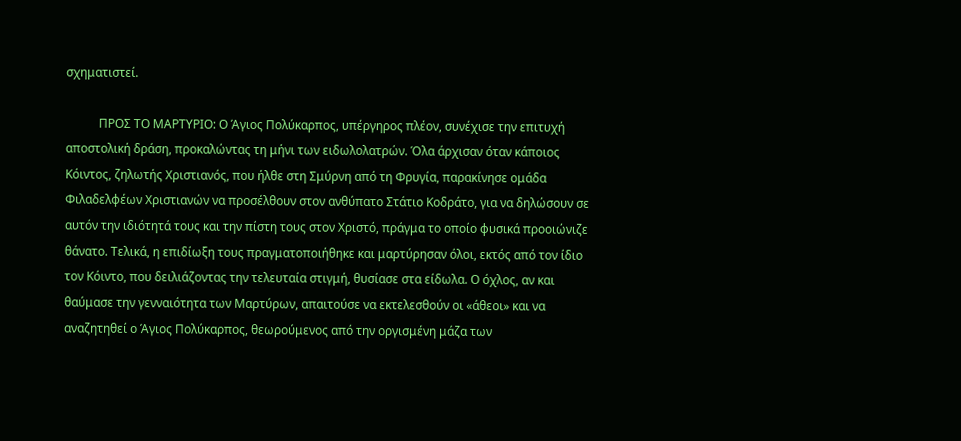σχηματιστεί.

           ΠΡΟΣ ΤΟ ΜΑΡΤΥΡΙΟ: Ο Άγιος Πολύκαρπος, υπέργηρος πλέον, συνέχισε την επιτυχή αποστολική δράση, προκαλώντας τη μήνι των ειδωλολατρών. Όλα άρχισαν όταν κάποιος Κόιντος, ζηλωτής Χριστιανός, που ήλθε στη Σμύρνη από τη Φρυγία, παρακίνησε ομάδα Φιλαδελφέων Χριστιανών να προσέλθουν στον ανθύπατο Στάτιο Κοδράτο, για να δηλώσουν σε αυτόν την ιδιότητά τους και την πίστη τους στον Χριστό, πράγμα το οποίο φυσικά προοιώνιζε θάνατο. Τελικά, η επιδίωξη τους πραγματοποιήθηκε και μαρτύρησαν όλοι, εκτός από τον ίδιο τον Κόιντο, που δειλιάζοντας την τελευταία στιγμή, θυσίασε στα είδωλα. Ο όχλος, αν και θαύμασε την γενναιότητα των Μαρτύρων, απαιτούσε να εκτελεσθούν οι «άθεοι» και να αναζητηθεί ο Άγιος Πολύκαρπος, θεωρούμενος από την οργισμένη μάζα των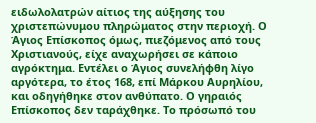ειδωλολατρών αίτιος της αύξησης του χριστεπώνυμου πληρώματος στην περιοχή. Ο Άγιος Επίσκοπος όμως, πιεζόμενος από τους Χριστιανούς, είχε αναχωρήσει σε κάποιο αγρόκτημα. Εντέλει ο Άγιος συνελήφθη λίγο αργότερα, το έτος 168, επί Μάρκου Αυρηλίου, και οδηγήθηκε στον ανθύπατο. Ο γηραιός Επίσκοπος δεν ταράχθηκε. Το πρόσωπό του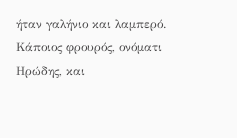ήταν γαλήνιο και λαμπερό. Κάποιος φρουρός, ονόματι Ηρώδης, και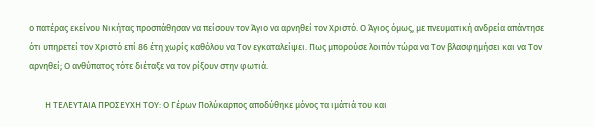ο πατέρας εκείνου Νικήτας προσπάθησαν να πείσουν τον Άγιο να αρνηθεί τον Χριστό. Ο Άγιος όμως, με πνευματική ανδρεία απάντησε ότι υπηρετεί τον Χριστό επί 86 έτη χωρίς καθόλου να Τον εγκαταλείψει. Πως μπορούσε λοιπόν τώρα να Τον βλασφημήσει και να Τον αρνηθεί; Ο ανθύπατος τότε διέταξε να τον ρίξουν στην φωτιά.

        Η ΤΕΛΕΥΤΑΙΑ ΠΡΟΣΕΥΧΗ ΤΟΥ: Ο Γέρων Πολύκαρπος αποδύθηκε μόνος τα ιμάτιά του και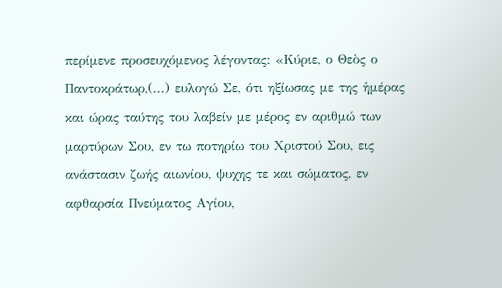περίμενε προσευχόμενος λέγοντας: «Κύριε, ο Θεὸς ο Παντοκράτωρ,(...) ευλογώ Σε, ότι ηξίωσας με της ἡμέρας και ώρας ταύτης του λαβείν με μέρος εν αριθμώ των μαρτύρων Σου, εν τω ποτηρίω του Χριστού Σου, εις ανάστασιν ζωής αιωνίου, ψυχης τε και σώματος, εν αφθαρσία Πνεύματος Αγίου,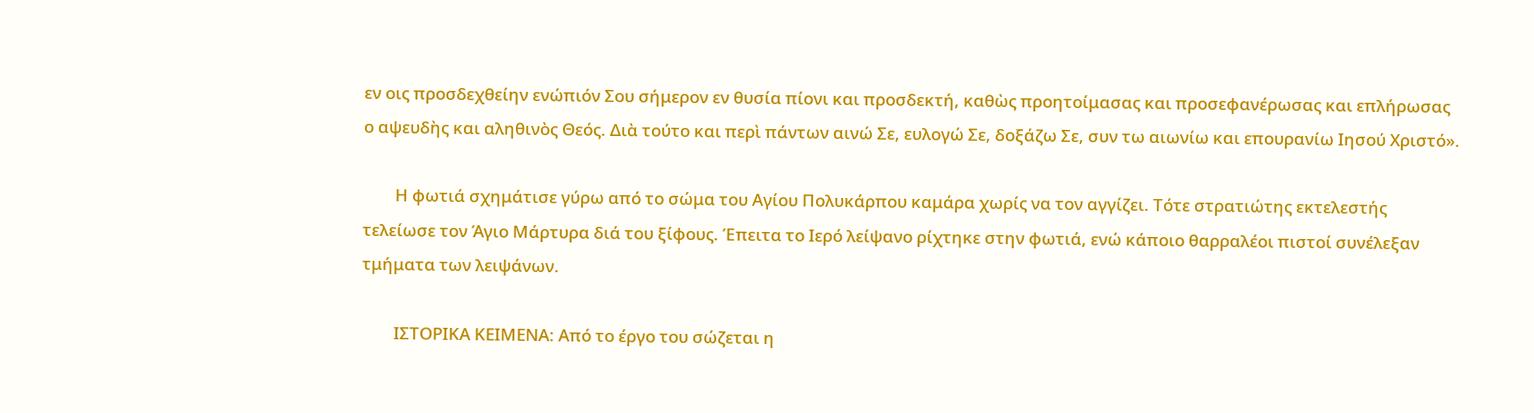εν οις προσδεχθείην ενώπιόν Σου σήμερον εν θυσία πίονι και προσδεκτή, καθὼς προητοίμασας και προσεφανέρωσας και επλήρωσας ο αψευδὴς και αληθινὸς Θεός. Διὰ τούτο και περὶ πάντων αινώ Σε, ευλογώ Σε, δοξάζω Σε, συν τω αιωνίω και επουρανίω Ιησού Χριστό».

        Η φωτιά σχημάτισε γύρω από το σώμα του Αγίου Πολυκάρπου καμάρα χωρίς να τον αγγίζει. Τότε στρατιώτης εκτελεστής τελείωσε τον Άγιο Μάρτυρα διά του ξίφους. Έπειτα το Ιερό λείψανο ρίχτηκε στην φωτιά, ενώ κάποιο θαρραλέοι πιστοί συνέλεξαν τμήματα των λειψάνων.

        ΙΣΤΟΡΙΚΑ ΚΕΙΜΕΝΑ: Από το έργο του σώζεται η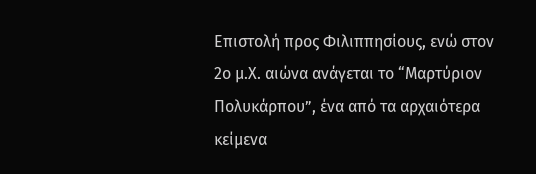Επιστολή προς Φιλιππησίους, ενώ στον 2ο μ.Χ. αιώνα ανάγεται το “Μαρτύριον Πολυκάρπου”, ένα από τα αρχαιότερα κείμενα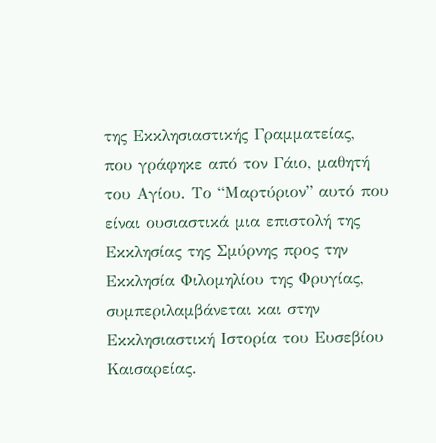της Εκκλησιαστικής Γραμματείας, που γράφηκε από τον Γάιο, μαθητή του Αγίου. Το “Μαρτύριον” αυτό που είναι ουσιαστικά μια επιστολή της Εκκλησίας της Σμύρνης προς την Εκκλησία Φιλομηλίου της Φρυγίας, συμπεριλαμβάνεται και στην Εκκλησιαστική Ιστορία του Ευσεβίου Καισαρείας.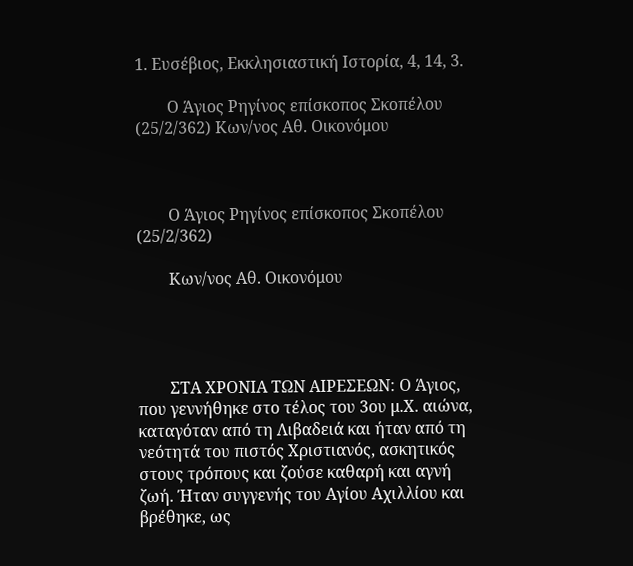1. Ευσέβιος, Εκκλησιαστική Ιστορία, 4, 14, 3.

        Ο Άγιος Ρηγίνος επίσκοπος Σκοπέλου (25/2/362) Κων/νος Αθ. Οικονόμου



        Ο Άγιος Ρηγίνος επίσκοπος Σκοπέλου (25/2/362)

        Κων/νος Αθ. Οικονόμου




        ΣΤΑ ΧΡΟΝΙΑ ΤΩΝ ΑΙΡΕΣΕΩΝ: Ο Άγιος, που γεννήθηκε στο τέλος του 3ου μ.Χ. αιώνα, καταγόταν από τη Λιβαδειά και ήταν από τη νεότητά του πιστός Χριστιανός, ασκητικός στους τρόπους και ζούσε καθαρή και αγνή ζωή. Ήταν συγγενής του Αγίου Αχιλλίου και βρέθηκε, ως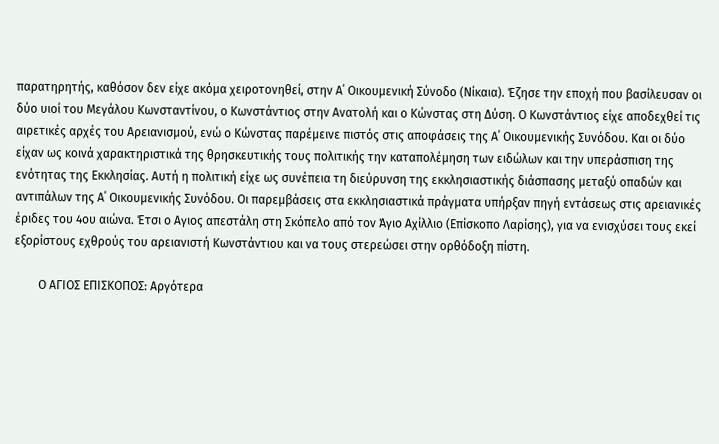παρατηρητής, καθόσον δεν είχε ακόμα χειροτονηθεί, στην Α΄ Οικουμενική Σύνοδο (Νίκαια). Έζησε την εποχή που βασίλευσαν οι δύο υιοί του Μεγάλου Κωνσταντίνου, ο Κωνστάντιος στην Ανατολή και ο Κώνστας στη Δύση. Ο Κωνστάντιος είχε αποδεχθεί τις αιρετικές αρχές του Αρειανισμού, ενώ ο Κώνστας παρέμεινε πιστός στις αποφάσεις της Α΄ Οικουμενικής Συνόδου. Και οι δύο είχαν ως κοινά χαρακτηριστικά της θρησκευτικής τους πολιτικής την καταπολέμηση των ειδώλων και την υπεράσπιση της ενότητας της Εκκλησίας. Αυτή η πολιτική είχε ως συνέπεια τη διεύρυνση της εκκλησιαστικής διάσπασης μεταξύ οπαδών και αντιπάλων της Α΄ Οικουμενικής Συνόδου. Οι παρεμβάσεις στα εκκλησιαστικά πράγματα υπήρξαν πηγή εντάσεως στις αρειανικές έριδες του 4ου αιώνα. Έτσι ο Αγιος απεστάλη στη Σκόπελο από τον Άγιο Αχίλλιο (Επίσκοπο Λαρίσης), για να ενισχύσει τους εκεί εξορίστους εχθρούς του αρειανιστή Κωνστάντιου και να τους στερεώσει στην ορθόδοξη πίστη.

        Ο ΑΓΙΟΣ ΕΠΙΣΚΟΠΟΣ: Αργότερα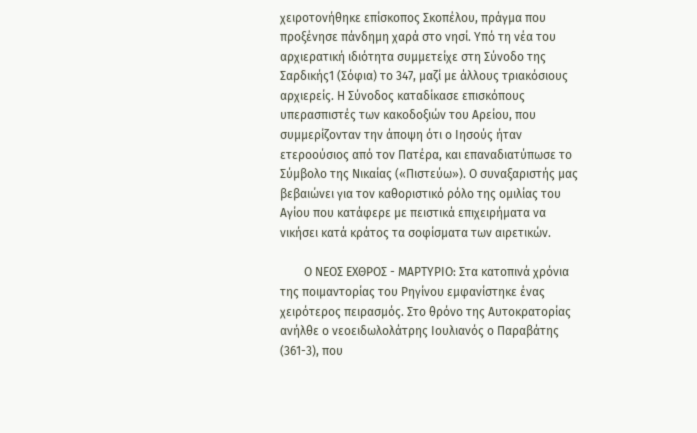χειροτονήθηκε επίσκοπος Σκοπέλου, πράγμα που προξένησε πάνδημη χαρά στο νησί. Υπό τη νέα του αρχιερατική ιδιότητα συμμετείχε στη Σύνοδο της Σαρδικής1 (Σόφια) το 347, μαζί με άλλους τριακόσιους αρχιερείς. Η Σύνοδος καταδίκασε επισκόπους υπερασπιστές των κακοδοξιών του Αρείου, που συμμερίζονταν την άποψη ότι ο Ιησούς ήταν ετεροούσιος από τον Πατέρα, και επαναδιατύπωσε το Σύμβολο της Νικαίας («Πιστεύω»). Ο συναξαριστής μας βεβαιώνει για τον καθοριστικό ρόλο της ομιλίας του Αγίου που κατάφερε με πειστικά επιχειρήματα να νικήσει κατά κράτος τα σοφίσματα των αιρετικών.

        Ο ΝΕΟΣ ΕΧΘΡΟΣ - ΜΑΡΤΥΡΙΟ: Στα κατοπινά χρόνια της ποιμαντορίας του Ρηγίνου εμφανίστηκε ένας χειρότερος πειρασμός. Στο θρόνο της Αυτοκρατορίας ανήλθε ο νεοειδωλολάτρης Ιουλιανός ο Παραβάτης (361-3), που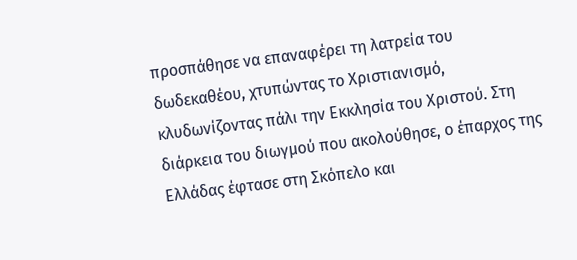προσπάθησε να επαναφέρει τη λατρεία του δωδεκαθέου, χτυπώντας το Χριστιανισμό, κλυδωνίζοντας πάλι την Εκκλησία του Χριστού. Στη διάρκεια του διωγμού που ακολούθησε, ο έπαρχος της Ελλάδας έφτασε στη Σκόπελο και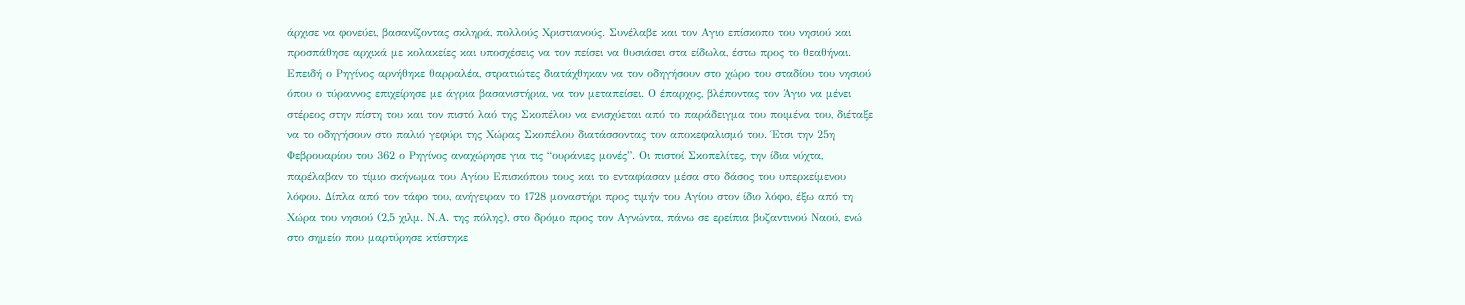άρχισε να φονεύει, βασανίζοντας σκληρά, πολλούς Χριστιανούς. Συνέλαβε και τον Αγιο επίσκοπο του νησιού και προσπάθησε αρχικά με κολακείες και υποσχέσεις να τον πείσει να θυσιάσει στα είδωλα, έστω προς το θεαθήναι. Επειδή ο Ρηγίνος αρνήθηκε θαρραλέα, στρατιώτες διατάχθηκαν να τον οδηγήσουν στο χώρο του σταδίου του νησιού όπου ο τύραννος επιχείρησε με άγρια βασανιστήρια, να τον μεταπείσει. Ο έπαρχος, βλέποντας τον Άγιο να μένει στέρεος στην πίστη του και τον πιστό λαό της Σκοπέλου να ενισχύεται από το παράδειγμα του ποιμένα του, διέταξε να το οδηγήσουν στο παλιό γεφύρι της Χώρας Σκοπέλου διατάσσοντας τον αποκεφαλισμό του. Έτσι την 25η Φεβρουαρίου του 362 ο Ρηγίνος αναχώρησε για τις “ουράνιες μονές”. Οι πιστοί Σκοπελίτες, την ίδια νύχτα, παρέλαβαν το τίμιο σκήνωμα του Αγίου Επισκόπου τους και το ενταφίασαν μέσα στο δάσος του υπερκείμενου λόφου. Δίπλα από τον τάφο του, ανήγειραν το 1728 μοναστήρι προς τιμήν του Αγίου στον ίδιο λόφο, έξω από τη Χώρα του νησιού (2,5 χιλμ. Ν.Α. της πόλης), στο δρόμο προς τον Αγνώντα, πάνω σε ερείπια βυζαντινού Ναού, ενώ στο σημείο που μαρτύρησε κτίστηκε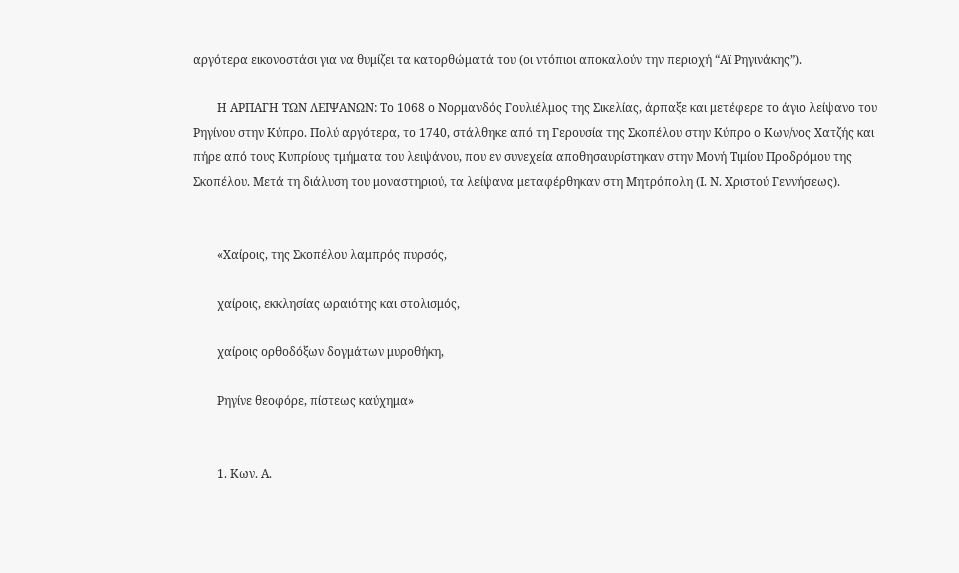αργότερα εικονοστάσι για να θυμίζει τα κατορθώματά του (οι ντόπιοι αποκαλούν την περιοχή “Αϊ Ρηγινάκης”).

        Η ΑΡΠΑΓΗ ΤΩΝ ΛΕΙΨΑΝΩΝ: Το 1068 ο Νορμανδός Γουλιέλμος της Σικελίας, άρπαξε και μετέφερε το άγιο λείψανο του Ρηγίνου στην Κύπρο. Πολύ αργότερα, το 1740, στάλθηκε από τη Γερουσία της Σκοπέλου στην Κύπρο ο Κων/νος Χατζής και πήρε από τους Κυπρίους τμήματα του λειψάνου, που εν συνεχεία αποθησαυρίστηκαν στην Μονή Τιμίου Προδρόμου της Σκοπέλου. Μετά τη διάλυση του μοναστηριού, τα λείψανα μεταφέρθηκαν στη Μητρόπολη (Ι. Ν. Χριστού Γεννήσεως).


        «Χαίροις, της Σκοπέλου λαμπρός πυρσός,

        χαίροις, εκκλησίας ωραιότης και στολισμός,

        χαίροις ορθοδόξων δογμάτων μυροθήκη,

        Ρηγίνε θεοφόρε, πίστεως καύχημα»


        1. Κων. Α.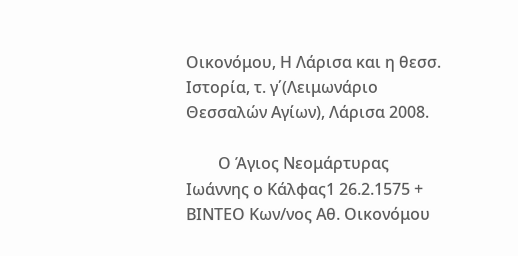Οικονόμου, Η Λάρισα και η θεσσ. Ιστορία, τ. γ΄(Λειμωνάριο Θεσσαλών Αγίων), Λάρισα 2008.

        Ο Άγιος Νεομάρτυρας Ιωάννης ο Κάλφας1 26.2.1575 + ΒΙΝΤΕΟ Κων/νος Αθ. Οικονόμου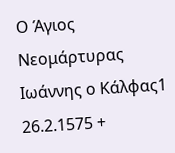Ο Άγιος Νεομάρτυρας Ιωάννης ο Κάλφας1 26.2.1575 +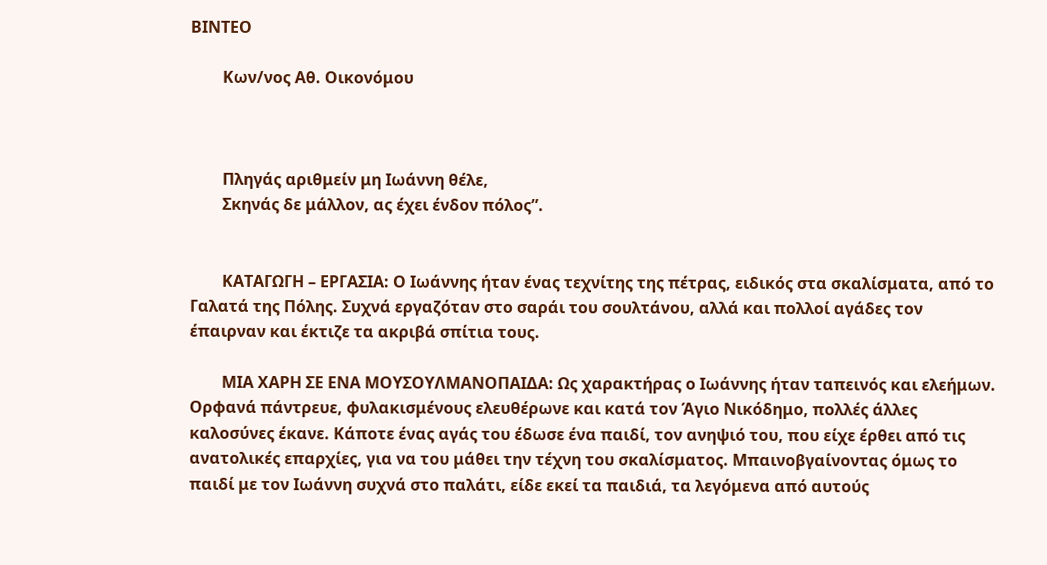ΒΙΝΤΕΟ

        Κων/νος Αθ. Οικονόμου



        Πληγάς αριθμείν μη Iωάννη θέλε,
        Σκηνάς δε μάλλον, ας έχει ένδον πόλος”.


        ΚΑΤΑΓΩΓΗ – ΕΡΓΑΣΙΑ: Ο Ιωάννης ήταν ένας τεχνίτης της πέτρας, ειδικός στα σκαλίσματα, από το Γαλατά της Πόλης. Συχνά εργαζόταν στο σαράι του σουλτάνου, αλλά και πολλοί αγάδες τον έπαιρναν και έκτιζε τα ακριβά σπίτια τους.

        ΜΙΑ ΧΑΡΗ ΣΕ ΕΝΑ ΜΟΥΣΟΥΛΜΑΝΟΠΑΙΔΑ: Ως χαρακτήρας ο Ιωάννης ήταν ταπεινός και ελεήμων. Ορφανά πάντρευε, φυλακισμένους ελευθέρωνε και κατά τον Άγιο Νικόδημο, πολλές άλλες καλοσύνες έκανε. Κάποτε ένας αγάς του έδωσε ένα παιδί, τον ανηψιό του, που είχε έρθει από τις ανατολικές επαρχίες, για να του μάθει την τέχνη του σκαλίσματος. Μπαινοβγαίνοντας όμως το παιδί με τον Ιωάννη συχνά στο παλάτι, είδε εκεί τα παιδιά, τα λεγόμενα από αυτούς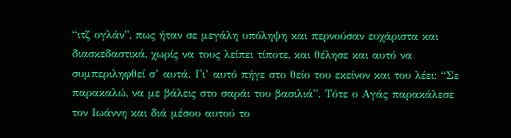“ιτζ ογλάν”, πως ήταν σε μεγάλη υπόληψη και περνούσαν ευχάριστα και διασκεδαστικά, χωρίς να τους λείπει τίποτε, και θέλησε και αυτό να συμπεριληφθεί σ’ αυτά. Γι’ αυτό πήγε στο θείο του εκείνον και του λέει: “Σε παρακαλώ, να με βάλεις στο σαράι του βασιλιά”. Τότε ο Αγάς παρακάλεσε τον Ιωάννη και διά μέσου αυτού το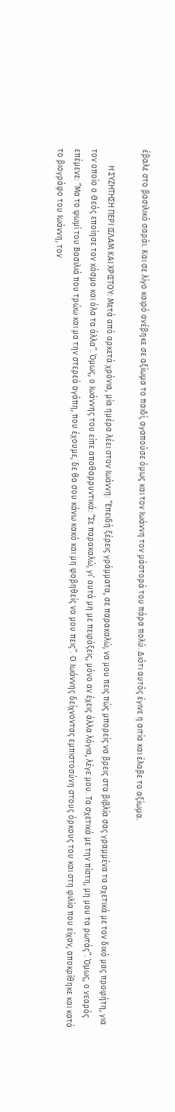έβαλε στο βασιλικό σαράι. Και σε λίγο καιρό ανέβηκε σε αξίωμα το παιδί, αγαπούσε όμως και τον Ιωάννη τον μάστορά του πάρα πολύ. Διότι αυτός έγινε η αιτία και έλαβε το αξίωμα.

        Η ΣΥΖΗΤΗΣΗ ΠΕΡΙ ΙΣΛΑΜ ΚΑΙ ΧΡΙΣΤΟΥ: Μετά από αρκετά χρόνια, μία ημέρα λέει στον Ιωάννη: “Επειδή ξέρεις γράμματα, σε παρακαλώ, να μου πεις πώς μπορείς να βρεις στα βιβλία σας γραμμένα τα σχετικά με τον δικό μας προφήτη, για τον οποίο ο Θεός εποίησε τον κόσμο και όλα τα άλλα”. Όμως, ο Ιωάννης του είπε αποθαρρυντικά: “Σε παρακαλώ, γι’ αυτά μη με πειράξεις, μόνο αν έχεις άλλα λόγια, λέγε μου. Τα σχετικά με την πίστη, μη μου τα ρωτάς”. Όμως, ο νεαρός επέμενε: “Μα το ψωμί του Βασιλιά που τρώω και μα την στερεά αγάπη, που έχουμε, δε θα σου κάνω κακό και μη φοβηθείς να μου πεις”. Ο Ιωάννης δείχνοντας εμπιστοσύνη στους όρκους του και στη φιλία που είχαν, αποκρίθηκε και κατά το βιογράφο του Ιωάννη, τον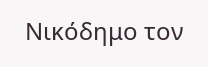Νικόδημο τον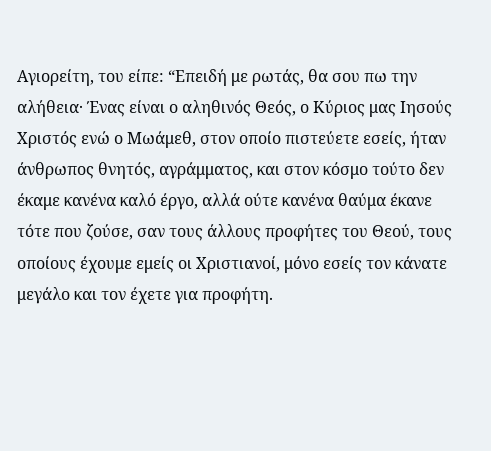Αγιορείτη, του είπε: “Επειδή με ρωτάς, θα σου πω την αλήθεια· Ένας είναι ο αληθινός Θεός, ο Κύριος μας Ιησούς Χριστός ενώ ο Μωάμεθ, στον οποίο πιστεύετε εσείς, ήταν άνθρωπος θνητός, αγράμματος, και στον κόσμο τούτο δεν έκαμε κανένα καλό έργο, αλλά ούτε κανένα θαύμα έκανε τότε που ζούσε, σαν τους άλλους προφήτες του Θεού, τους οποίους έχουμε εμείς οι Χριστιανοί, μόνο εσείς τον κάνατε μεγάλο και τον έχετε για προφήτη.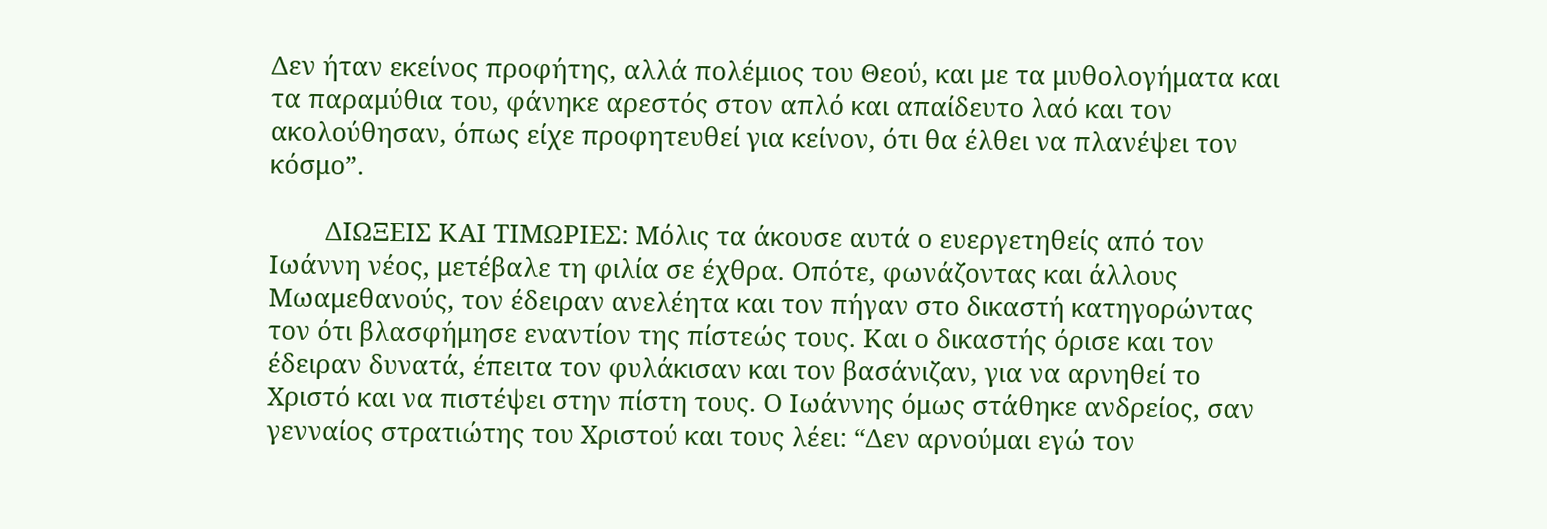Δεν ήταν εκείνος προφήτης, αλλά πολέμιος του Θεού, και με τα μυθολογήματα και τα παραμύθια του, φάνηκε αρεστός στον απλό και απαίδευτο λαό και τον ακολούθησαν, όπως είχε προφητευθεί για κείνον, ότι θα έλθει να πλανέψει τον κόσμο”.

        ΔΙΩΞΕΙΣ ΚΑΙ ΤΙΜΩΡΙΕΣ: Μόλις τα άκουσε αυτά ο ευεργετηθείς από τον Ιωάννη νέος, μετέβαλε τη φιλία σε έχθρα. Οπότε, φωνάζοντας και άλλους Μωαμεθανούς, τον έδειραν ανελέητα και τον πήγαν στο δικαστή κατηγορώντας τον ότι βλασφήμησε εναντίον της πίστεώς τους. Και ο δικαστής όρισε και τον έδειραν δυνατά, έπειτα τον φυλάκισαν και τον βασάνιζαν, για να αρνηθεί το Χριστό και να πιστέψει στην πίστη τους. Ο Ιωάννης όμως στάθηκε ανδρείος, σαν γενναίος στρατιώτης του Χριστού και τους λέει: “Δεν αρνούμαι εγώ τον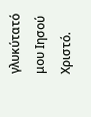γλυκύτατό μου Ιησού Χριστό.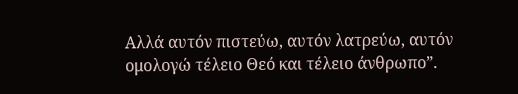Αλλά αυτόν πιστεύω, αυτόν λατρεύω, αυτόν ομολογώ τέλειο Θεό και τέλειο άνθρωπο”.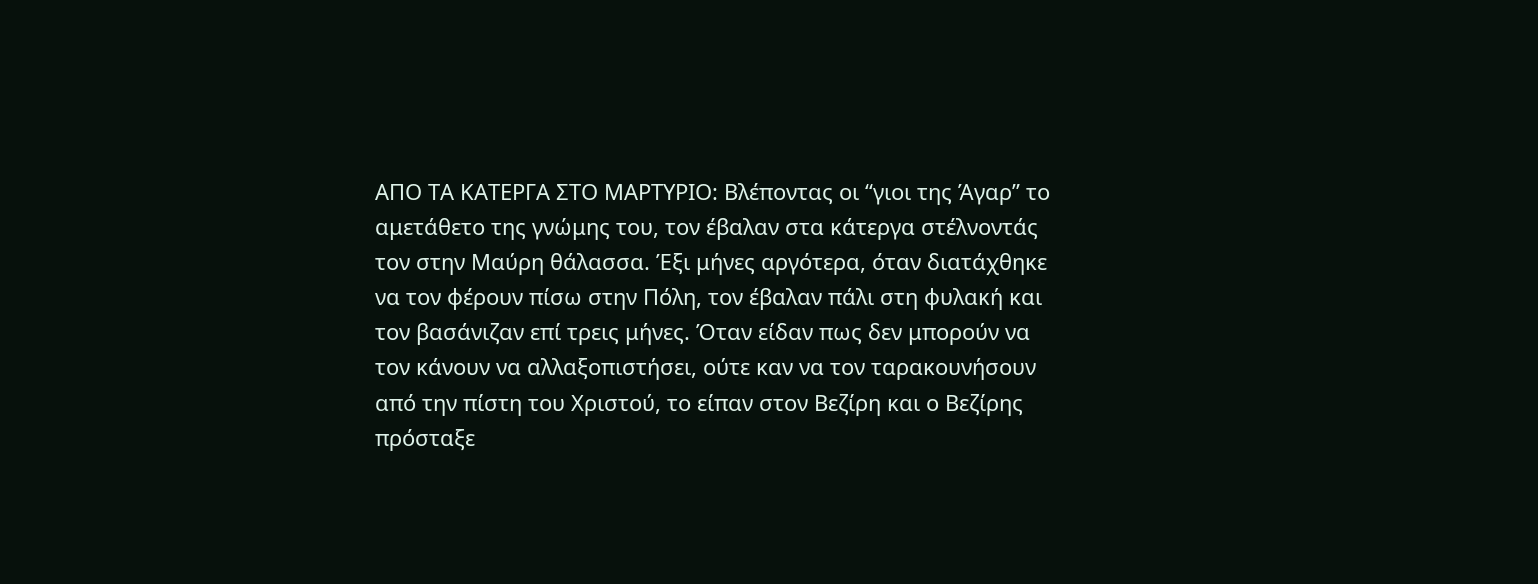ΑΠΟ ΤΑ ΚΑΤΕΡΓΑ ΣΤΟ ΜΑΡΤΥΡΙΟ: Βλέποντας οι “γιοι της Άγαρ” το αμετάθετο της γνώμης του, τον έβαλαν στα κάτεργα στέλνοντάς τον στην Μαύρη θάλασσα. Έξι μήνες αργότερα, όταν διατάχθηκε να τον φέρουν πίσω στην Πόλη, τον έβαλαν πάλι στη φυλακή και τον βασάνιζαν επί τρεις μήνες. Όταν είδαν πως δεν μπορούν να τον κάνουν να αλλαξοπιστήσει, ούτε καν να τον ταρακουνήσουν από την πίστη του Χριστού, το είπαν στον Βεζίρη και ο Βεζίρης πρόσταξε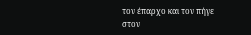τον έπαρχο και τον πήγε στον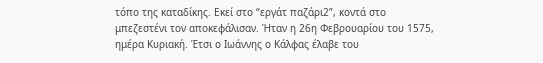τόπο της καταδίκης. Εκεί στο “εργάτ παζάρι2”, κοντά στο μπεζεστένι τον αποκεφάλισαν. Ήταν η 26η Φεβρουαρίου του 1575, ημέρα Κυριακή. Έτσι ο Ιωάννης ο Κάλφας έλαβε του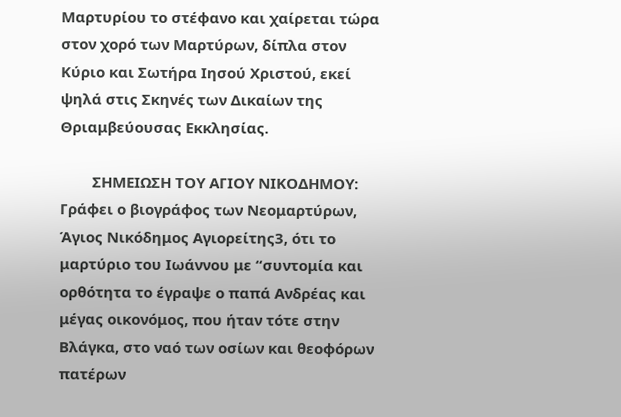Μαρτυρίου το στέφανο και χαίρεται τώρα στον χορό των Μαρτύρων, δίπλα στον Κύριο και Σωτήρα Ιησού Χριστού, εκεί ψηλά στις Σκηνές των Δικαίων της Θριαμβεύουσας Εκκλησίας.

        ΣΗΜΕΙΩΣΗ ΤΟΥ ΑΓΙΟΥ ΝΙΚΟΔΗΜΟΥ: Γράφει ο βιογράφος των Νεομαρτύρων, Άγιος Νικόδημος Αγιορείτης3, ότι το μαρτύριο του Ιωάννου με “συντομία και ορθότητα το έγραψε ο παπά Ανδρέας και μέγας οικονόμος, που ήταν τότε στην Βλάγκα, στο ναό των οσίων και θεοφόρων πατέρων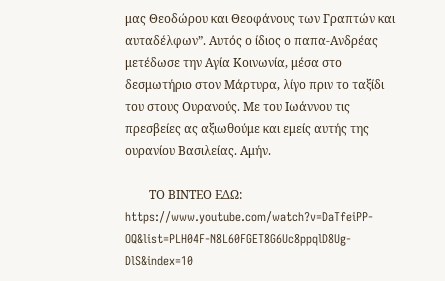μας Θεοδώρου και Θεοφάνους των Γραπτών και αυταδέλφων”. Αυτός ο ίδιος ο παπα-Ανδρέας μετέδωσε την Αγία Κοινωνία, μέσα στο δεσμωτήριο στον Μάρτυρα, λίγο πριν το ταξίδι του στους Ουρανούς. Με του Ιωάννου τις πρεσβείες ας αξιωθούμε και εμείς αυτής της ουρανίου Βασιλείας. Αμήν.

        ΤΟ ΒΙΝΤΕΟ ΕΔΩ: https://www.youtube.com/watch?v=DaTfeiPP-OQ&list=PLH04F-N8L60FGET8G6Uc8ppqlD8Ug-DlS&index=10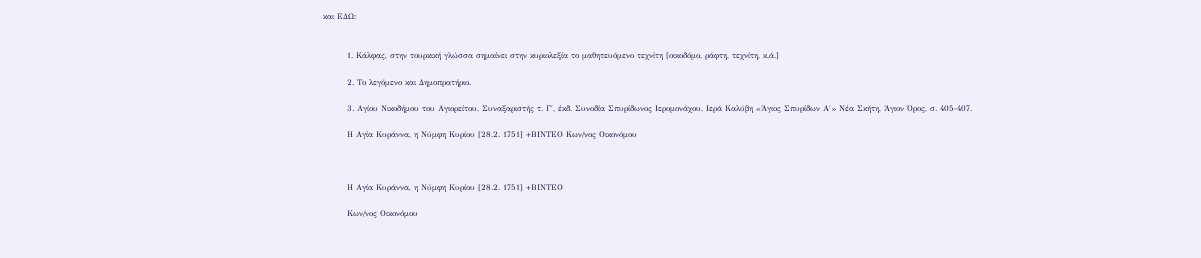και ΕΔΩ:


        1. Κάλφας, στην τουρκική γλώσσα σημαίνει στην κυριολεξία το μαθητευόμενο τεχνίτη [οικοδόμο, ράφτη, τεχνίτη, κ.ά.]

        2. Το λεγόμενο και Δημοπρατήριο.

        3. Αγίου Νικοδήμου του Αγιορείτου, Συναξαριστής τ. Γ΄, έκδ. Συνοδία Σπυρίδωνος Ιερομονάχου, Ιερά Καλύβη «Άγιος Σπυρίδων Α΄» Νέα Σκήτη, Άγιον Όρος, σ. 405-407.

        Η Αγία Κυράννα, η Νύμφη Κυρίου [28.2. 1751] +ΒΙΝΤΕΟ Κων/νος Οικονόμου



        Η Αγία Κυράννα, η Νύμφη Κυρίου [28.2. 1751] +ΒΙΝΤΕΟ

        Κων/νος Οικονόμου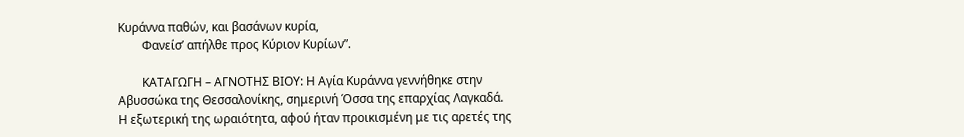Kυράννα παθών, και βασάνων κυρία,
        Φανείσ’ απήλθε προς Kύριον Kυρίων”.

        ΚΑΤΑΓΩΓΗ – ΑΓΝΟΤΗΣ ΒΙΟΥ: Η Αγία Κυράννα γεννήθηκε στην Αβυσσώκα της Θεσσαλονίκης, σημερινή Όσσα της επαρχίας Λαγκαδά. Η εξωτερική της ωραιότητα, αφού ήταν προικισμένη με τις αρετές της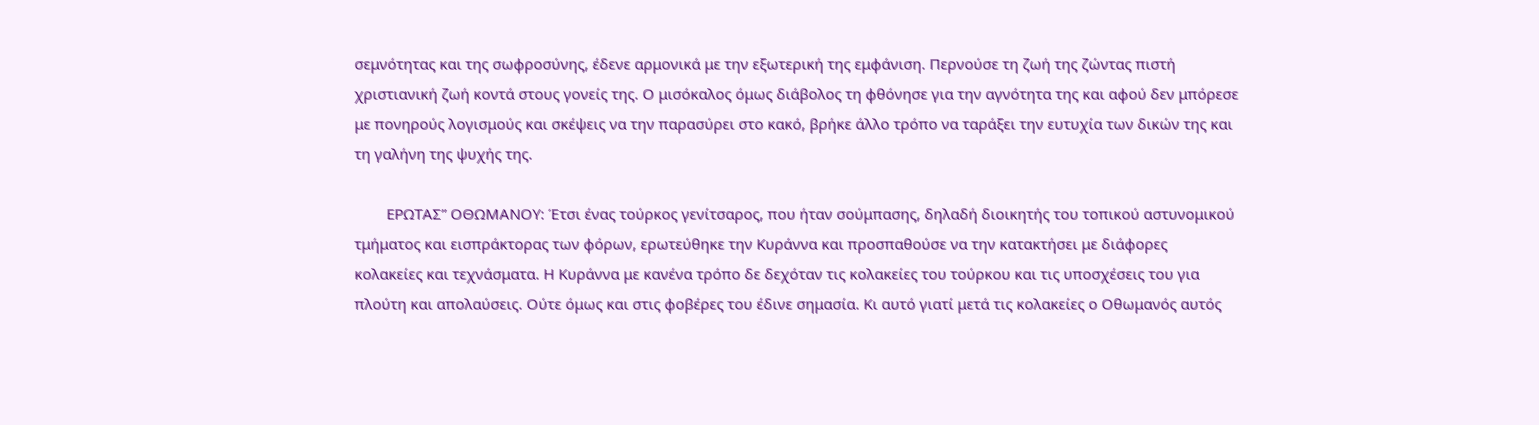σεμνότητας και της σωφροσύνης, έδενε αρμονικά με την εξωτερική της εμφάνιση. Περνούσε τη ζωή της ζώντας πιστή χριστιανική ζωή κοντά στους γονείς της. Ο μισόκαλος όμως διάβολος τη φθόνησε για την αγνότητα της και αφού δεν μπόρεσε με πονηρούς λογισμούς και σκέψεις να την παρασύρει στο κακό, βρήκε άλλο τρόπο να ταράξει την ευτυχία των δικών της και τη γαλήνη της ψυχής της.

        ΕΡΩΤΑΣ” ΟΘΩΜΑΝΟΥ: Έτσι ένας τούρκος γενίτσαρος, που ήταν σούμπασης, δηλαδή διοικητής του τοπικού αστυνομικού τμήματος και εισπράκτορας των φόρων, ερωτεύθηκε την Κυράννα και προσπαθούσε να την κατακτήσει με διάφορες κολακείες και τεχνάσματα. Η Κυράννα με κανένα τρόπο δε δεχόταν τις κολακείες του τούρκου και τις υποσχέσεις του για πλούτη και απολαύσεις. Ούτε όμως και στις φοβέρες του έδινε σημασία. Κι αυτό γιατί μετά τις κολακείες ο Οθωμανός αυτός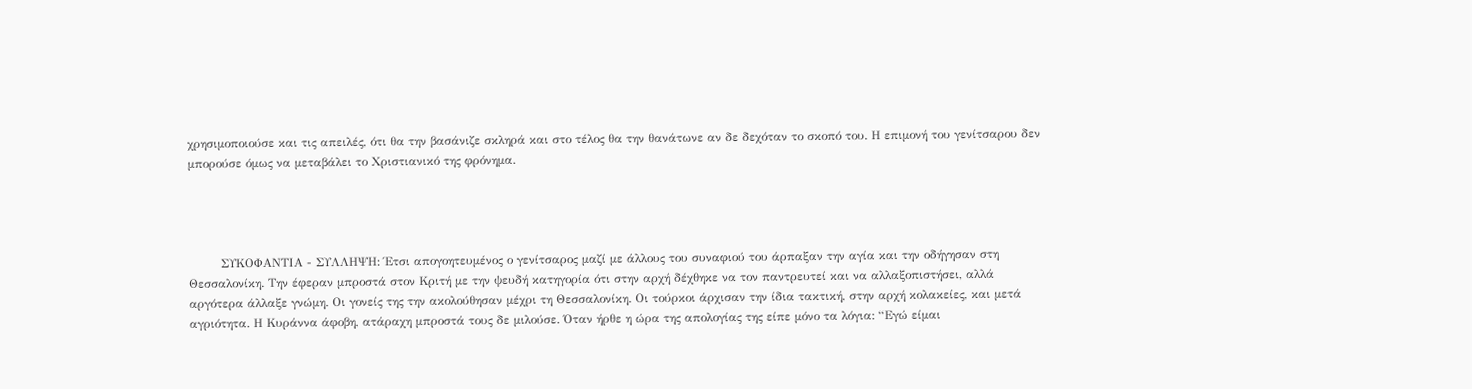χρησιμοποιούσε και τις απειλές, ότι θα την βασάνιζε σκληρά και στο τέλος θα την θανάτωνε αν δε δεχόταν το σκοπό του. Η επιμονή του γενίτσαρου δεν μπορούσε όμως να μεταβάλει το Χριστιανικό της φρόνημα.




        ΣΥΚΟΦΑΝΤΙΑ - ΣΥΛΛΗΨΗ: Έτσι απογοητευμένος ο γενίτσαρος μαζί με άλλους του συναφιού του άρπαξαν την αγία και την οδήγησαν στη Θεσσαλονίκη. Την έφεραν μπροστά στον Κριτή με την ψευδή κατηγορία ότι στην αρχή δέχθηκε να τον παντρευτεί και να αλλαξοπιστήσει, αλλά αργότερα άλλαξε γνώμη. Οι γονείς της την ακολούθησαν μέχρι τη Θεσσαλονίκη. Οι τούρκοι άρχισαν την ίδια τακτική, στην αρχή κολακείες, και μετά αγριότητα. Η Κυράννα άφοβη, ατάραχη μπροστά τους δε μιλούσε. Όταν ήρθε η ώρα της απολογίας της είπε μόνο τα λόγια: “Εγώ είμαι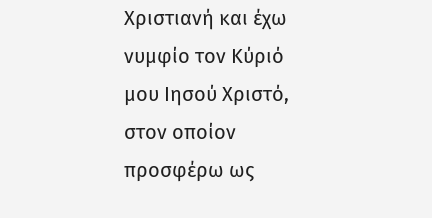Χριστιανή και έχω νυμφίο τον Κύριό μου Ιησού Χριστό, στον οποίον προσφέρω ως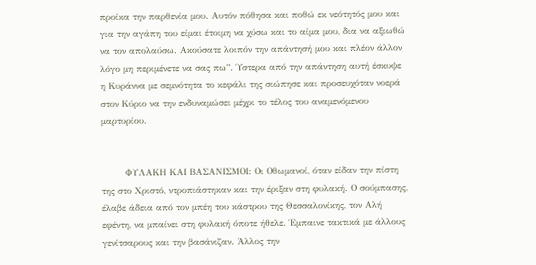προίκα την παρθενία μου. Αυτόν πόθησα και ποθώ εκ νεότητός μου και για την αγάπη του είμαι έτοιμη να χύσω και το αίμα μου, δια να αξιωθώ να τον απολαύσω. Ακούσατε λοιπόν την απάντησή μου και πλέον άλλον λόγο μη περιμένετε να σας πω”. Ύστερα από την απάντηση αυτή έσκυψε η Κυράννα με σεμνότητα το κεφάλι της σιώπησε και προσευχόταν νοερά στον Κύριο να την ενδυναμώσει μέχρι το τέλος του αναμενόμενου μαρτυρίου.


        ΦΥΛΑΚΗ ΚΑΙ ΒΑΣΑΝΙΣΜΟΙ: Οι Οθωμανοί, όταν είδαν την πίστη της στο Χριστό, ντροπιάστηκαν και την έριξαν στη φυλακή. Ο σούμπασης, έλαβε άδεια από τον μπέη του κάστρου της Θεσσαλονίκης, τον Αλή εφέντη, να μπαίνει στη φυλακή όποτε ήθελε. Έμπαινε τακτικά με άλλους γενίτσαρους και την βασάνιζαν. Άλλος την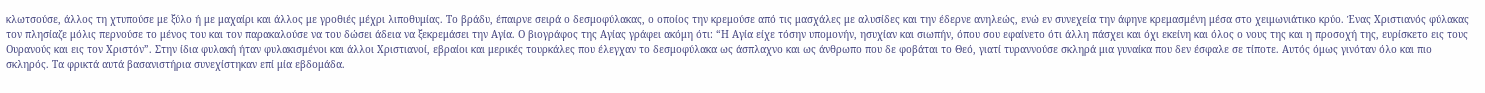κλωτσούσε, άλλος τη χτυπούσε με ξύλο ή με μαχαίρι και άλλος με γροθιές μέχρι λιποθυμίας. Το βράδυ, έπαιρνε σειρά ο δεσμοφύλακας, ο οποίος την κρεμούσε από τις μασχάλες με αλυσίδες και την έδερνε ανηλεώς, ενώ εν συνεχεία την άφηνε κρεμασμένη μέσα στο χειμωνιάτικο κρύο. Ένας Χριστιανός φύλακας τον πλησίαζε μόλις περνούσε το μένος του και τον παρακαλούσε να του δώσει άδεια να ξεκρεμάσει την Αγία. Ο βιογράφος της Αγίας γράφει ακόμη ότι: “Η Αγία είχε τόσην υπομονήν, ησυχίαν και σιωπήν, όπου σου εφαίνετο ότι άλλη πάσχει και όχι εκείνη και όλος ο νους της και η προσοχή της, ευρίσκετο εις τους Ουρανούς και εις τον Χριστόν”. Στην ίδια φυλακή ήταν φυλακισμένοι και άλλοι Χριστιανοί, εβραίοι και μερικές τουρκάλες που έλεγχαν το δεσμοφύλακα ως άσπλαχνο και ως άνθρωπο που δε φοβάται το Θεό, γιατί τυραννούσε σκληρά μια γυναίκα που δεν έσφαλε σε τίποτε. Αυτός όμως γινόταν όλο και πιο σκληρός. Τα φρικτά αυτά βασανιστήρια συνεχίστηκαν επί μία εβδομάδα.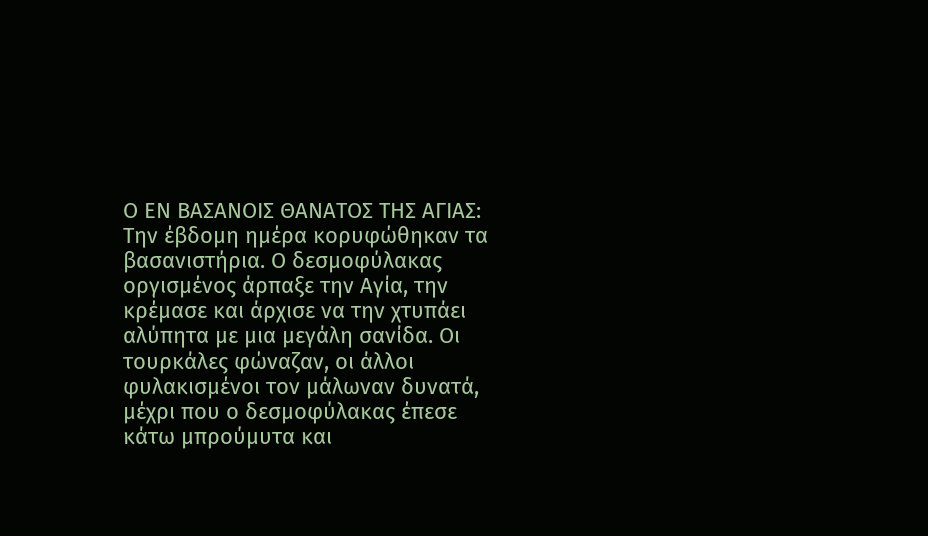Ο ΕΝ ΒΑΣΑΝΟΙΣ ΘΑΝΑΤΟΣ ΤΗΣ ΑΓΙΑΣ: Την έβδομη ημέρα κορυφώθηκαν τα βασανιστήρια. Ο δεσμοφύλακας οργισμένος άρπαξε την Αγία, την κρέμασε και άρχισε να την χτυπάει αλύπητα με μια μεγάλη σανίδα. Οι τουρκάλες φώναζαν, οι άλλοι φυλακισμένοι τον μάλωναν δυνατά, μέχρι που ο δεσμοφύλακας έπεσε κάτω μπρούμυτα και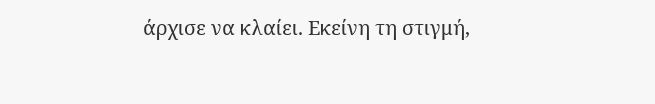άρχισε να κλαίει. Εκείνη τη στιγμή,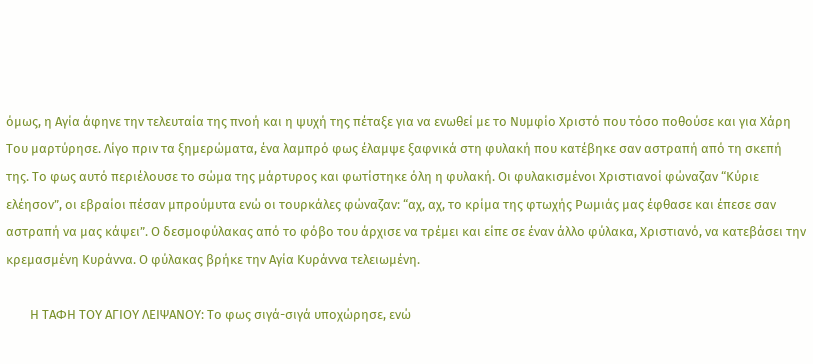όμως, η Αγία άφηνε την τελευταία της πνοή και η ψυχή της πέταξε για να ενωθεί με το Νυμφίο Χριστό που τόσο ποθούσε και για Χάρη Του μαρτύρησε. Λίγο πριν τα ξημερώματα, ένα λαμπρό φως έλαμψε ξαφνικά στη φυλακή που κατέβηκε σαν αστραπή από τη σκεπή της. Το φως αυτό περιέλουσε το σώμα της μάρτυρος και φωτίστηκε όλη η φυλακή. Οι φυλακισμένοι Χριστιανοί φώναζαν “Κύριε ελέησον”, οι εβραίοι πέσαν μπρούμυτα ενώ οι τουρκάλες φώναζαν: “αχ, αχ, το κρίμα της φτωχής Ρωμιάς μας έφθασε και έπεσε σαν αστραπή να μας κάψει”. Ο δεσμοφύλακας από το φόβο του άρχισε να τρέμει και είπε σε έναν άλλο φύλακα, Χριστιανό, να κατεβάσει την κρεμασμένη Κυράννα. Ο φύλακας βρήκε την Αγία Κυράννα τελειωμένη.

        Η ΤΑΦΗ ΤΟΥ ΑΓΙΟΥ ΛΕΙΨΑΝΟΥ: Το φως σιγά-σιγά υποχώρησε, ενώ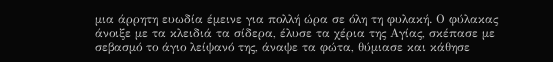μια άρρητη ευωδία έμεινε για πολλή ώρα σε όλη τη φυλακή. Ο φύλακας άνοιξε με τα κλειδιά τα σίδερα, έλυσε τα χέρια της Αγίας, σκέπασε με σεβασμό το άγιο λείψανό της, άναψε τα φώτα, θύμιασε και κάθησε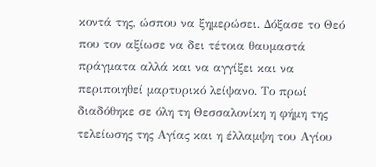κοντά της, ώσπου να ξημερώσει. Δόξασε το Θεό που τον αξίωσε να δει τέτοια θαυμαστά πράγματα αλλά και να αγγίξει και να περιποιηθεί μαρτυρικό λείψανο. Το πρωί διαδόθηκε σε όλη τη Θεσσαλονίκη η φήμη της τελείωσης της Αγίας και η έλλαμψη του Αγίου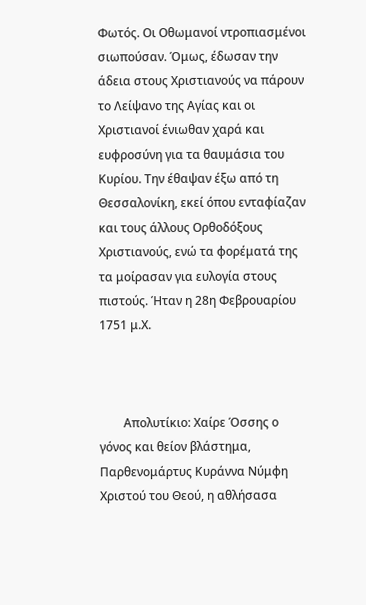Φωτός. Οι Οθωμανοί ντροπιασμένοι σιωπούσαν. Όμως, έδωσαν την άδεια στους Χριστιανούς να πάρουν το Λείψανο της Αγίας και οι Χριστιανοί ένιωθαν χαρά και ευφροσύνη για τα θαυμάσια του Κυρίου. Την έθαψαν έξω από τη Θεσσαλονίκη, εκεί όπου ενταφίαζαν και τους άλλους Ορθοδόξους Χριστιανούς, ενώ τα φορέματά της τα μοίρασαν για ευλογία στους πιστούς. Ήταν η 28η Φεβρουαρίου 1751 μ.Χ.



        Απολυτίκιο: Χαίρε Όσσης ο γόνος και θείον βλάστημα, Παρθενομάρτυς Κυράννα Νύμφη Χριστού του Θεού, η αθλήσασα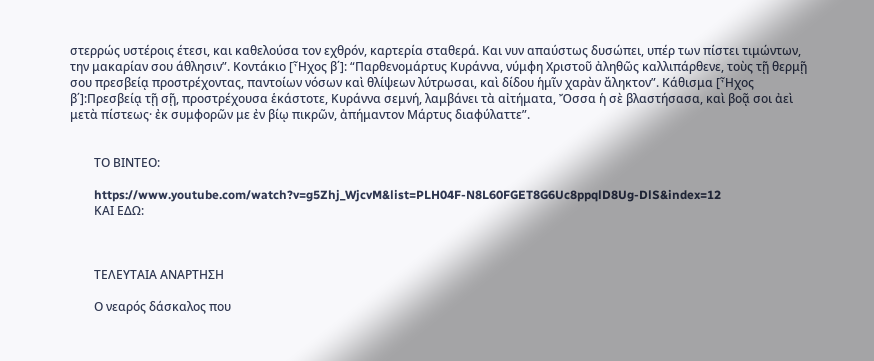στερρώς υστέροις έτεσι, και καθελούσα τον εχθρόν, καρτερία σταθερά. Και νυν απαύστως δυσώπει, υπέρ των πίστει τιμώντων, την μακαρίαν σου άθλησιν”. Κοντάκιο [Ἦχος β΄]: “Παρθενομάρτυς Κυράννα, νύμφη Χριστοῦ ἀληθῶς καλλιπάρθενε, τοὺς τῇ θερμῇ σου πρεσβείᾳ προστρέχοντας, παντοίων νόσων καὶ θλίψεων λύτρωσαι, καὶ δίδου ἡμῖν χαρὰν ἄληκτον”. Κάθισμα [Ἦχος β΄]:Πρεσβείᾳ τῇ σῇ, προστρέχουσα ἑκάστοτε, Κυράννα σεμνή, λαμβάνει τὰ αἰτήματα, Ὄσσα ἡ σὲ βλαστήσασα, καὶ βοᾷ σοι ἀεὶ μετὰ πίστεως· ἐκ συμφορῶν με ἐν βίῳ πικρῶν, ἀπήμαντον Μάρτυς διαφύλαττε”.


        ΤΟ ΒΙΝΤΕΟ:

        https://www.youtube.com/watch?v=g5Zhj_WjcvM&list=PLH04F-N8L60FGET8G6Uc8ppqlD8Ug-DlS&index=12
        ΚΑΙ ΕΔΩ:



        ΤΕΛΕΥΤΑΙΑ ΑΝΑΡΤΗΣΗ

        Ο νεαρός δάσκαλος που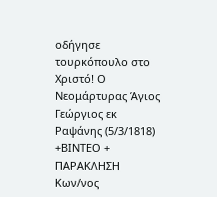οδήγησε τουρκόπουλο στο Χριστό! Ο Νεομάρτυρας Άγιος Γεώργιος εκ Ραψάνης (5/3/1818) +ΒΙΝΤΕΟ + ΠΑΡΑΚΛΗΣΗ Κων/νος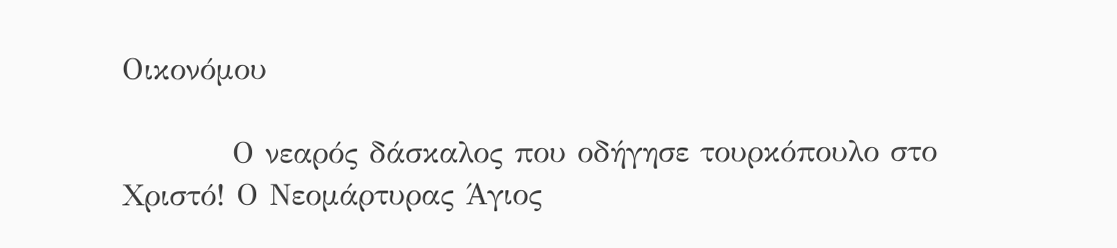Οικονόμου

          Ο νεαρός δάσκαλος που οδήγησε τουρκόπουλο στο Χριστό! Ο Νεομάρτυρας Άγιος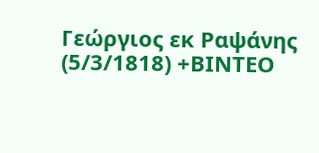Γεώργιος εκ Ραψάνης (5/3/1818) +ΒΙΝΤΕΟ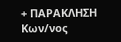+ ΠΑΡΑΚΛΗΣΗ Κων/νος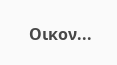Οικον...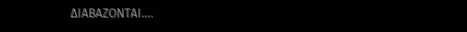ΔΙΑΒΑΖΟΝΤΑΙ....